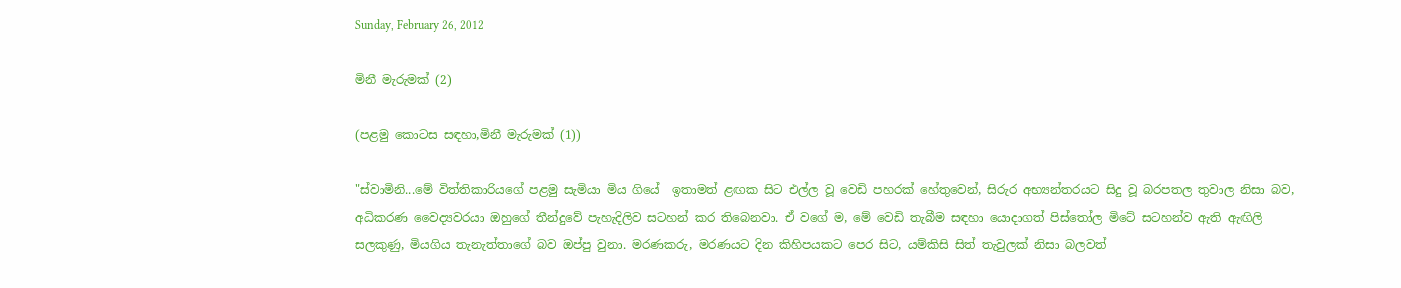Sunday, February 26, 2012

මිනී මැරුමක් (2)

(පළමු කොටස සඳහා,මිනී මැරුමක් (1))

"ස්වාමිනි...මේ විත්තිකාරියගේ පළමු සැමියා මිය ගියේ  ඉතාමත් ළඟක සිට එල්ල වූ වෙඩි පහරක් හේතුවෙන්, සිරුර අභ්‍යන්තරයට සිදු වූ බරපතල තුවාල නිසා බව, අධිකරණ වෛද්‍යවරයා ඔහුගේ තීන්දුවේ පැහැදිලිව සටහන් කර තිබෙනවා. ඒ වගේ ම, මේ වෙඩි තැබීම සඳහා යොදාගත් පිස්තෝල මිටේ සටහන්ව ඇති ඇඟිලි සලකුණු, මියගිය තැනැත්තාගේ බව ඔප්පු වුනා. මරණකරු, මරණයට දින කිහිපයකට පෙර සිට, යම්කිසි සිත් තැවුලක් නිසා බලවත්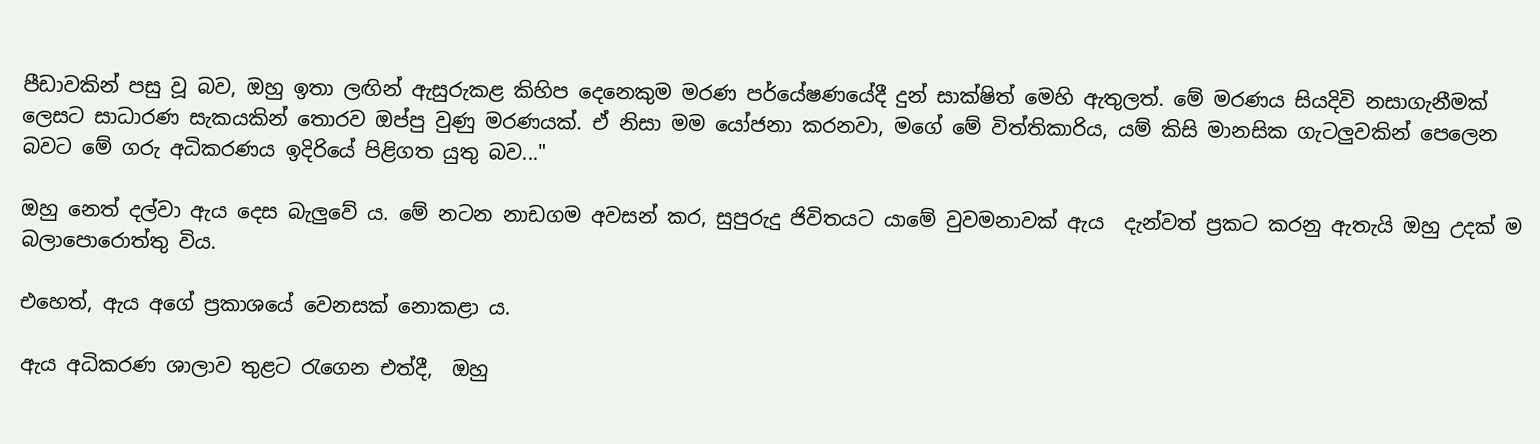පීඩාවකින් පසු වූ බව, ඔහු ඉතා ලඟින් ඇසුරුකළ කිහිප දෙනෙකුම මරණ පර්යේෂණයේදී දුන් සාක්ෂිත් මෙහි ඇතුලත්. මේ මරණය සියදිවි නසාගැනීමක් ලෙසට සාධාරණ සැකයකින් තොරව ඔප්පු වුණු මරණයක්. ඒ නිසා මම යෝජනා කරනවා, මගේ මේ විත්තිකාරිය, යම් කිසි මානසික ගැටලුවකින් පෙලෙන බවට මේ ගරු අධිකරණය ඉදිරියේ පිළිගත යුතු බව..."

ඔහු නෙත් දල්වා ඇය දෙස බැලුවේ ය. මේ නටන නාඩගම අවසන් කර, සුපුරුදු ජිවිතයට යාමේ වුවමනාවක් ඇය  දැන්වත් ප්‍රකට කරනු ඇතැයි ඔහු උදක් ම බලාපොරොත්තු විය.

එහෙත්, ඇය අගේ ප්‍රකාශයේ වෙනසක් නොකළා ය.

ඇය අධිකරණ ශාලාව තුළට රැගෙන එත්දී,  ඔහු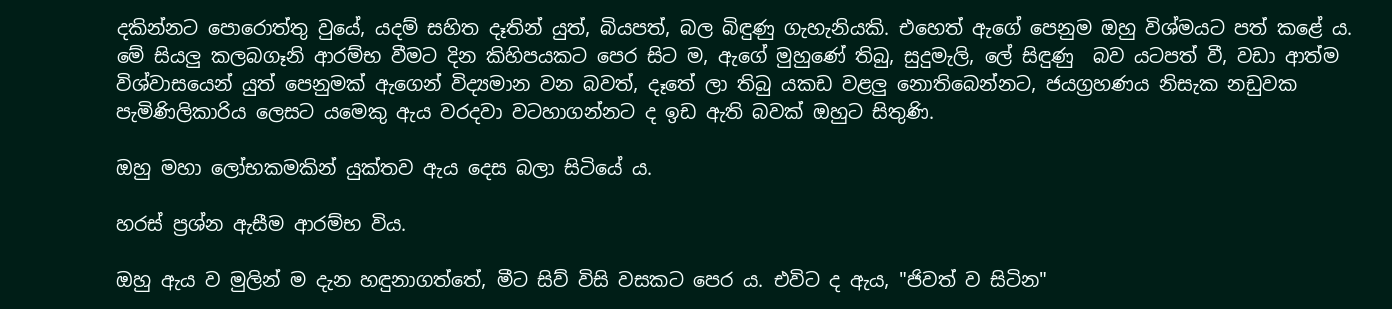දකින්නට පොරොත්තු වුයේ, යදම් සහිත දෑතින් යුත්, බියපත්, බල බිඳුණු ගැහැනියකි. එහෙත් ඇගේ පෙනුම ඔහු විශ්මයට පත් කළේ ය. මේ සියලු කලබගෑනි ආරම්භ වීමට දින කිහිපයකට පෙර සිට ම, ඇගේ මුහුණේ තිබු, සුදුමැලි, ලේ සිඳුණු  බව යටපත් වී, වඩා ආත්ම විශ්වාසයෙන් යුත් පෙනුමක් ඇගෙන් විද්‍යමාන වන බවත්, දෑතේ ලා තිබු යකඩ වළලු නොතිබෙන්නට, ජයග්‍රහණය නිසැක නඩුවක පැමිණිලිකාරිය ලෙසට යමෙකු ඇය වරදවා වටහාගන්නට ද ඉඩ ඇති බවක් ඔහුට සිතුණි.

ඔහු මහා ලෝභකමකින් යුක්තව ඇය දෙස බලා සිටියේ ය.

හරස් ප්‍රශ්න ඇසීම ආරම්භ විය.

ඔහු ඇය ව මුලින් ම දැන හඳුනාගත්තේ, මීට සිව් විසි වසකට පෙර ය. එවිට ද ඇය, "ජිවත් ව සිටින"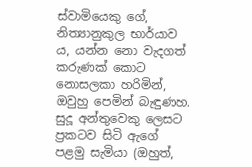ස්වාමියෙකු ගේ, නිත්‍යානුකුල භාර්යාව ය, යන්න නො වැදගත් කරුණක් කොට නොසලකා හරිමින්, ඔවුහු පෙමින් බැඳුණහ. සුදූ අන්තුවෙකු ලෙසට ප්‍රකටව සිටි ඇගේ පළමු සැමියා (ඔහුත්,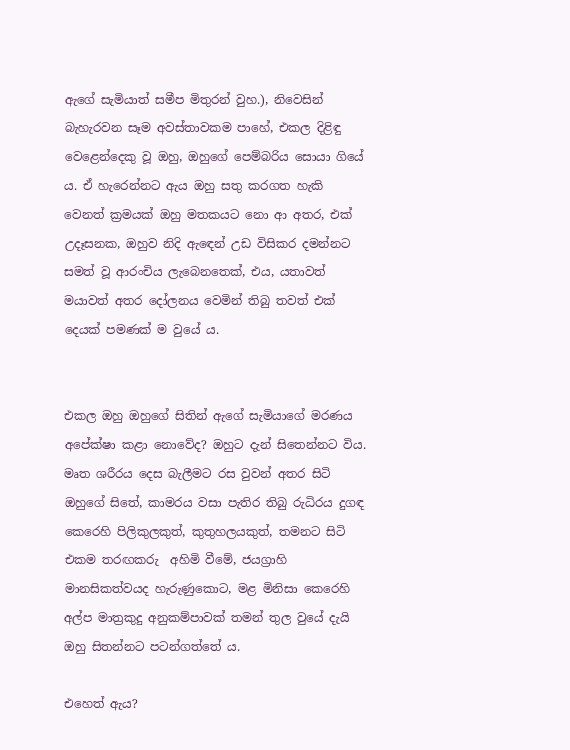ඇගේ සැමියාත් සමීප මිතුරන් වුහ.), නිවෙසින් බැහැරවන සෑම අවස්තාවකම පාහේ, එකල දිළිඳු වෙළෙන්දෙකු වූ ඔහු, ඔහුගේ පෙම්බරිය සොයා ගියේ ය. ඒ හැරෙන්නට ඇය ඔහු සතු කරගත හැකි වෙනත් ක්‍රමයක් ඔහු මතකයට නො ආ අතර, එක් උදෑසනක, ඔහුව නිදි ඇඳෙන් උඩ විසිකර දමන්නට සමත් වූ ආරංචිය ලැබෙනතෙක්, එය, යතාවත් මයාවත් අතර දෝලනය වෙමින් තිබු තවත් එක් දෙයක් පමණක් ම වුයේ ය.


එකල ඔහු ඔහුගේ සිතින් ඇගේ සැමියාගේ මරණය අපේක්ෂා කළා නොවේද? ඔහුට දැන් සිතෙන්නට විය. මෘත ශරීරය දෙස බැලීමට රස වුවන් අතර සිටි ඔහුගේ සිතේ, කාමරය වසා පැතිර තිබු රුධිරය දුගඳ කෙරෙහි පිලිකුලකුත්, කුතුහලයකුත්, තමනට සිටි එකම තරඟකරු  අහිමි වීමේ, ජයග්‍රාහි මානසිකත්වයද හැරුණුකොට, මළ මිනිසා කෙරෙහි අල්ප මාත්‍රකුදු අනුකම්පාවක් තමන් තුල වුයේ දැයි ඔහු සිතන්නට පටන්ගත්තේ ය.

එහෙත් ඇය?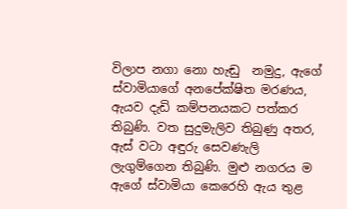විලාප නගා නො හැඬු  නමුදු, ඇගේ ස්වාමියාගේ අනපේක්ෂිත මරණය, ඇයව දැඩි කම්පනයකට පත්කර තිබුණි. වත සුදුමැලිව තිබුණු අතර, ඇස් වටා අඳුරු සෙවණැලි ලැගුම්ගෙන තිබුණි. මුළු නගරය ම ඇගේ ස්වාමියා කෙරෙහි ඇය තුළ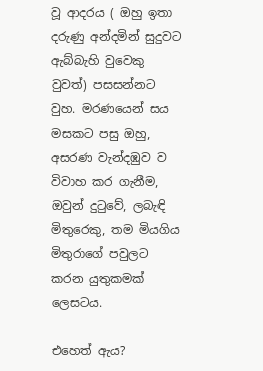වූ ආදරය ( ඔහු ඉතා දරුණු අන්දමින් සුදුවට ඇබ්බැහි වුවෙකු වුවත්) පසසන්නට වුහ. මරණයෙන් සය මසකට පසු ඔහු, අසරණ වැන්දඹුව ව විවාහ කර ගැනීම, ඔවුන් දුටුවේ, ලබැඳි මිතුරෙකු, තම මියගිය මිතුරාගේ පවුලට කරන යුතුකමක් ලෙසටය.

එහෙත් ඇය?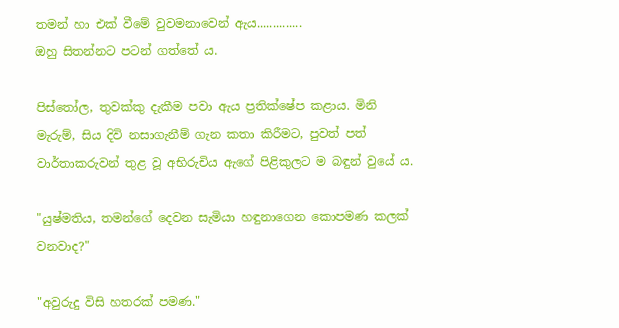තමන් හා එක් වීමේ වුවමනාවෙන් ඇය..............
ඔහු සිතන්නට පටන් ගත්තේ ය.

පිස්තෝල, තුවක්කු දැකීම පවා ඇය ප්‍රතික්ෂේප කළාය. මිනි මැරුම්, සිය දිවි නසාගැනීම් ගැන කතා කිරීමට, පුවත් පත් වාර්තාකරුවන් තුළ වූ අභිරුචිය ඇගේ පිළිකුලට ම බඳුන් වුයේ ය.

"යුෂ්මතිය, තමන්ගේ දෙවන සැමියා හඳුනාගෙන කොපමණ කලක් වනවාද?"

"අවුරුදු විසි හතරක් පමණ."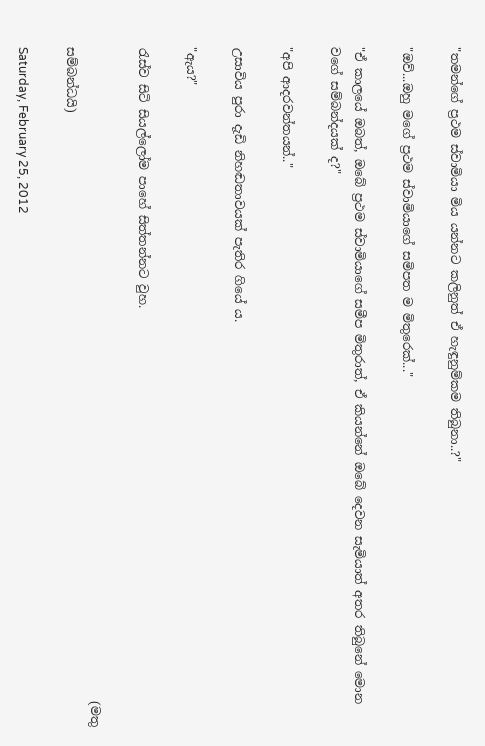"තමන්ගේ ප්‍රථම ස්වාමියා මිය යන්නට කලිනුත් ඒ හැඳුනුම්කම තිබුනා..?"

"ඔව්...ඔහු මගේ ප්‍රථම ස්වාමියාගේ සමිපත ම මිතුරෙක්..."

"ඒ කාලයේ ඔබත්, ඔබේ ප්‍රථම ස්වාමියාගේ සමීප මිතුරාත්, ඒ කියන්නේ ඔබේ දෙවන සැමියාත් අතර තිබුනේ මොන වගේ සම්බන්දයක් ද?"

"අපි ආදරවන්තයන්.."

උසාවිය පුරා දැඩි නිහඬතාවයක් පැතිර ගියේ ය.

"ඇය?"

රැස්ව සිටි සියල්ලෝම පාහේ සිත්තන්නට වුහ.

                                                                                                             (මතු සම්බන්ධයි)

Saturday, February 25, 2012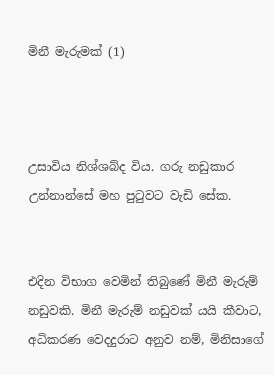මිනී මැරුමක් (1)



උසාවිය නිශ්ශබ්ද විය. ගරු නඩුකාර උන්නාන්සේ මහ පුටුවට වැඩි සේක.


එදින විභාග වෙමින් තිබුණේ මිනී මැරුම් නඩුවකි. මිනී මැරුම් නඩුවක් යයි කීවාට, අධිකරණ වෙදදුරාට අනුව නම්, මිනිසාගේ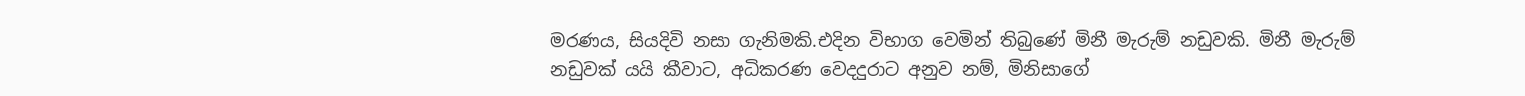මරණය, සියදිවි නසා ගැනිමකි.එදින විභාග වෙමින් තිබුණේ මිනී මැරුම් නඩුවකි. මිනී මැරුම් නඩුවක් යයි කීවාට, අධිකරණ වෙදදුරාට අනුව නම්, මිනිසාගේ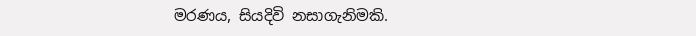මරණය, සියදිවි නසාගැනිමකි.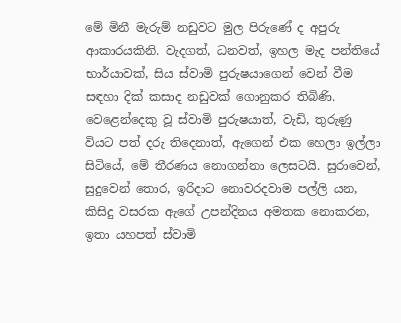මේ මිනී මැරුම් නඩුවට මුල පිරුණේ ද අපුරු ආකාරයකිනි. වැදගත්, ධනවත්, ඉහල මැද පන්තියේ  භාර්යාවක්, සිය ස්වාමි පුරුෂයාගෙන් වෙන් වීම සඳහා දික් කසාද නඩුවක් ගොනුකර තිබිණි. වෙළෙන්දෙකු වූ ස්වාමි පුරුෂයාත්, වැඩි, තුරුණු වියට පත් දරු තිදෙනාත්, ඇගෙන් එක හෙලා ඉල්ලා සිටියේ, මේ තීරණය නොගන්නා ලෙසටයි. සුරාවෙන්, සුදුවෙන් තොර, ඉරිදාට නොවරදවාම පල්ලි යන, කිසිදු වසරක ඇගේ උපන්දිනය අමතක නොකරන, ඉතා යහපත් ස්වාමි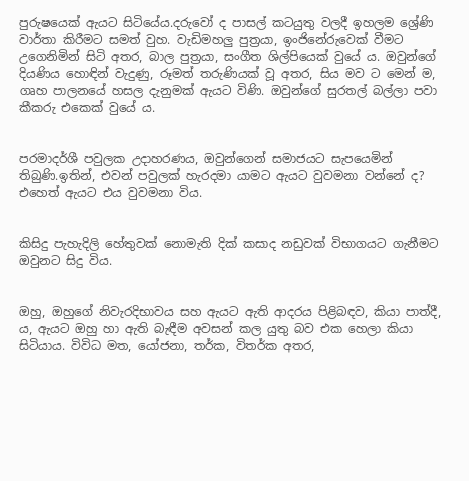පුරුෂයෙක් ඇයට සිටියේය.දරුවෝ ද පාසල් කටයුතු වලදී ඉහලම ශ්‍රේණි වාර්තා කිරීමට සමත් වුහ. වැඩිමහලු පුත්‍රයා, ඉංජිනේරුවෙක් වීමට උගෙනිමින් සිටි අතර, බාල පුත්‍රයා, සංගීත ශිල්පියෙක් වුයේ ය. ඔවුන්ගේ දියණිය හොඳින් වැදුණු, රූමත් තරුණියක් වූ අතර, සිය මව ට මෙන් ම, ගෘහ පාලනයේ හසල දැනුමක් ඇයට විණි. ඔවුන්ගේ සුරතල් බල්ලා පවා කීකරු එකෙක් වුයේ ය.


පරමාදර්ශී පවුලක උදාහරණය, ඔවුන්ගෙන් සමාජයට සැපයෙමින් තිබුණි.ඉතින්, එවන් පවුලක් හැරදමා යාමට ඇයට වුවමනා වන්නේ ද? එහෙත් ඇයට එය වුවමනා විය.


කිසිදු පැහැදිලි හේතුවක් නොමැති දික් කසාද නඩුවක් විභාගයට ගැනීමට ඔවුනට සිදු විය.


ඔහු, ඔහුගේ නිවැරදිභාවය සහ ඇයට ඇති ආදරය පිළිබඳව, කියා පාත්දී, ය, ඇයට ඔහු හා ඇති බැඳීම අවසන් කල යුතු බව එක හෙලා කියා සිටියාය. විවිධ මත, යෝජනා, තර්ක, විතර්ක අතර,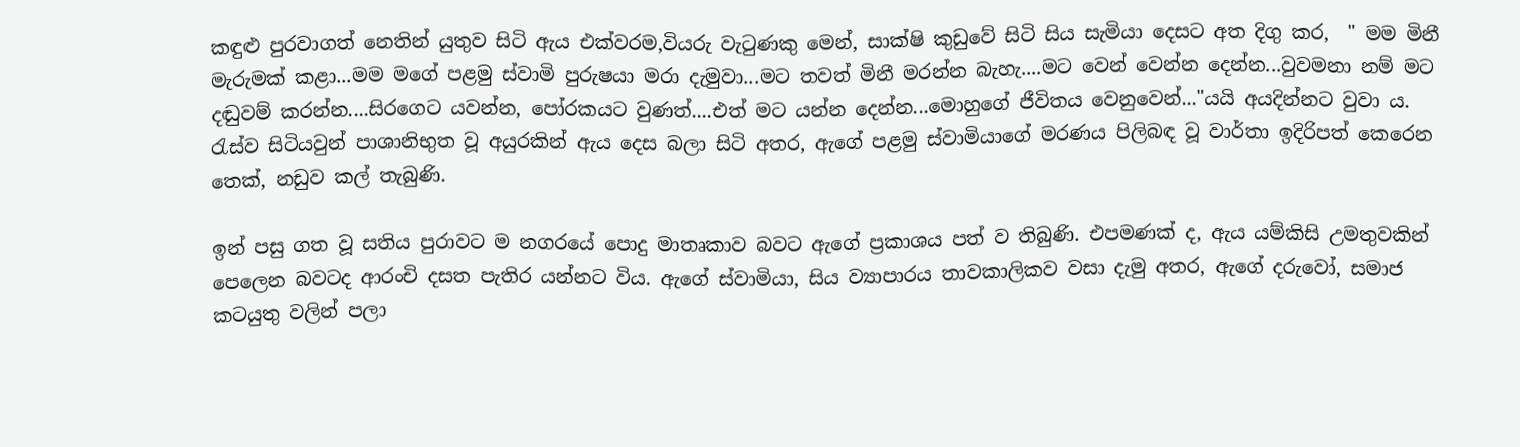කඳුළු පුරවාගත් නෙතින් යුතුව සිටි ඇය එක්වරම,වියරු වැටුණකු මෙන්, සාක්ෂි කුඩුවේ සිටි සිය සැමියා දෙසට අත දිගු කර,  " මම මිනී මැරුමක් කළා...මම මගේ පළමු ස්වාමි පුරුෂයා මරා දැමුවා...මට තවත් මිනී මරන්න බැහැ....මට වෙන් වෙන්න දෙන්න...වුවමනා නම් මට දඬුවම් කරන්න....සිරගෙට යවන්න, පෝරකයට වුණත්....එත් මට යන්න දෙන්න...මොහුගේ ජීවිතය වෙනුවෙන්..."යයි අයදින්නට වුවා ය.
රැස්ව සිටියවුන් පාශානිභුත වූ අයුරකින් ඇය දෙස බලා සිටි අතර, ඇගේ පළමු ස්වාමියාගේ මරණය පිලිබඳ වූ වාර්තා ඉදිරිපත් කෙරෙන තෙක්, නඩුව කල් තැබුණි.

ඉන් පසු ගත වූ සතිය පුරාවට ම නගරයේ පොදු මාතෘකාව බවට ඇගේ ප්‍රකාශය පත් ව තිබුණි. එපමණක් ද, ඇය යම්කිසි උමතුවකින් පෙලෙන බවටද ආරංචි දසත පැතිර යන්නට විය. ඇගේ ස්වාමියා, සිය ව්‍යාපාරය තාවකාලිකව වසා දැමු අතර, ඇගේ දරුවෝ, සමාජ කටයුතු වලින් පලා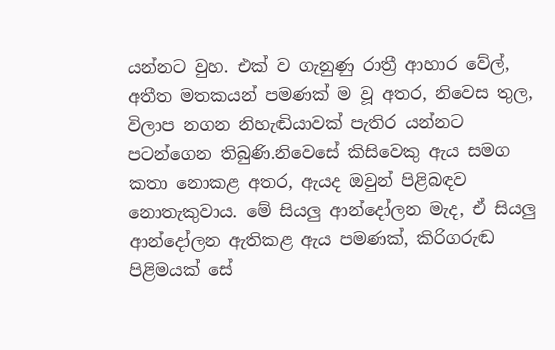යන්නට වුහ. එක් ව ගැනුණු රාත්‍රී ආහාර වේල්, අතීත මතකයන් පමණක් ම වූ අතර, නිවෙස තුල, විලාප නගන නිහැඬියාවක් පැතිර යන්නට පටන්ගෙන තිබුණි.නිවෙසේ කිසිවෙකු ඇය සමග කතා නොකළ අතර, ඇයද ඔවුන් පිළිබඳව නොතැකුවාය. මේ සියලු ආන්දෝලන මැද, ඒ සියලු ආන්දෝලන ඇතිකළ ඇය පමණක්, කිරිගරුඬ පිළිමයක් සේ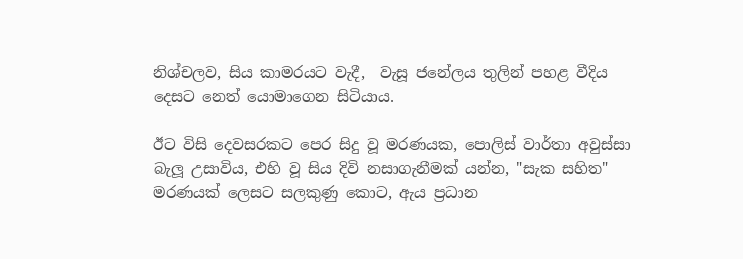නිශ්චලව, සිය කාමරයට වැදී,  වැසූ ජනේලය තුලින් පහළ වීදිය දෙසට නෙත් යොමාගෙන සිටියාය.

ඊට විසි දෙවසරකට පෙර සිදු වූ මරණයක, පොලිස් වාර්තා අවුස්සා බැලූ උසාවිය, එහි වූ සිය දිවි නසාගැනීමක් යන්න, "සැක සහිත" මරණයක් ලෙසට සලකුණු කොට, ඇය ප්‍රධාන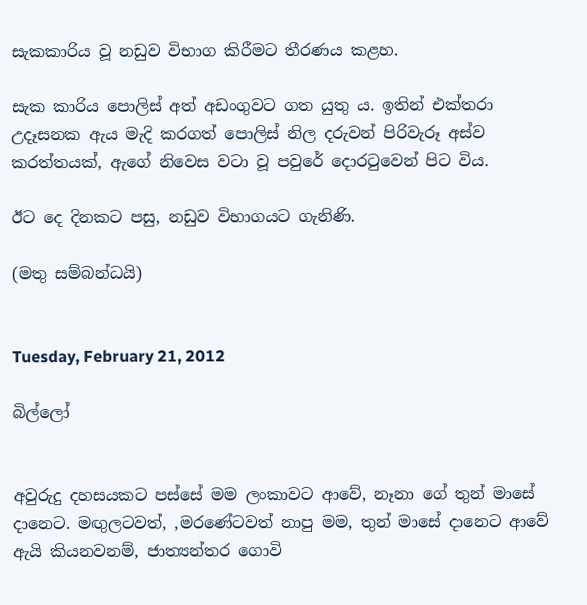සැකකාරිය වූ නඩුව විභාග කිරීමට තීරණය කළහ.

සැක කාරිය පොලිස් අත් අඩංගුවට ගත යුතු ය. ඉතින් එක්තරා උදෑසනක ඇය මැදි කරගත් පොලිස් නිල දරුවන් පිරිවැරූ අස්ව කරත්තයක්, ඇගේ නිවෙස වටා වූ පවුරේ දොරටුවෙන් පිට විය.

ඊට දෙ දිනකට පසු, නඩුව විභාගයට ගැනිණි.

(මතු සම්බන්ධයි)


Tuesday, February 21, 2012

බිල්ලෝ


අවුරුදු දහසයකට පස්සේ මම ලංකාවට ආවේ, නෑනා ගේ තුන් මාසේ දානෙට. මඟුලටවත්, ,මරණේටවත් නාපු මම, තුන් මාසේ දානෙට ආවේ ඇයි කියනවනම්, ජාත්‍යන්තර ගොවි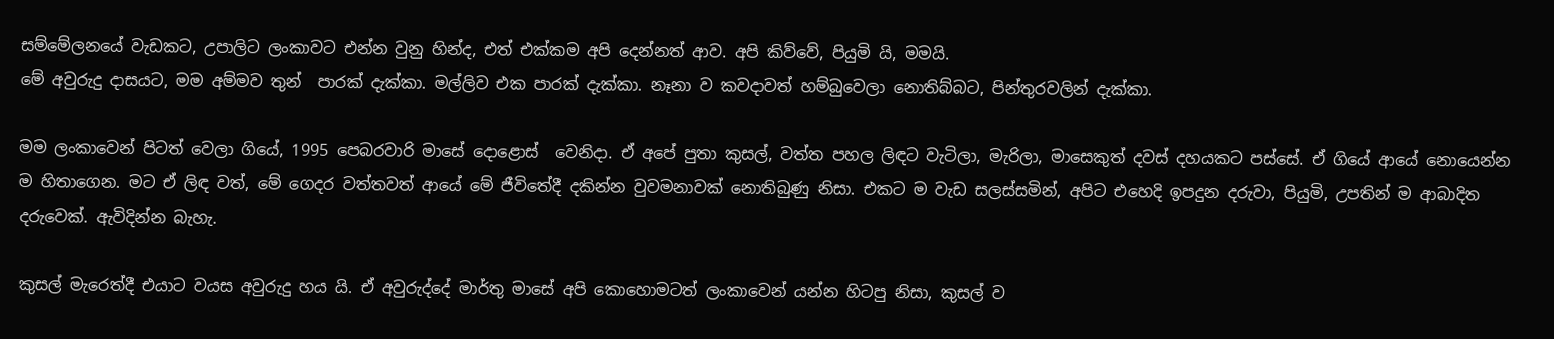සම්මේලනයේ වැඩකට, උපාලිට ලංකාවට එන්න වුනු හින්ද, එත් එක්කම අපි දෙන්නත් ආව. අපි කිව්වේ, පියුමි යි, මමයි.
මේ අවුරුදු දාසයට, මම අම්මව තුන්  පාරක් දැක්කා. මල්ලිව එක පාරක් දැක්කා. නෑනා ව කවදාවත් හම්බුවෙලා නොතිබ්බට, පින්තුරවලින් දැක්කා.

මම ලංකාවෙන් පිටත් වෙලා ගියේ, 1995 පෙබරවාරි මාසේ දොළොස්  වෙනිදා. ඒ අපේ පුතා කුසල්, වත්ත පහල ලිඳට වැටිලා, මැරිලා, මාසෙකුත් දවස් දහයකට පස්සේ. ඒ ගියේ ආයේ නොයෙන්න ම හිතාගෙන. මට ඒ ලිඳ වත්, මේ ගෙදර වත්තවත් ආයේ මේ ජීවිතේදී දකින්න වුවමනාවක් නොතිබුණු නිසා. එකට ම වැඩ සලස්සමින්, අපිට එහෙදි ඉපදුන දරුවා, පියුමි, උපතින් ම ආබාදිත දරුවෙක්. ඇවිදින්න බැහැ.

කුසල් මැරෙත්දී එයාට වයස අවුරුදු හය යි. ඒ අවුරුද්දේ මාර්තු මාසේ අපි කොහොමටත් ලංකාවෙන් යන්න හිටපු නිසා, කුසල් ව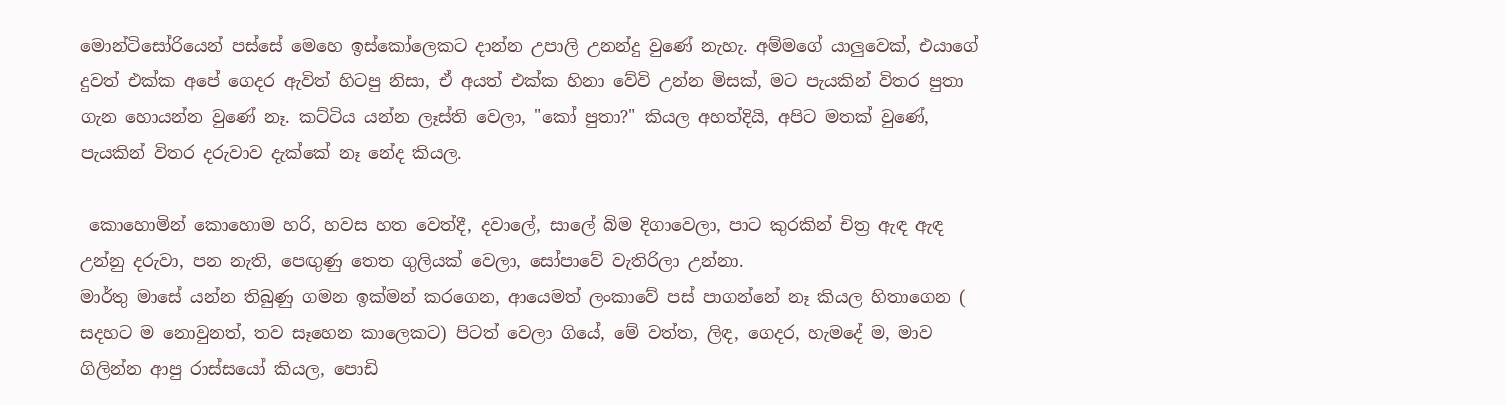මොන්ටිසෝරියෙන් පස්සේ මෙහෙ ඉස්කෝලෙකට දාන්න උපාලි උනන්දු වුණේ නැහැ. අම්මගේ යාලුවෙක්, එයාගේ දුවත් එක්ක අපේ ගෙදර ඇවිත් හිටපු නිසා, ඒ අයත් එක්ක හිනා වේවි උන්න මිසක්, මට පැයකින් විතර පුතා ගැන හොයන්න වුණේ නෑ. කට්ටිය යන්න ලෑස්ති වෙලා, "කෝ පුතා?" කියල අහත්දියි, අපිට මතක් වුණේ, පැයකින් විතර දරුවාව දැක්කේ නෑ නේද කියල.

 කොහොමින් කොහොම හරි, හවස හත වෙත්දී, දවාලේ, සාලේ බිම දිගාවෙලා, පාට කුරකින් චිත්‍ර ඇඳ ඇඳ උන්නු දරුවා, පන නැති, පෙඟුණු තෙත ගුලියක් වෙලා, සෝපාවේ වැතිරිලා උන්නා.
මාර්තු මාසේ යන්න තිබුණු ගමන ඉක්මන් කරගෙන, ආයෙමත් ලංකාවේ පස් පාගන්නේ නෑ කියල හිතාගෙන ( සදහට ම නොවුනත්, තව සෑහෙන කාලෙකට) පිටත් වෙලා ගියේ, මේ වත්ත, ලිඳ, ගෙදර, හැමදේ ම, මාව ගිලින්න ආපු රාස්සයෝ කියල, පොඩි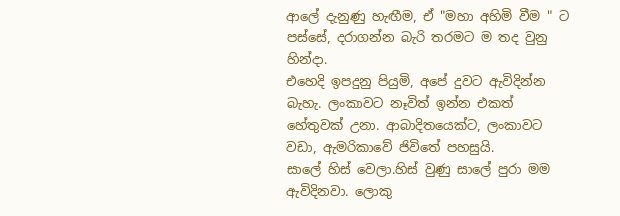ආලේ දැනුණු හැඟීම, ඒ "මහා අහිමි වීම " ට පස්සේ, දරාගන්න බැරි තරමට ම තද වුනු හින්දා.
එහෙදි ඉපදුනු පියුමි, අපේ දුවට ඇවිදින්න බැහැ. ලංකාවට නෑවිත් ඉන්න එකත් හේතුවක් උනා. ආබාදිතයෙක්ට, ලංකාවට වඩා, ඇමරිකාවේ ජිවිතේ පහසුයි.
සාලේ හිස් වෙලා.හිස් වුණු සාලේ පුරා මම ඇවිදිනවා. ලොකු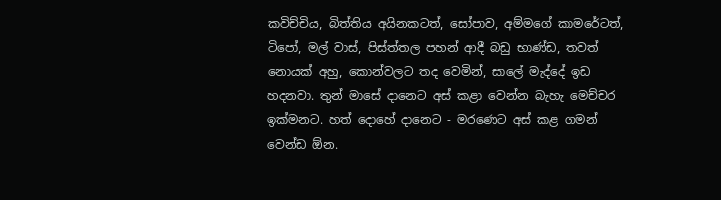කවිච්චිය, බිත්තිය අයිනකටත්, සෝපාව, අම්මගේ කාමරේටත්, ටිපෝ, මල් වාස්, පිස්ත්තල පහන් ආදී බඩු භාණ්ඩ, තවත් නොයක් අහු, කොන්වලට තද වෙමින්, සාලේ මැද්දේ ඉඩ හදනවා. තුන් මාසේ දානෙට අස් කළා වෙන්න බැහැ මෙච්චර ඉක්මනට. හත් දොහේ දානෙට - මරණෙට අස් කළ ගමන් වෙන්ඩ ඕන.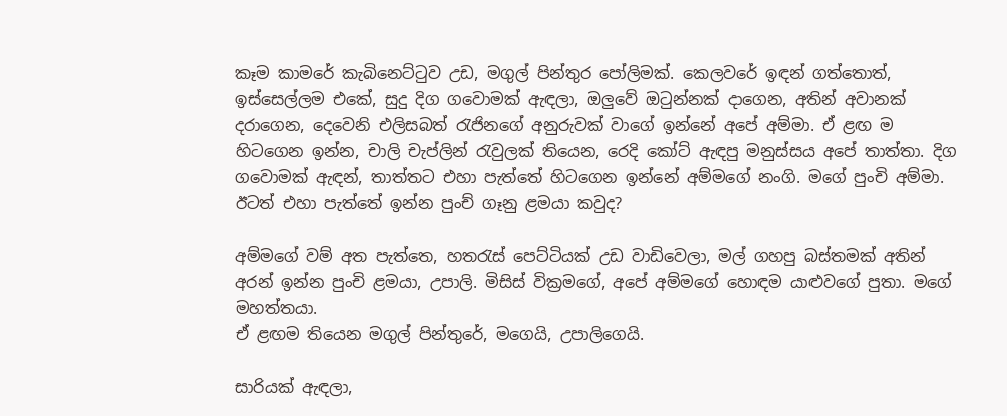කෑම කාමරේ කැබිනෙට්ටුව උඩ, මගුල් පින්තුර පෝලිමක්. කෙලවරේ ඉඳන් ගත්තොත්, ඉස්සෙල්ලම එකේ, සුදු දිග ගවොමක් ඇඳලා, ඔලුවේ ඔටුන්නක් දාගෙන, අතින් අවානක් දරාගෙන, දෙවෙනි එලිසබත් රැජිනගේ අනුරුවක් වාගේ ඉන්නේ අපේ අම්මා. ඒ ළඟ ම හිටගෙන ඉන්න, චාලි චැප්ලින් රැවුලක් තියෙන, රෙදි කෝට් ඇඳපු මනුස්සය අපේ තාත්තා. දිග ගවොමක් ඇඳන්, තාත්තට එහා පැත්තේ හිටගෙන ඉන්නේ අම්මගේ නංගි. මගේ පුංචි අම්මා. ඊටත් එහා පැත්තේ ඉන්න පුංච් ගෑනු ළමයා කවුද?

අම්මගේ වම් අත පැත්තෙ, හතරැස් පෙට්ටියක් උඩ වාඩිවෙලා, මල් ගහපු බස්තමක් අතින් අරන් ඉන්න පුංචි ළමයා, උපාලි. මිසිස් වික්‍රමගේ, අපේ අම්මගේ හොඳම යාළුවගේ පුතා. මගේ මහත්තයා.
ඒ ළඟම තියෙන මගුල් පින්තුරේ, මගෙයි, උපාලිගෙයි.

සාරියක් ඇඳලා,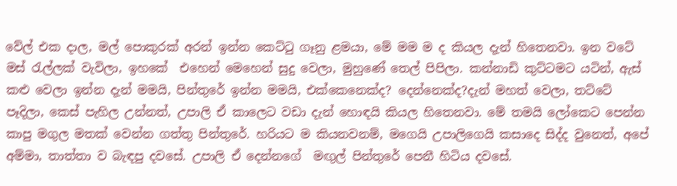වේල් එක දාල, මල් පොකුරක් අරන් ඉන්න කෙට්ටු ගෑනු ළමයා, මේ මම ම ද කියල දැන් හිතෙනවා. ඉන වටේ මස් රැල්ලක් වැවිලා, ඉහකේ  එහෙන් මෙහෙන් සුදු වෙලා, මුහුණේ තෙල් පිපිලා. කන්නාඩි කුට්ටමට යටින්, ඇස් කළු වෙලා ඉන්න දැන් මමයි, පින්තුරේ ඉන්න මමයි, එක්කෙනෙක්ද? දෙන්නෙක්ද?දැන් මහත් වෙලා, තට්ටේ පෑදිලා, කෙස් පැහිල උන්නත්, උපාලි ඒ කාලෙට වඩා දැන් හොඳයි කියල හිතෙනවා. මේ තමයි ලෝකෙට පෙන්න කාපු මගුල මතක් වෙන්න ගත්තු පින්තුරේ. හරියට ම කියනවනම්, මගෙයි උපාලිගෙයි කසාදෙ සිද්ද වුනෙත්, අපේ අම්මා, තාත්තා ව බැඳපු දවසේ. උපාලි ඒ දෙන්නගේ  මඟුල් පින්තුරේ පෙනී හිටිය දවසේ.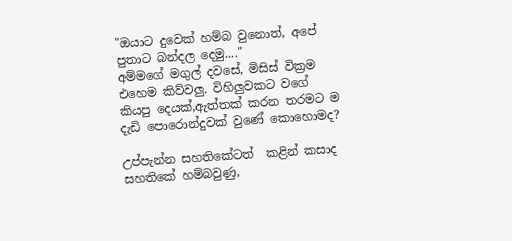"ඔයාට දුවෙක් හම්බ වුනොත්, අපේ පුතාට බන්දල දෙමු...."
අම්මගේ මගුල් දවසේ, මිසිස් වික්‍රම එහෙම කිව්වලු. විහිලුවකට වගේ කියපු දෙයක්,ඇත්තක් කරන තරමට ම දැඩි පොරොන්දුවක් වුණේ කොහොමද?

උප්පැන්න සහතිකේටත්  කළින් කසාද සහතිකේ හම්බවුණු,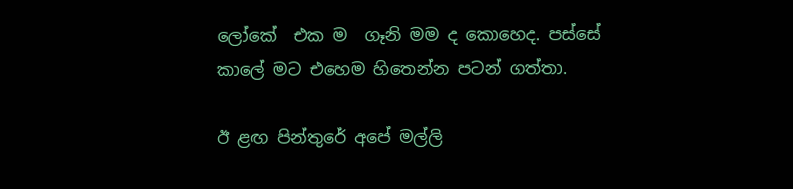ලෝකේ  එක ම  ගෑනි මම ද කොහෙද. පස්සේ කාලේ මට එහෙම හිතෙන්න පටන් ගත්තා.

ඊ ළඟ පින්තුරේ අපේ මල්ලි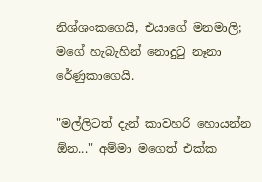නිශ්ශංකගෙයි, එයාගේ මනමාලි; මගේ හැබැහින් නොදුටු නෑනා රේණුකාගෙයි.

"මල්ලිටත් දැන් කාවහරි හොයන්න ඕන..." අම්මා මගෙත් එක්ක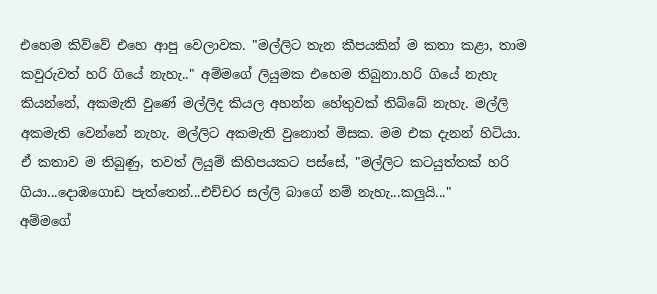එහෙම කිව්වේ එහෙ ආපු වෙලාවක. "මල්ලිට තැන කීපයකින් ම කතා කළා, තාම කවුරුවත් හරි ගියේ නැහැ.." අම්මගේ ලියුමක එහෙම තිබුනා.හරි ගියේ නැහැ කියන්නේ, අකමැති වුණේ මල්ලිද කියල අහන්න හේතුවක් තිබ්බේ නැහැ. මල්ලි අකමැති වෙන්නේ නැහැ. මල්ලිට අකමැති වුනොත් මිසක. මම එක දැනන් හිටියා.
ඒ කතාව ම තිබුණු, තවත් ලියුම් කිහිපයකට පස්සේ, "මල්ලිට කටයුත්තක් හරි ගියා...දොඹගොඩ පැත්තෙන්...එච්චර සල්ලි බාගේ නම් නැහැ...කලුයි..."
අම්මගේ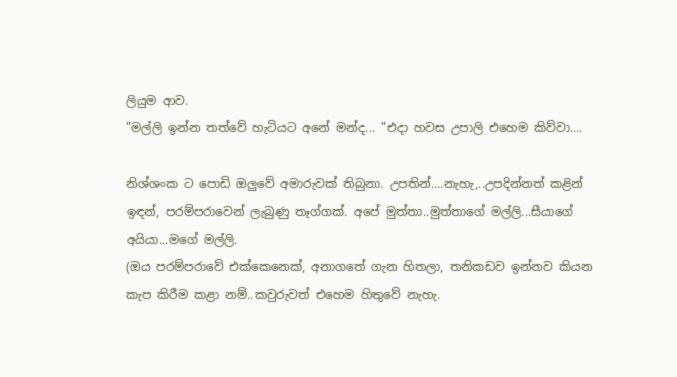ලියුම ආව.
"මල්ලි ඉන්න තත්වේ හැටියට අනේ මන්ද... "එදා හවස උපාලි එහෙම කිව්වා....

නිශ්ශංක ට පොඩි ඔලුවේ අමාරුවක් තිබුනා. උපතින්....නැහැ,..උපදින්නත් කළින් ඉඳන්, පරම්පරාවෙන් ලැබුණු තෑග්ගක්. අපේ මුත්තා..මුත්තාගේ මල්ලි...සීයාගේ අයියා...මගේ මල්ලි.
(ඔය පරම්පරාවේ එක්කෙනෙක්, අනාගතේ ගැන හිතලා, තනිකඩව ඉන්නව කියන කැප කිරීම කළා නම්..කවුරුවත් එහෙම හිතුවේ නැහැ.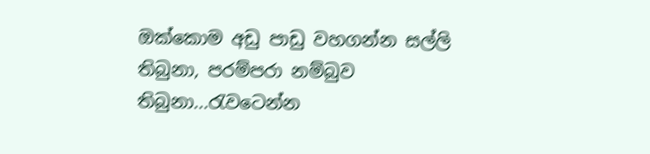ඔක්කොම අඩු පාඩු වහගන්න සල්ලි  තිබුනා, පරම්පරා නම්බුව තිබුනා...රැවටෙන්න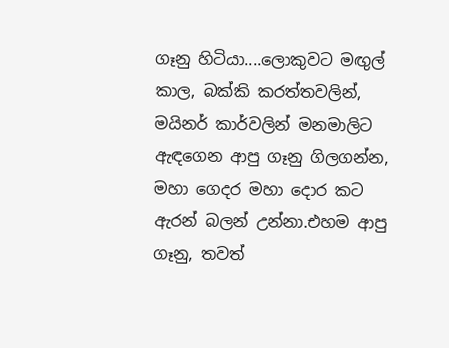ගෑනු හිටියා....ලොකුවට මඟුල් කාල, බක්කි කරත්තවලින්, මයිනර් කාර්වලින් මනමාලිට ඇඳගෙන ආපු ගෑනු ගිලගන්න, මහා ගෙදර මහා දොර කට ඇරන් බලන් උන්නා.එහම ආපු ගෑනු, තවත්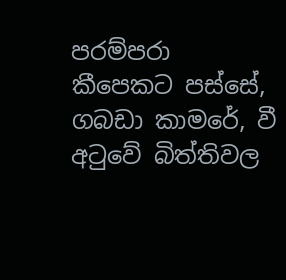පරම්පරා  කීපෙකට පස්සේ, ගබඩා කාමරේ, වී අටුවේ බිත්තිවල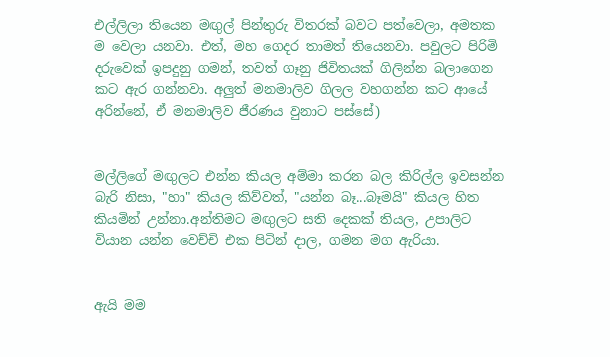එල්ලිලා තියෙන මඟුල් පින්තුරු විතරක් බවට පත්වෙලා, අමතක ම වෙලා යනවා. එත්, මහ ගෙදර තාමත් තියෙනවා. පවුලට පිරිමි දරුවෙක් ඉපදුනු ගමන්, තවත් ගෑනු ජිවිතයක් ගිලින්න බලාගෙන කට ඇර ගන්නවා. අලුත් මනමාලිව ගිලල වහගන්න කට ආයේ අරින්නේ, ඒ මනමාලිව ජීරණය වුනාට පස්සේ)


මල්ලිගේ මඟුලට එන්න කියල අම්මා කරන බල කිරිල්ල ඉවසන්න බැරි නිසා, "හා" කියල කිව්වත්, "යන්න බෑ...බෑමයි" කියල හිත කියමින් උන්නා.අන්තිමට මඟුලට සති දෙකක් තියල, උපාලිට වියාන යන්න වෙච්චි එක පිටින් දාල, ගමන මග ඇරියා.


ඇයි මම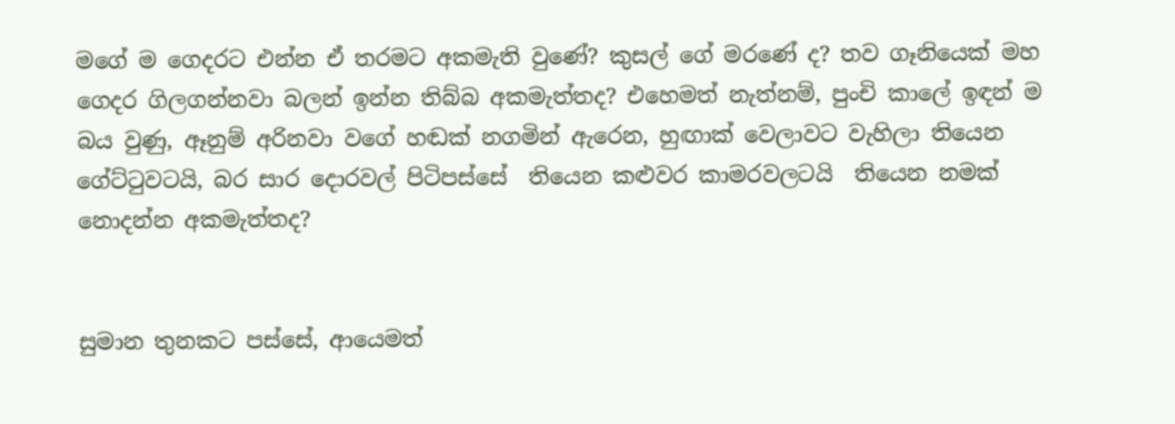මගේ ම ගෙදරට එන්න ඒ තරමට අකමැති වුණේ? කුසල් ගේ මරණේ ද? තව ගෑනියෙක් මහ ගෙදර ගිලගන්නවා බලන් ඉන්න තිබ්බ අකමැත්තද? එහෙමත් නැත්නම්, පුංචි කාලේ ඉඳන් ම බය වුණු, ඈනුම් අරිනවා වගේ හඬක් නගමින් ඇරෙන, හුඟාක් වෙලාවට වැහිලා තියෙන ගේට්ටුවටයි, බර සාර දොරවල් පිටිපස්සේ  තියෙන කළුවර කාමරවලටයි  තියෙන නමක් නොදන්න අකමැත්තද?


සුමාන තුනකට පස්සේ, ආයෙමත්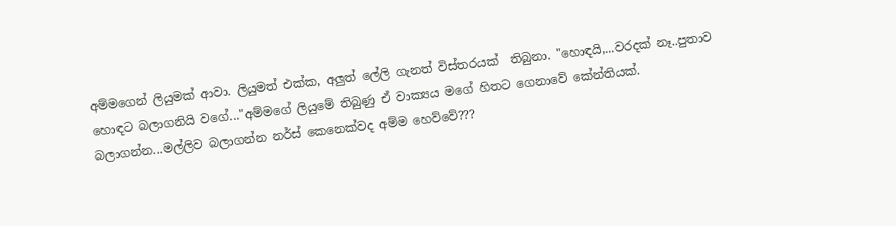අම්මගෙන් ලියුමක් ආවා. ලියුමත් එක්ක, අලුත් ලේලි ගැනත් විස්තරයක්  තිබුනා. "හොඳයි,...වරදක් නෑ..පුතාව හොඳට බලාගනියි වගේ..."අම්මගේ ලියුමේ තිබුණු ඒ වාක්‍යය මගේ හිතට ගෙනාවේ කේන්තියක්. බලාගන්න...මල්ලිව බලාගන්න නර්ස් කෙනෙක්වද අම්ම හෙව්වේ???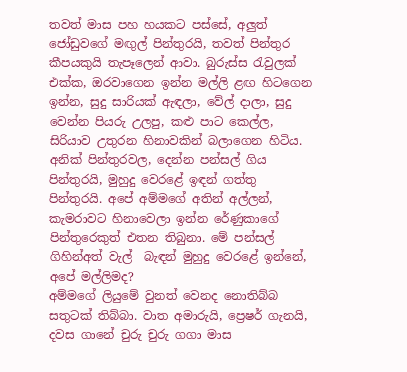තවත් මාස පහ හයකට පස්සේ, අලුත් ජෝඩුවගේ මඟුල් පින්තුරයි, තවත් පින්තුර කීපයකුයි තැපෑලෙන් ආවා. බුරුස්ස රැවුලක් එක්ක, ඔරවාගෙන ඉන්න මල්ලි ළඟ හිටගෙන ඉන්න, සුදු සාරියක් ඇඳලා, වේල් දාලා, සුදු වෙන්න පියරු උලපු, කළු පාට කෙල්ල, සිරියාව උතුරන හිනාවකින් බලාගෙන හිටිය. අනික් පින්තුරවල, දෙන්න පන්සල් ගිය පින්තුරයි, මුහුදු වෙරළේ ඉඳන් ගත්තු පින්තුරයි. අපේ අම්මගේ අතින් අල්ලන්, කැමරාවට හිනාවෙලා ඉන්න රේණුකාගේ පින්තුරෙකුත් එතන තිබුනා. මේ පන්සල් ගිහින්අත් වැල්  බැඳන් මුහුදු වෙරළේ ඉන්නේ, අපේ මල්ලිමද?
අම්මගේ ලියුමේ වුනත් වෙනද නොතිබ්බ සතුටක් තිබ්බා. වාත අමාරුයි, ප්‍රෙෂර් ගැනයි, දවස ගානේ චුරු චුරු ගගා මාස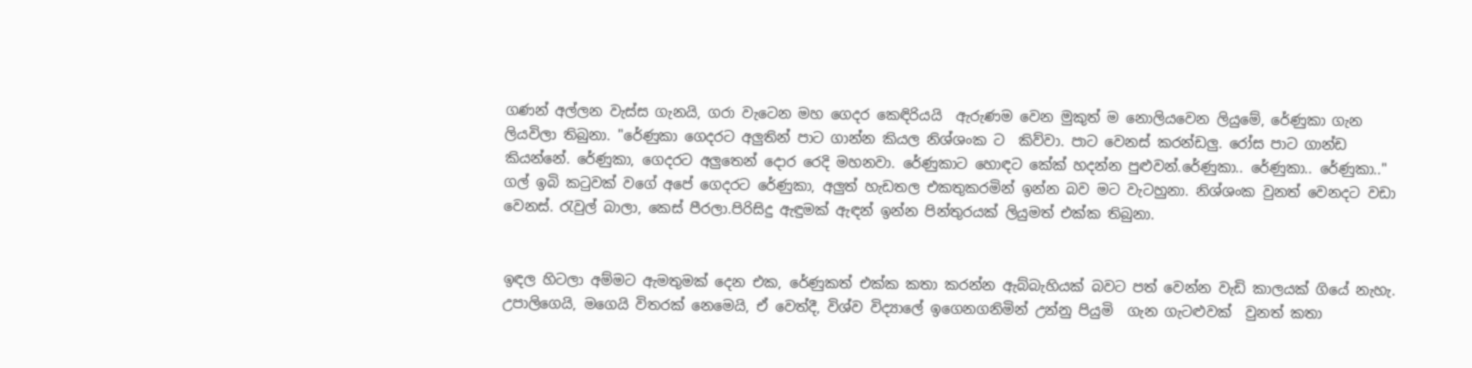ගණන් අල්ලන වැස්ස ගැනයි, ගරා වැටෙන මහ ගෙදර කෙඳිරියයි  ඇරුණම වෙන මුකුත් ම නොලියවෙන ලියුමේ, රේණුකා ගැන ලියවිලා තිබුනා. "රේණුකා ගෙදරට අලුතින් පාට ගාන්න කියල නිශ්ශංක ට  කිව්වා. පාට වෙනස් කරන්ඩලු. රෝස පාට ගාන්ඩ කියන්නේ. රේණුකා, ගෙදරට අලුතෙන් දොර රෙදි මහනවා. රේණුකාට හොඳට කේක් හදන්න පුළුවන්.රේණුකා.. රේණුකා.. රේණුකා.."
ගල් ඉබි කටුවක් වගේ අපේ ගෙදරට රේණුකා, අලුත් හැඩතල එකතුකරමින් ඉන්න බව මට වැටහුනා. නිශ්ශංක වුනත් වෙනදට වඩා වෙනස්. රැවුල් බාලා, කෙස් පීරලා.පිරිසිදු ඇඳුමක් ඇඳන් ඉන්න පින්තුරයක් ලියුමත් එක්ක තිබුනා.


ඉඳල හිටලා අම්මට ඇමතුමක් දෙන එක, රේණුකත් එක්ක කතා කරන්න ඇබ්බැහියක් බවට පත් වෙන්න වැඩි කාලයක් ගියේ නැහැ. උපාලිගෙයි, මගෙයි විතරක් නෙමෙයි, ඒ වෙත්දී, විශ්ව විද්‍යාලේ ඉගෙනගනිමින් උන්නු පියුමි  ගැන ගැටළුවක්  වුනත් කතා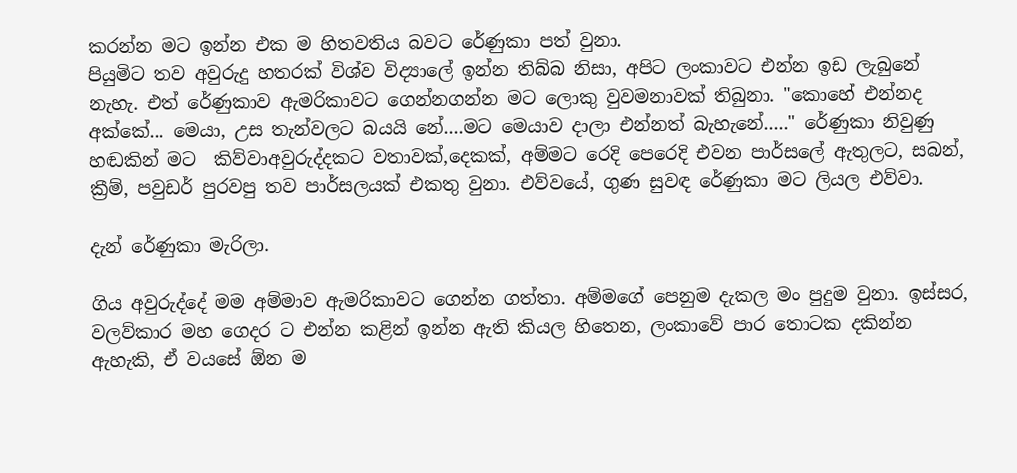කරන්න මට ඉන්න එක ම හිතවතිය බවට රේණුකා පත් වුනා.
පියුමිට තව අවුරුදු හතරක් විශ්ව විද්‍යාලේ ඉන්න තිබ්බ නිසා, අපිට ලංකාවට එන්න ඉඩ ලැබුනේ නැහැ. එත් රේණුකාව ඇමරිකාවට ගෙන්නගන්න මට ලොකු වුවමනාවක් තිබුනා. "කොහේ එන්නද අක්කේ... මෙයා, උස තැන්වලට බයයි නේ....මට මෙයාව දාලා එන්නත් බැහැනේ....." රේණුකා නිවුණු හඬකින් මට  කිව්වාඅවුරුද්දකට වතාවක්,දෙකක්, අම්මට රෙදි පෙරෙදි එවන පාර්සලේ ඇතුලට, සබන්, ක්‍රීම්, පවුඩර් පුරවපු තව පාර්සලයක් එකතු වුනා. එව්වයේ, ගුණ සුවඳ රේණුකා මට ලියල එව්වා.

දැන් රේණුකා මැරිලා.

ගිය අවුරුද්දේ මම අම්මාව ඇමරිකාවට ගෙන්න ගත්තා. අම්මගේ පෙනුම දැකල මං පුදුම වුනා. ඉස්සර, වලව්කාර මහ ගෙදර ට එන්න කළින් ඉන්න ඇති කියල හිතෙන, ලංකාවේ පාර තොටක දකින්න ඇහැකි, ඒ වයසේ ඕන ම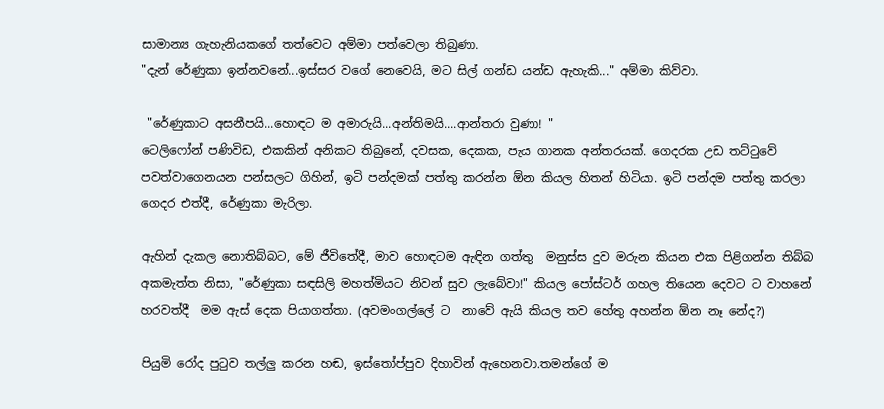සාමාන්‍ය ගැහැනියකගේ තත්වෙට අම්මා පත්වෙලා තිබුණා.
"දැන් රේණුකා ඉන්නවනේ...ඉස්සර වගේ නෙවෙයි, මට සිල් ගන්ඩ යන්ඩ ඇහැකි..." අම්මා කිව්වා.

 "රේණුකාට අසනීපයි...හොඳට ම අමාරුයි...අන්තිමයි....ආන්තරා වුණා! "
ටෙලිෆෝන් පණිවිඩ, එකකින් අනිකට තිබුනේ, දවසක, දෙකක, පැය ගානක අන්තරයක්. ගෙදරක උඩ තට්ටුවේ පවත්වාගෙනයන පන්සලට ගිහින්, ඉටි පන්දමක් පත්තු කරන්න ඕන කියල හිතන් හිටියා. ඉටි පන්දම පත්තු කරලා ගෙදර එත්දී, රේණුකා මැරිලා.

ඇහින් දැකල නොතිබ්බට, මේ ජීවිතේදී, මාව හොඳටම ඇඳින ගත්තු  මනුස්ස දුව මරුන කියන එක පිළිගන්න තිබ්බ අකමැත්ත නිසා, "රේණුකා සඳසිලි මහත්මියට නිවන් සුව ලැබේවා!" කියල පෝස්ටර් ගහල තියෙන දෙවට ට වාහනේ හරවත්දී  මම ඇස් දෙක පියාගත්තා. (අවමංගල්ලේ ට  නාවේ ඇයි කියල තව හේතු අහන්න ඕන නෑ නේද?)

පියුමි රෝද පුටුව තල්ලු කරන හඬ, ඉස්තෝප්පුව දිහාවින් ඇහෙනවා.තමන්ගේ ම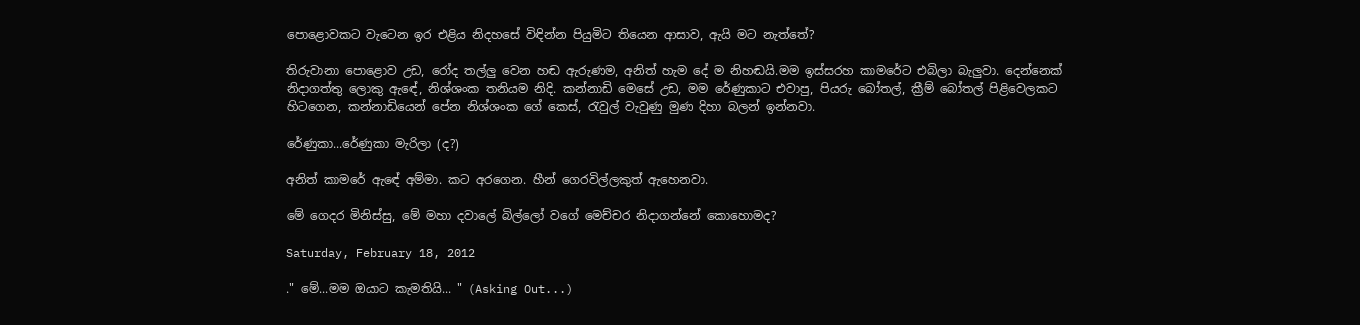පොළොවකට වැටෙන ඉර එළිය නිදහසේ විඳින්න පියුමිට තියෙන ආසාව, ඇයි මට නැත්තේ?

තිරුවානා පොළොව උඩ, රෝද තල්ලු වෙන හඬ ඇරුණම, අනිත් හැම දේ ම නිහඬයි.මම ඉස්සරහ කාමරේට එබිලා බැලුවා. දෙන්නෙක් නිදාගත්තු ලොකු ඇඳේ, නිශ්ශංක තනියම නිදි. කන්නාඩි මෙසේ උඩ, මම රේණුකාට එවාපු, පියරු බෝතල්, ක්‍රීම් බෝතල් පිළිවෙලකට හිටගෙන, කන්නාඩියෙන් පේන නිශ්ශංක ගේ කෙස්, රැවුල් වැවුණු මුණ දිහා බලන් ඉන්නවා.

රේණුකා...රේණුකා මැරිලා (ද?)

අනිත් කාමරේ ඇඳේ අම්මා. කට අරගෙන. හීන් ගෙරවිල්ලකුත් ඇහෙනවා.

මේ ගෙදර මිනිස්සු, මේ මහා දවාලේ බිල්ලෝ වගේ මෙච්චර නිදාගන්නේ කොහොමද?

Saturday, February 18, 2012

." මේ...මම ඔයාට කැමතියි... " (Asking Out...)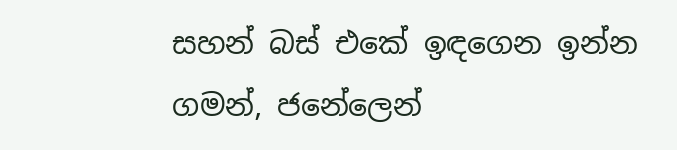සහන් බස් එකේ ඉඳගෙන ඉන්න ගමන්, ජනේලෙන්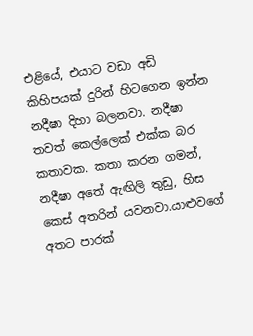එළියේ, එයාට වඩා අඩි කිහිපයක් දුරින් හිටගෙන ඉන්න නදීෂා දිහා බලනවා. නදීෂා තවත් කෙල්ලෙක් එක්ක බර කතාවක. කතා කරන ගමන්, නදීෂා අතේ ඇඟිලි තුඩු, හිස කෙස් අතරින් යවනවා.යාළුවගේ අතට පාරක්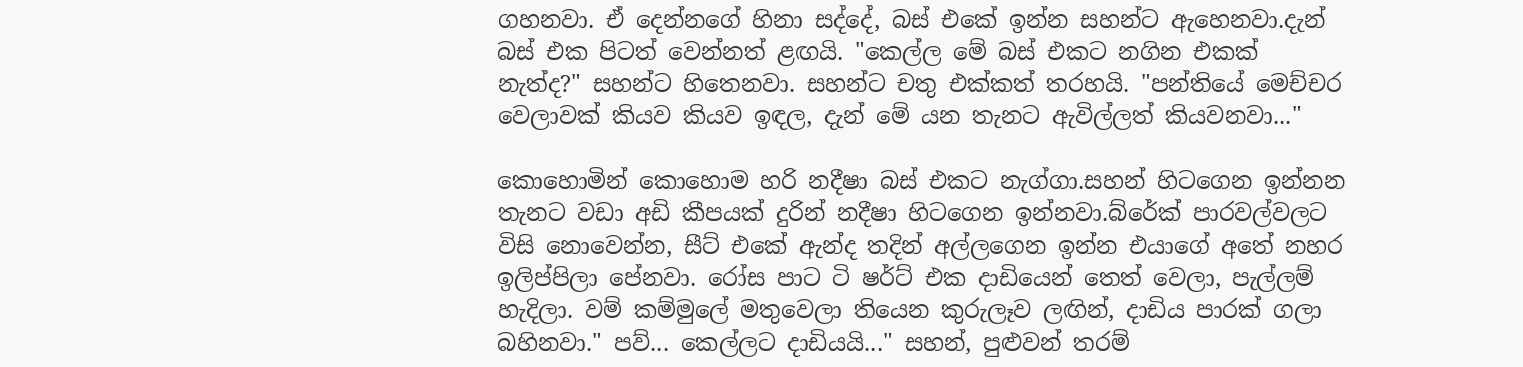ගහනවා. ඒ දෙන්නගේ හිනා සද්දේ, බස් එකේ ඉන්න සහන්ට ඇහෙනවා.දැන් බස් එක පිටත් වෙන්නත් ළඟයි. "කෙල්ල මේ බස් එකට නගින එකක් නැත්ද?" සහන්ට හිතෙනවා. සහන්ට චතු එක්කත් තරහයි. "පන්තියේ මෙච්චර වෙලාවක් කියව කියව ඉඳල, දැන් මේ යන තැනට ඇවිල්ලත් කියවනවා..."

කොහොමින් කොහොම හරි නදීෂා බස් එකට නැග්ගා.සහන් හිටගෙන ඉන්නන තැනට වඩා අඩි කීපයක් දුරින් නදීෂා හිටගෙන ඉන්නවා.බ්රේක් පාරවල්වලට විසි නොවෙන්න, සීට් එකේ ඇන්ද තදින් අල්ලගෙන ඉන්න එයාගේ අතේ නහර ඉලිප්පිලා පේනවා. රෝස පාට ටි ෂර්ට් එක දාඩියෙන් තෙත් වෙලා, පැල්ලම් හැදිලා. වම් කම්මුලේ මතුවෙලා තියෙන කුරුලෑව ලඟින්, දාඩිය පාරක් ගලා බහිනවා." පව්... කෙල්ලට දාඩියයි..." සහන්, පුළුවන් තරම්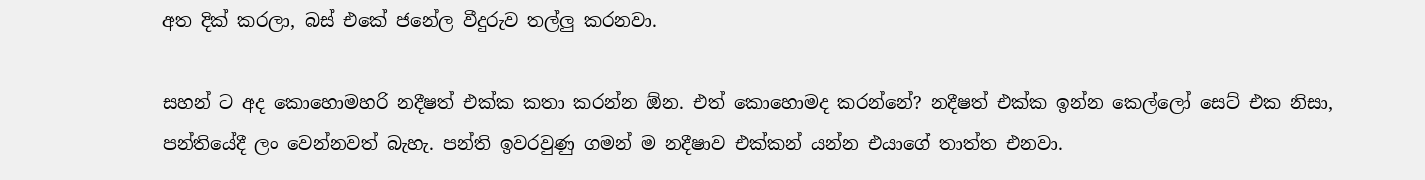අත දික් කරලා, බස් එකේ ජනේල වීදුරුව තල්ලු කරනවා.

සහන් ට අද කොහොමහරි නදීෂත් එක්ක කතා කරන්න ඕන. එත් කොහොමද කරන්නේ? නදීෂත් එක්ක ඉන්න කෙල්ලෝ සෙට් එක නිසා, පන්තියේදී ලං වෙන්නවත් බැහැ. පන්ති ඉවරවුණු ගමන් ම නදීෂාව එක්කන් යන්න එයාගේ තාත්ත එනවා.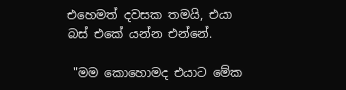එහෙමත් දවසක තමයි, එයා බස් එකේ යන්න එන්නේ.

 "මම කොහොමද එයාට මේක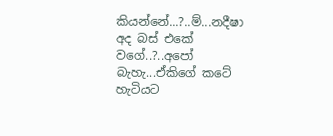කියන්නේ...?..ම්...නදීෂා අද බස් එකේ වගේ..?..අපෝ බැහැ...ඒකිගේ කටේ හැටියට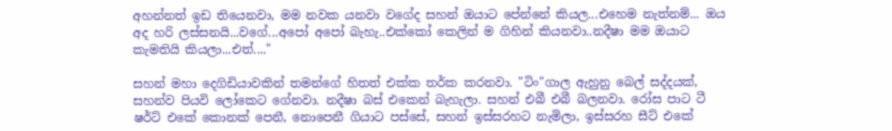අහන්නත් ඉඩ තියෙනවා, මම නවක යනවා වගේද සහන් ඔයාට පේන්නේ කියල...එහෙම නැත්නම්... ඔය අද හරි ලස්සනයි...වගේ...අපෝ අපෝ බැහැ..එක්කෝ කෙලින් ම ගිහින් කියනවා..නදීෂා මම ඔයාට කැමතියි කියලා...එත්...."

සහන් මහා දෙගිඩියාවකින් තමන්ගේ හිතත් එක්ක තර්ක කරනවා. "ටිං"ගාල ඇහුනු බෙල් සද්දයක්, සහන්ව පියවි ලෝකෙට ගේනවා. නදීෂා බස් එකෙන් බැහැලා. සහන් එබී එබී බලනවා. රෝස පාට ටී ෂර්ට් එකේ කොනක් පෙනී, නොපෙනී ගියාට පස්සේ, සහන් ඉස්සරහට නැමිලා, ඉස්සරහ සීට් එකේ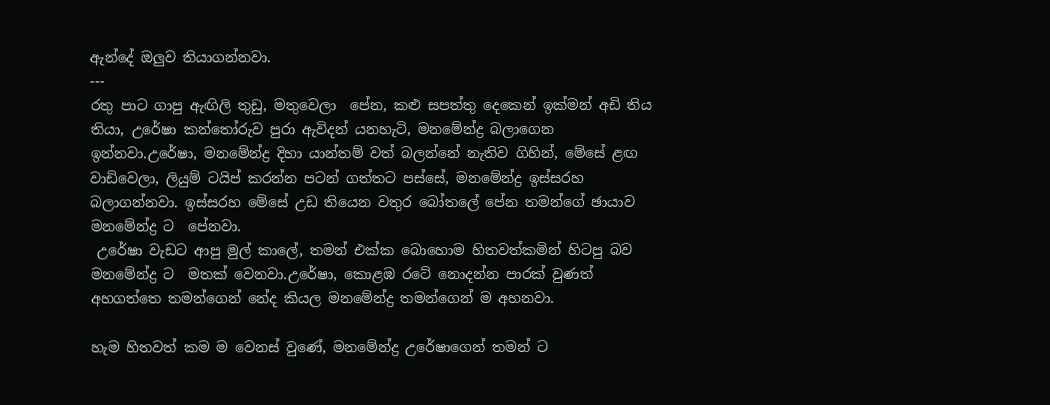ඇන්දේ ඔලුව තියාගන්නවා.
---
රතු පාට ගාපු ඇඟිලි තුඩු, මතුවෙලා  පේන, කළු සපත්තු දෙකෙන් ඉක්මන් අඩි තිය තියා, උරේෂා කන්තෝරුව පුරා ඇවිදන් යනහැටි, මනමේන්ද්‍ර බලාගෙන ඉන්නවා.උරේෂා, මනමේන්ද්‍ර දිහා යාන්තම් වත් බලන්නේ නැතිව ගිහින්, මේසේ ළඟ වාඩිවෙලා, ලියුම් ටයිප් කරන්න පටන් ගත්තට පස්සේ, මනමේන්ද්‍ර ඉස්සරහ බලාගන්නවා. ඉස්සරහ මේසේ උඩ තියෙන වතුර බෝතලේ පේන තමන්ගේ ඡායාව  මනමේන්ද්‍ර ට  පේනවා.
 උරේෂා වැඩට ආපු මුල් කාලේ, තමන් එක්ක බොහොම හිතවත්කමින් හිටපු බව මනමේන්ද්‍ර ට  මතක් වෙනවා.උරේෂා, කොළඹ රටේ නොදන්න පාරක් වුණත් අහගත්තෙ තමන්ගෙන් නේද කියල මනමේන්ද්‍ර තමන්ගෙන් ම අහනවා.

හැම හිතවත් කම ම වෙනස් වුණේ, මනමේන්ද්‍ර උරේෂාගෙන් තමන් ට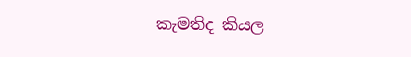කැමතිද කියල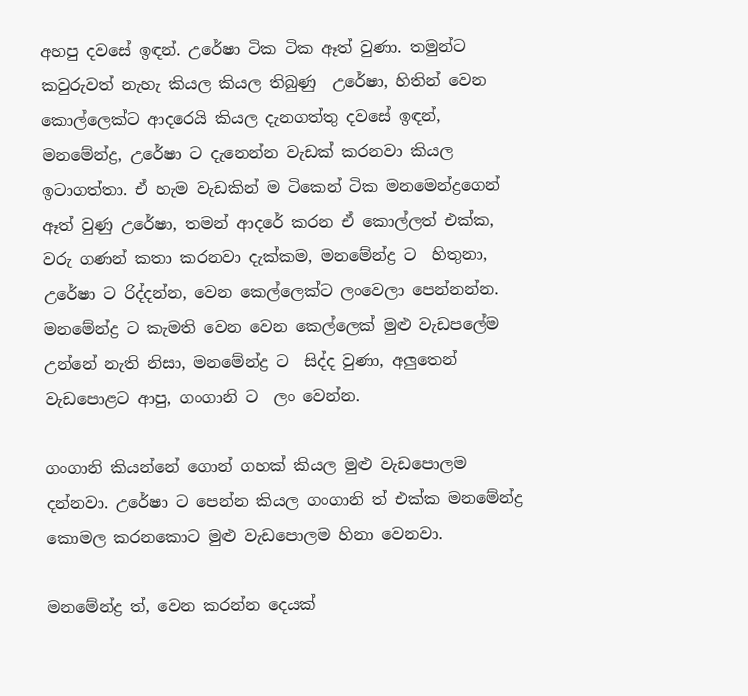අහපු දවසේ ඉඳන්. උරේෂා ටික ටික ඈත් වුණා. තමුන්ට කවුරුවත් නැහැ කියල කියල තිබුණු  උරේෂා, හිතින් වෙන කොල්ලෙක්ට ආදරෙයි කියල දැනගත්තු දවසේ ඉඳන්, මනමේන්ද්‍ර, උරේෂා ට දැනෙන්න වැඩක් කරනවා කියල ඉටාගත්තා. ඒ හැම වැඩකින් ම ටිකෙන් ටික මනමෙන්ද්‍රගෙන් ඈත් වුණු උරේෂා, තමන් ආදරේ කරන ඒ කොල්ලත් එක්ක, වරු ගණන් කතා කරනවා දැක්කම, මනමේන්ද්‍ර ට  හිතුනා, උරේෂා ට රිද්දන්න, වෙන කෙල්ලෙක්ට ලංවෙලා පෙන්නන්න. මනමේන්ද්‍ර ට කැමති වෙන වෙන කෙල්ලෙක් මුළු වැඩපලේම උන්නේ නැති නිසා, මනමේන්ද්‍ර ට  සිද්ද වුණා, අලුතෙන් වැඩපොළට ආපු, ගංගානි ට  ලං වෙන්න.

ගංගානි කියන්නේ ගොන් ගහක් කියල මුළු වැඩපොලම දන්නවා. උරේෂා ට පෙන්න කියල ගංගානි ත් එක්ක මනමේන්ද්‍ර කොමල කරනකොට මුළු වැඩපොලම හිනා වෙනවා.

මනමේන්ද්‍ර ත්, වෙන කරන්න දෙයක්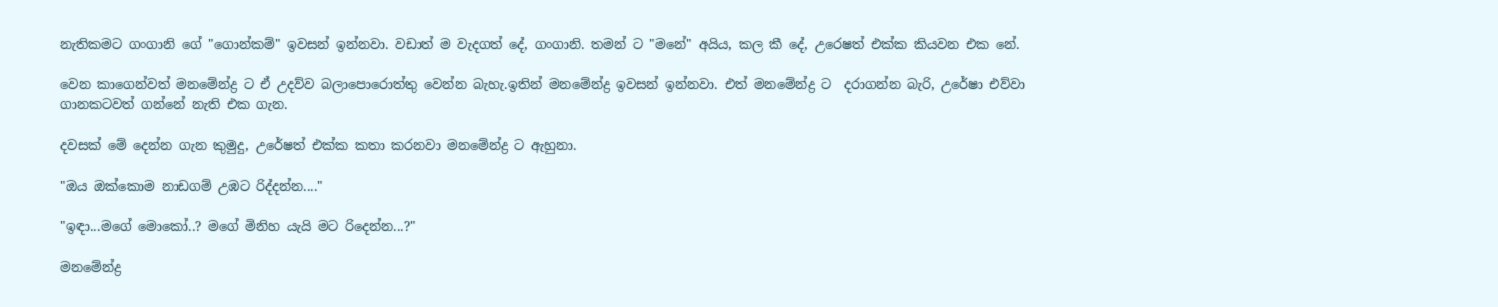නැතිකමට ගංගානි ගේ "ගොන්කම්" ඉවසන් ඉන්නවා. වඩාත් ම වැදගත් දේ, ගංගානි. තමන් ට "මනේ" අයිය, කල කී දේ, උරෙෂත් එක්ක කියවන එක නේ.

වෙන කාගෙන්වත් මනමේන්ද්‍ර ට ඒ උදව්ව බලාපොරොත්තු වෙන්න බැහැ.ඉතින් මනමේන්ද්‍ර ඉවසන් ඉන්නවා. එත් මනමේන්ද්‍ර ට  දරාගන්න බැරි, උරේෂා එව්වා ගානකටවත් ගන්නේ නැති එක ගැන.

දවසක් මේ දෙන්න ගැන කුමුදු, උරේෂත් එක්ක කතා කරනවා මනමේන්ද්‍ර ට ඇහුනා.

"ඔය ඔක්කොම නාඩගම් උඹට රිද්දන්න...."

"ඉඳා...මගේ මොකෝ..? මගේ මිනිහ යැයි මට රිදෙන්න...?"

මනමේන්ද්‍ර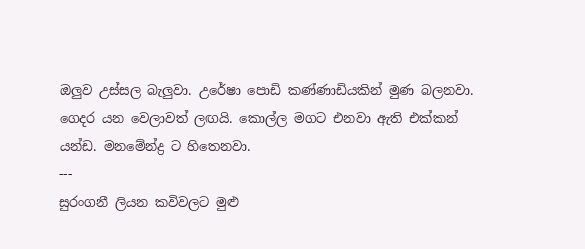ඔලුව උස්සල බැලුවා. උරේෂා පොඩි කණ්ණාඩියකින් මුණ බලනවා. ගෙදර යන වෙලාවත් ලඟයි. කොල්ල මගට එනවා ඇති එක්කන් යන්ඩ. මනමේන්ද්‍ර ට හිතෙනවා.
---
සුරංගනී ලියන කවිවලට මුළු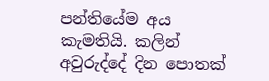පන්තියේම අය කැමතියි. කලින් අවුරුද්දේ දින පොතක්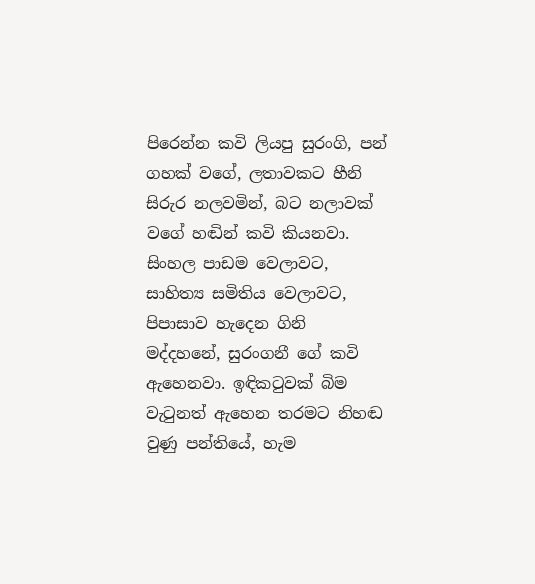පිරෙන්න කවි ලියපු සුරංගි, පන් ගහක් වගේ, ලතාවකට හීනි සිරුර නලවමින්, බට නලාවක් වගේ හඬින් කවි කියනවා. සිංහල පාඩම වෙලාවට, සාහිත්‍ය සමිතිය වෙලාවට, පිපාසාව හැදෙන ගිනි මද්දහනේ, සුරංගනී ගේ කවි ඇහෙනවා. ඉඳිකටුවක් බිම වැටුනත් ඇහෙන තරමට නිහඬ වුණු පන්තියේ, හැම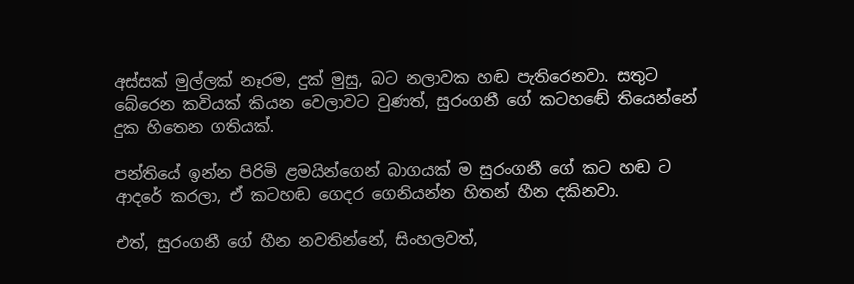අස්සක් මුල්ලක් නෑරම, දුක් මුසු, බට නලාවක හඬ පැතිරෙනවා. සතුට බේරෙන කවියක් කියන වෙලාවට වුණත්, සුරංගනී ගේ කටහඬේ තියෙන්නේ දුක හිතෙන ගතියක්.

පන්තියේ ඉන්න පිරිමි ළමයින්ගෙන් බාගයක් ම සුරංගනී ගේ කට හඬ ට ආදරේ කරලා, ඒ කටහඬ ගෙදර ගෙනියන්න හිතන් හීන දකිනවා.

එත්, සුරංගනී ගේ හීන නවතින්නේ, සිංහලවත්,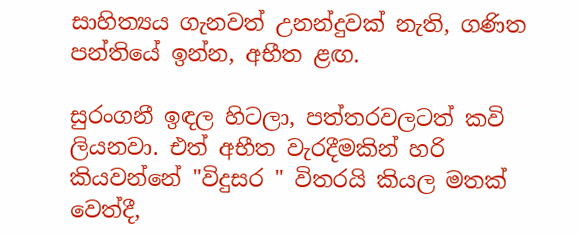සාහිත්‍යය ගැනවත් උනන්දුවක් නැති, ගණිත පන්තියේ ඉන්න, අභීත ළඟ.

සුරංගනී ඉඳල හිටලා, පත්තරවලටත් කවි ලියනවා. එත් අභීත වැරදීමකින් හරි කියවන්නේ "විදුසර " විතරයි කියල මතක් වෙත්දී,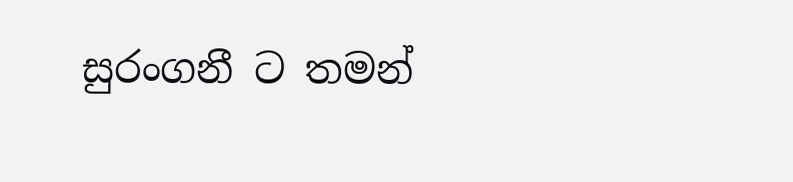සුරංගනී ට තමන්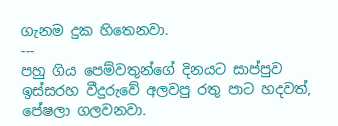ගැනම දුක හිතෙනවා.
---
පහු ගිය පෙම්වතුන්ගේ දිනයට සාප්පුව ඉස්සරහ වීදුරුවේ අලවපු රතු පාට හදවත්, පේෂලා ගලවනවා.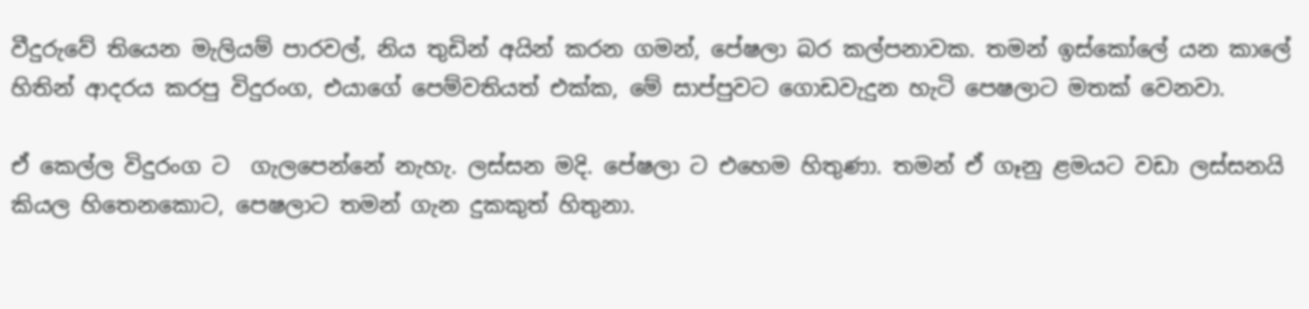වීදුරුවේ තියෙන මැලියම් පාරවල්, නිය තුඩින් අයින් කරන ගමන්, පේෂලා බර කල්පනාවක. තමන් ඉස්කෝලේ යන කාලේ හිතින් ආදරය කරපු විදුරංග, එයාගේ පෙම්වතියත් එක්ක, මේ සාප්පුවට ගොඩවැදුන හැටි පෙෂලාට මතක් වෙනවා.

ඒ කෙල්ල විදුරංග ට  ගැලපෙන්නේ නැහැ. ලස්සන මදි. පේෂලා ට එහෙම හිතුණා. තමන් ඒ ගෑනු ළමයට වඩා ලස්සනයි කියල හිතෙනකොට, පෙෂලාට තමන් ගැන දුකකුත් හිතුනා.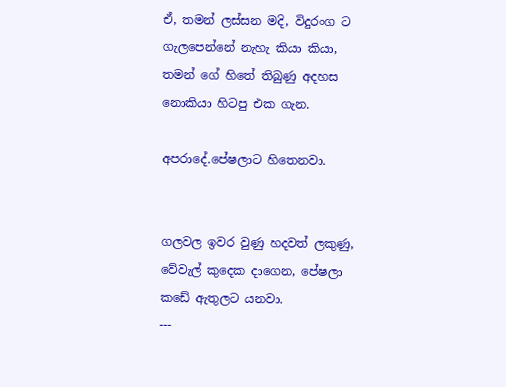ඒ, තමන් ලස්සන මදි, විදුරංග ට ගැලපෙන්නේ නැහැ කියා කියා, තමන් ගේ හිතේ තිබුණු අදහස නොකියා හිටපු එක ගැන.

අපරාදේ.පේෂලාට හිතෙනවා.


ගලවල ඉවර වුණු හදවත් ලකුණු, වේවැල් කුදෙක දාගෙන, පේෂලා කඩේ ඇතුලට යනවා.
---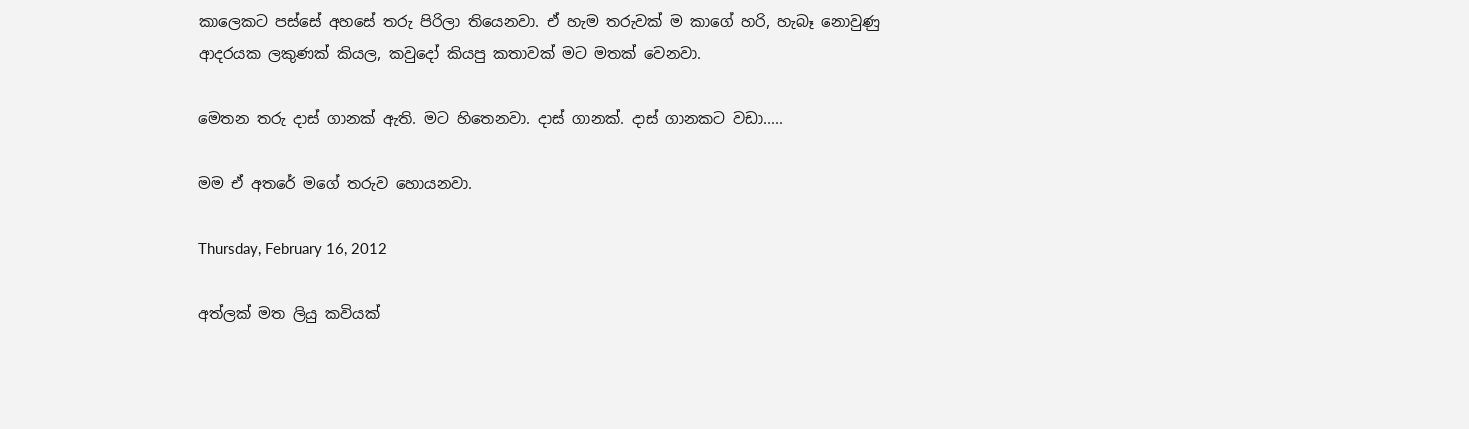කාලෙකට පස්සේ අහසේ තරු පිරිලා තියෙනවා. ඒ හැම තරුවක් ම කාගේ හරි, හැබෑ නොවුණු ආදරයක ලකුණක් කියල, කවුදෝ කියපු කතාවක් මට මතක් වෙනවා.

මෙතන තරු දාස් ගානක් ඇති. මට හිතෙනවා. දාස් ගානක්. දාස් ගානකට වඩා.....

මම ඒ අතරේ මගේ තරුව හොයනවා.

Thursday, February 16, 2012

අත්ලක් මත ලියු කවියක්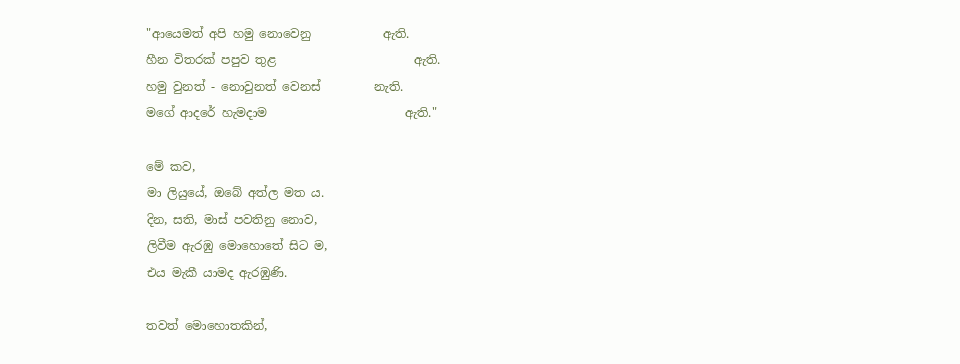"ආයෙමත් අපි හමු නොවෙනු            ඇති.
හීන විතරක් පපුව තුළ                       ඇති.
හමු වුනත් - නොවුනත් වෙනස්         නැති.
මගේ ආදරේ හැමදාම                       ඇති."

මේ කව,
මා ලියුයේ, ඔබේ අත්ල මත ය.
දින, සති, මාස් පවතිනු නොව,
ලිවීම ඇරඹු මොහොතේ සිට ම,
එය මැකී යාමද ඇරඹුණි.

තවත් මොහොතකින්,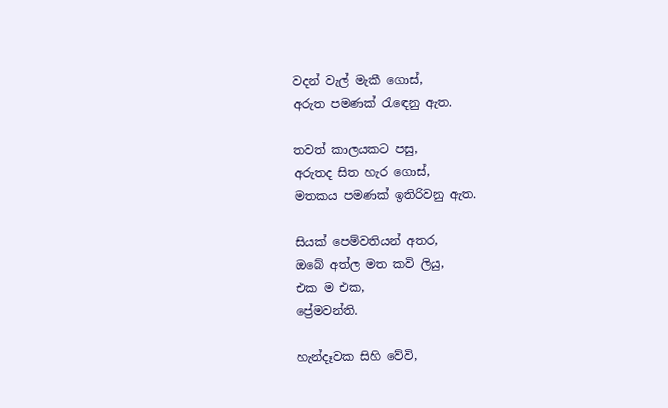වදන් වැල් මැකී ගොස්,
අරුත පමණක් රැඳෙනු ඇත.

තවත් කාලයකට පසු,
අරුතද සිත හැර ගොස්,
මතකය පමණක් ඉතිරිවනු ඇත.

සියක් පෙම්වතියන් අතර,
ඔබේ අත්ල මත කවි ලියු,
එක ම එක,
ප්‍රේමවන්ති.

හැන්දෑවක සිහි වේවි,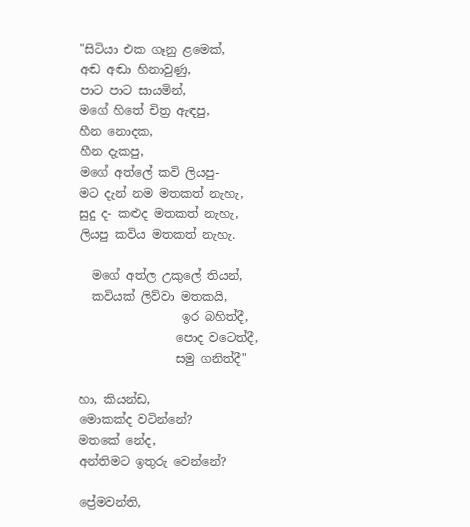"සිටියා එක ගෑනු ළමෙක්,
අඬ අඬා හිනාවුණු,
පාට පාට සායමින්,
මගේ හිතේ චිත්‍ර ඇඳපු,
හීන නොදක,
හීන දැකපු,
මගේ අත්ලේ කවි ලියපු-
මට දැන් නම මතකත් නැහැ,
සුදු ද- කළුද මතකත් නැහැ,
ලියපු කවිය මතකත් නැහැ.

  මගේ අත්ල උකුලේ තියන්,
  කවියක් ලිව්වා මතකයි,
                 ඉර බහිත්දී,
                පොද වටෙත්දී,
                සමු ගනිත්දී"

හා, කියන්ඩ,
මොකක්ද වටින්නේ?
මතකේ නේද,
අන්තිමට ඉතුරු වෙන්නේ?

ප්‍රේමවන්ති,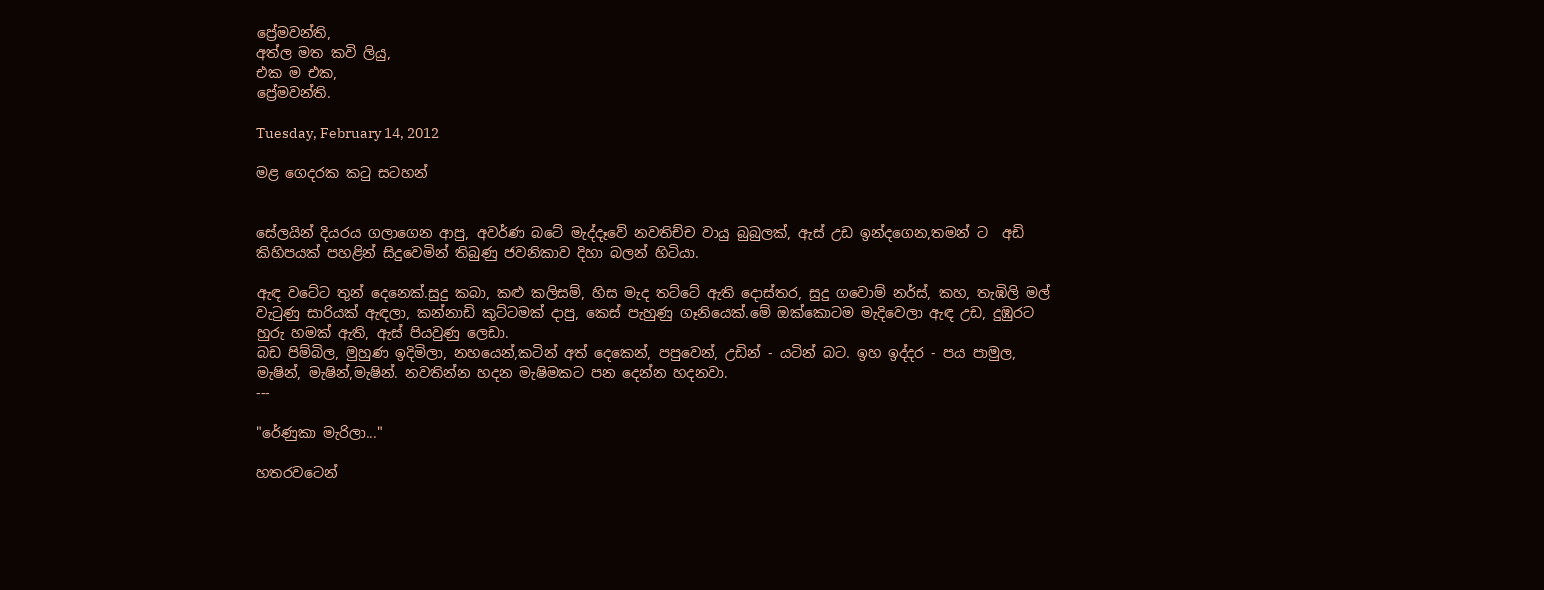ප්‍රේමවන්ති,
අත්ල මත කවි ලියු,
එක ම එක,
ප්‍රේමවන්ති.

Tuesday, February 14, 2012

මළ ගෙදරක කටු සටහන්


සේලයින් දියරය ගලාගෙන ආපු, අවර්ණ බටේ මැද්දෑවේ නවතිච්ච වායු බුබුලක්, ඇස් උඩ ඉන්දගෙන,තමන් ට  අඩි කිහිපයක් පහළින් සිදුවෙමින් තිබුණු ජවනිකාව දිහා බලන් හිටියා.

ඇඳ වටේට තුන් දෙනෙක්.සුදු කබා, කළු කලිසම්, හිස මැද තට්ටේ ඇති දොස්තර, සුදු ගවොම් නර්ස්, කහ, තැඹිලි මල් වැටුණු සාරියක් ඇඳලා, කන්නාඩි කුට්ටමක් දාපු, කෙස් පැහුණු ගෑනියෙක්.මේ ඔක්කොටම මැදිවෙලා ඇඳ උඩ, දුඹුරට හුරු හමක් ඇති, ඇස් පියවුණු ලෙඩා.
බඩ පිම්බිල, මුහුණ ඉදිමිලා, නහයෙන්,කටින් අත් දෙකෙන්, පපුවෙන්, උඩින් - යටින් බට. ඉහ ඉද්දර - පය පාමුල, මැෂින්, මැෂින්,මැෂින්. නවතින්න හදන මැෂිමකට පන දෙන්න හදනවා.
---

"රේණුකා මැරිලා..."

හතරවටෙන්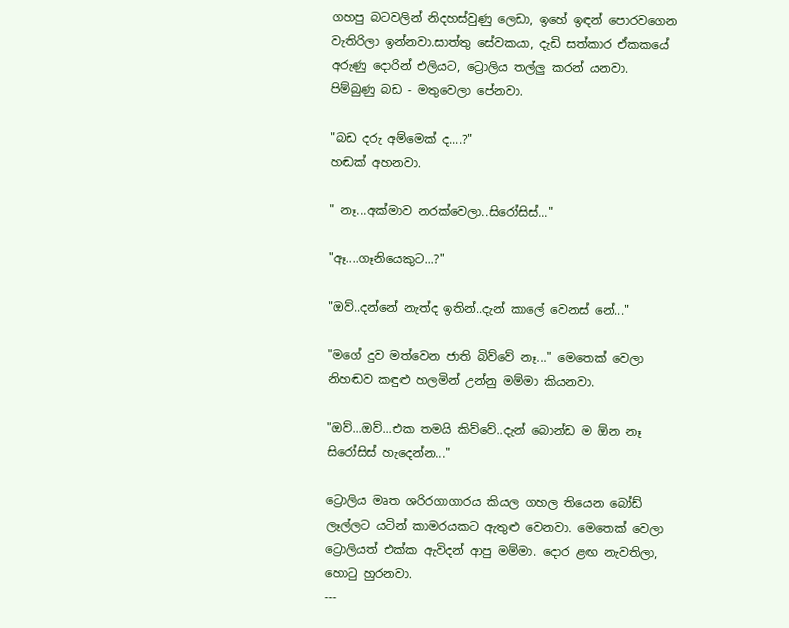ගහපු බටවලින් නිදහස්වුණු ලෙඩා, ඉහේ ඉඳන් පොරවගෙන වැතිරිලා ඉන්නවා.සාත්තු සේවකයා, දැඩි සත්කාර ඒකකයේ අරුණු දොරින් එලියට, ට්‍රොලිය තල්ලු කරන් යනවා.
පිම්බුණු බඩ - මතුවෙලා පේනවා.

"බඩ දරු අම්මෙක් ද....?"
හඬක් අහනවා.

" නෑ...අක්මාව නරක්වෙලා..සිරෝසිස්..."

"ඈ....ගෑනියෙකුට...?"

"ඔව්..දන්නේ නැත්ද ඉතින්..දැන් කාලේ වෙනස් නේ..."

"මගේ දුව මත්වෙන ජාති බිව්වේ නෑ..." මෙතෙක් වෙලා නිහඬව කඳුළු හලමින් උන්නු මම්මා කියනවා.

"ඔව්...ඔව්...එක තමයි කිව්වේ..දැන් බොන්ඩ ම ඕන නෑ සිරෝසිස් හැදෙන්න..."

ට්‍රොලිය මෘත ශරිරගාගාරය කියල ගහල තියෙන බෝඩ් ලෑල්ලට යටින් කාමරයකට ඇතුළු වෙනවා. මෙතෙක් වෙලා ට්‍රොලියත් එක්ක ඇවිදන් ආපු මම්මා. දොර ළඟ නැවතිලා, හොටු හුරනවා.
---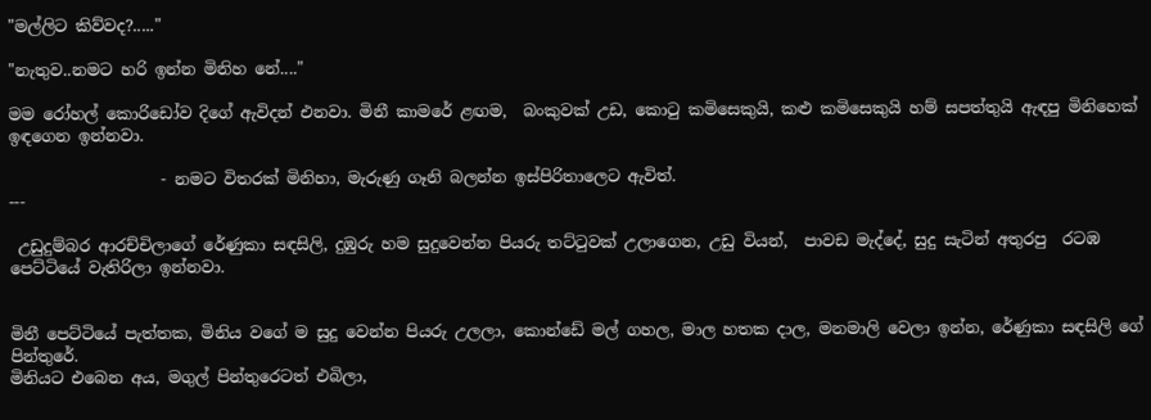"මල්ලිට කිව්වද?....."

"නැතුව..නමට හරි ඉන්න මිනිහ නේ...."

මම රෝහල් කොරිඩෝව දිගේ ඇවිදන් එනවා. මිනී කාමරේ ළඟම,  බංකුවක් උඩ, කොටු කමිසෙකුයි, කළු කමිසෙකුයි හම් සපත්තුයි ඇඳපු මිනිහෙක් ඉඳගෙන ඉන්නවා.

                   - නමට විතරක් මිනිහා, මැරුණු ගෑනි බලන්න ඉස්පිරිතාලෙට ඇවිත්.
---

 උඩුදුම්බර ආරච්චිලාගේ රේණුකා සඳසිලි, දුඹුරු හම සුදුවෙන්න පියරු තට්ටුවක් උලාගෙන, උඩු වියන්,  පාවඩ මැද්දේ, සුදු සැටින් අතුරපු  රටඹ පෙට්ටියේ වැතිරිලා ඉන්නවා.


මිනී පෙට්ටියේ පැත්තක, මිනිය වගේ ම සුදු වෙන්න පියරු උලලා, කොන්ඩේ මල් ගහල, මාල හතක දාල, මනමාලි වෙලා ඉන්න, රේණුකා සඳසිලි ගේ පින්තුරේ.
මිනියට එබෙන අය, මගුල් පින්තුරෙටත් එබිලා,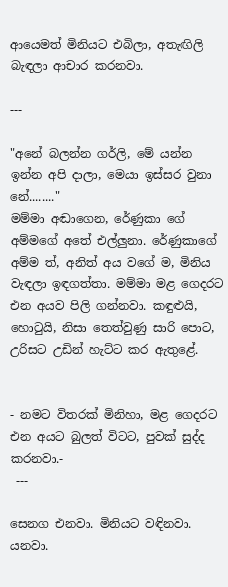ආයෙමත් මිනියට එබිලා, අතැඟිලි බැඳලා ආචාර කරනවා.

---

"අනේ බලන්න ගර්ලි, මේ යන්න ඉන්න අපි දාලා, මෙයා ඉස්සර වුනා නේ........"
මම්මා අඬාගෙන, රේණුකා ගේ අම්මගේ අතේ එල්ලුනා. රේණුකාගේ අම්ම ත්, අනිත් අය වගේ ම, මිනිය වැඳලා ඉඳගත්තා. මම්මා මළ ගෙදරට එන අයව පිලි ගන්නවා. කඳුළුයි, හොටුයි, නිසා තෙත්වුණු සාරි පොට, උරිසට උඩින් හැට්ට කර ඇතුළේ.


- නමට විතරක් මිනිහා, මළ ගෙදරට එන අයට බුලත් විටට, පුවක් සුද්ද කරනවා.-
 ---

සෙනග එනවා. මිනියට වඳිනවා. යනවා.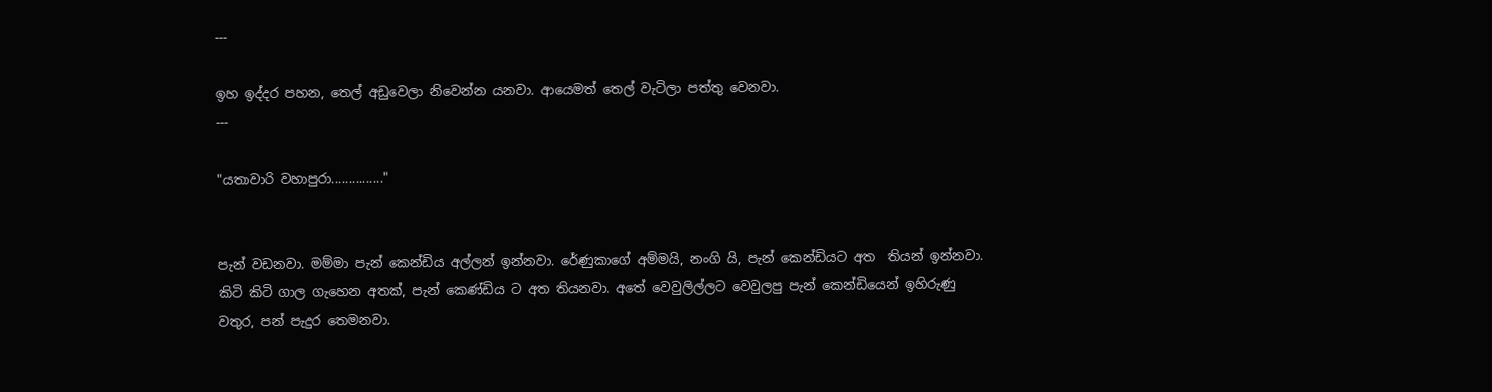---

ඉහ ඉද්දර පහන, තෙල් අඩුවෙලා නිවෙන්න යනවා. ආයෙමත් තෙල් වැටිලා පත්තු වෙනවා.
---

"යතාවාරි වහාපුරා..............."


පැන් වඩනවා. මම්මා පැන් කෙන්ඩිය අල්ලන් ඉන්නවා. රේණුකාගේ අම්මයි, නංගි යි, පැන් කෙන්ඩියට අත  තියන් ඉන්නවා.
කිටි කිටි ගාල ගැහෙන අතක්, පැන් කෙණ්ඩිය ට අත තියනවා. අතේ වෙවුලිල්ලට වෙවුලපු පැන් කෙන්ඩියෙන් ඉහිරුණු වතුර, පන් පැදුර තෙමනවා.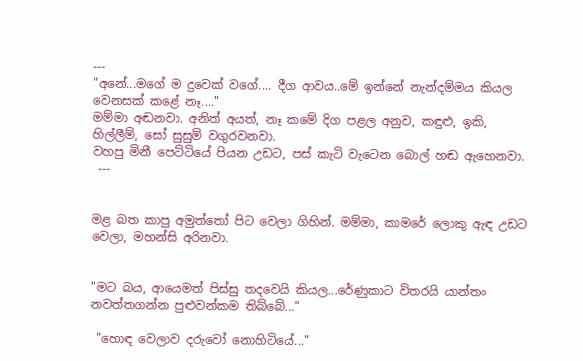---
"අනේ...මගේ ම දුවෙක් වගේ.... දීග ආවය..මේ ඉන්නේ නැන්දම්මය කියල වෙනසක් කළේ නෑ...."
මම්මා අඬනවා. අනිත් අයත්, නෑ කමේ දිග පළල අනුව, කඳුළු, ඉකි, හිල්ලීම්, සෝ සුසුම් වගුරවනවා.
වහපු මිනී පෙට්ටියේ පියන උඩට, පස් කැටි වැටෙන බොල් හඬ ඇහෙනවා.
 ---


මළ බත කාපු අමුත්තෝ පිට වෙලා ගිහින්. මම්මා, කාමරේ ලොකු ඇඳ උඩට වෙලා, මහන්සි අරිනවා.


"මට බය, ආයෙමත් පිස්සු තදවෙයි කියල...රේණුකාට විතරයි යාන්තං නවත්තගන්න පුළුවන්කම තිබ්බේ..."

 "හොඳ වෙලාව දරුවෝ නොහිටියේ..."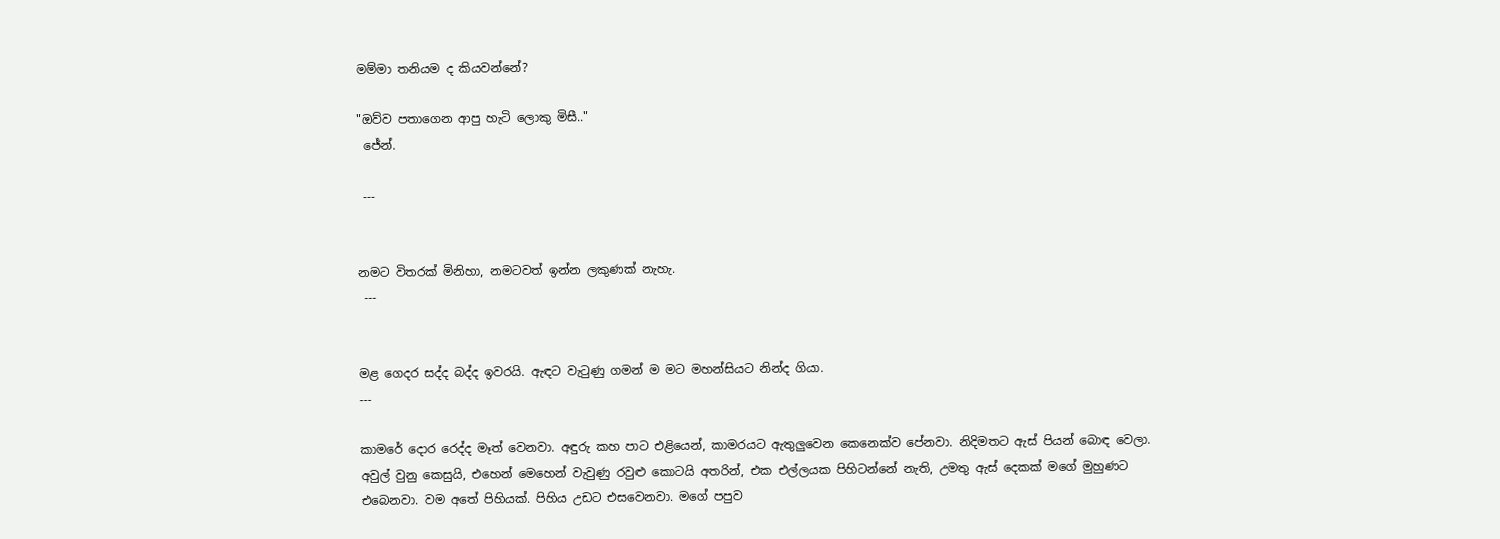මම්මා තනියම ද කියවන්නේ?

"ඔව්ව පතාගෙන ආපු හැටි ලොකු මිසී.."
 ජේන්.

 ---


නමට විතරක් මිනිහා, නමටවත් ඉන්න ලකුණක් නැහැ.
 ---


මළ ගෙදර සද්ද බද්ද ඉවරයි. ඇඳට වැටුණු ගමන් ම මට මහන්සියට නින්ද ගියා.
---

කාමරේ දොර රෙද්ද මෑත් වෙනවා. අඳුරු කහ පාට එළියෙන්, කාමරයට ඇතුලුවෙන කෙනෙක්ව පේනවා. නිදිමතට ඇස් පියන් බොඳ වෙලා. අවුල් වුනු කෙසුයි, එහෙන් මෙහෙන් වැවුණු රවුළු කොටයි අතරින්, එක එල්ලයක පිහිටන්නේ නැති, උමතු ඇස් දෙකක් මගේ මුහුණට එබෙනවා. වම අතේ පිහියක්. පිහිය උඩට එසවෙනවා. මගේ පපුව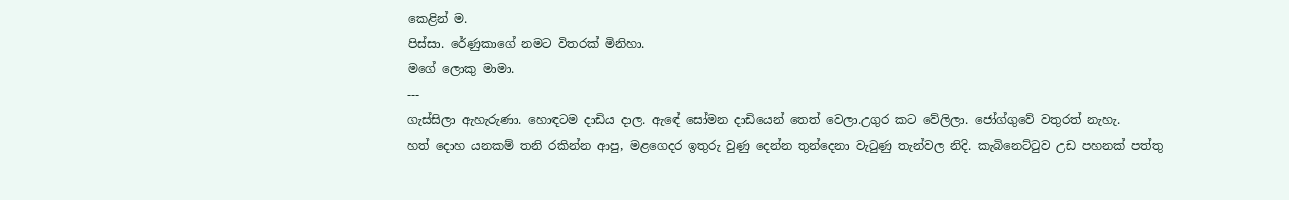කෙළින් ම.
පිස්සා. රේණුකාගේ නමට විතරක් මිනිහා.
මගේ ලොකු මාමා.
---
ගැස්සිලා ඇහැරුණා. හොඳටම දාඩිය දාල. ඇඳේ සෝමන දාඩියෙන් තෙත් වෙලා.උගුර කට වේලිලා. ජෝග්ගුවේ වතුරත් නැහැ.
හත් දොහ යනකම් තනි රකින්න ආපු, මළගෙදර ඉතුරු වුණු දෙන්න තුන්දෙනා වැටුණු තැන්වල නිදි. කැබිනෙට්ටුව උඩ පහනක් පත්තු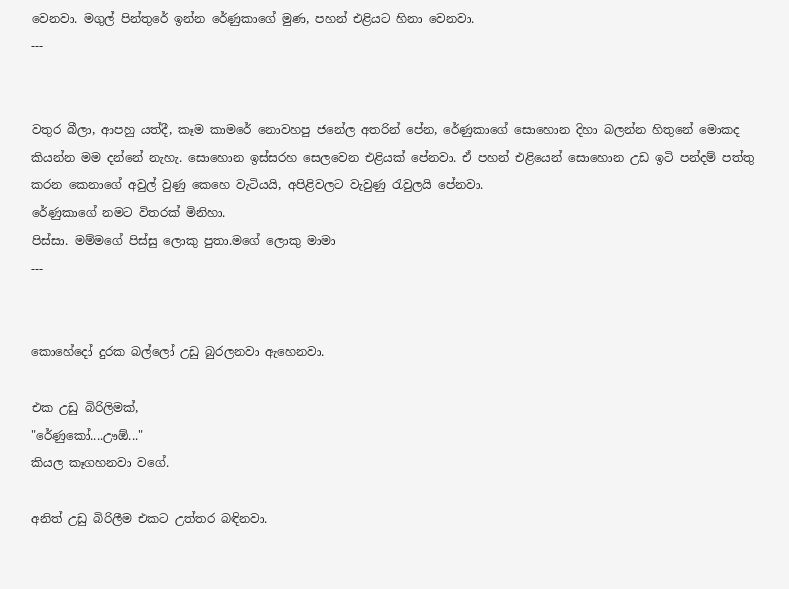වෙනවා. මගුල් පින්තුරේ ඉන්න රේණුකාගේ මුණ, පහන් එළියට හිනා වෙනවා.
---


වතුර බීලා, ආපහු යත්දී, කෑම කාමරේ නොවහපු ජනේල අතරින් පේන, රේණුකාගේ සොහොන දිහා බලන්න හිතුනේ මොකද කියන්න මම දන්නේ නැහැ. සොහොන ඉස්සරහ සෙලවෙන එළියක් පේනවා. ඒ පහන් එළියෙන් සොහොන උඩ ඉටි පන්දම් පත්තු කරන කෙනාගේ අවුල් වුණු කෙහෙ වැටියයි, අපිළිවලට වැවුණු රැවුලයි පේනවා.
රේණුකාගේ නමට විතරක් මිනිහා.
පිස්සා. මම්මගේ පිස්සු ලොකු පුතා.මගේ ලොකු මාමා
---


කොහේදෝ දුරක බල්ලෝ උඩු බුරලනවා ඇහෙනවා.

එක උඩු බිරිලිමක්,
"රේණුකෝ....ඌඕ..."
කියල කෑගහනවා වගේ.

අනිත් උඩු බිරිලීම එකට උත්තර බඳිනවා.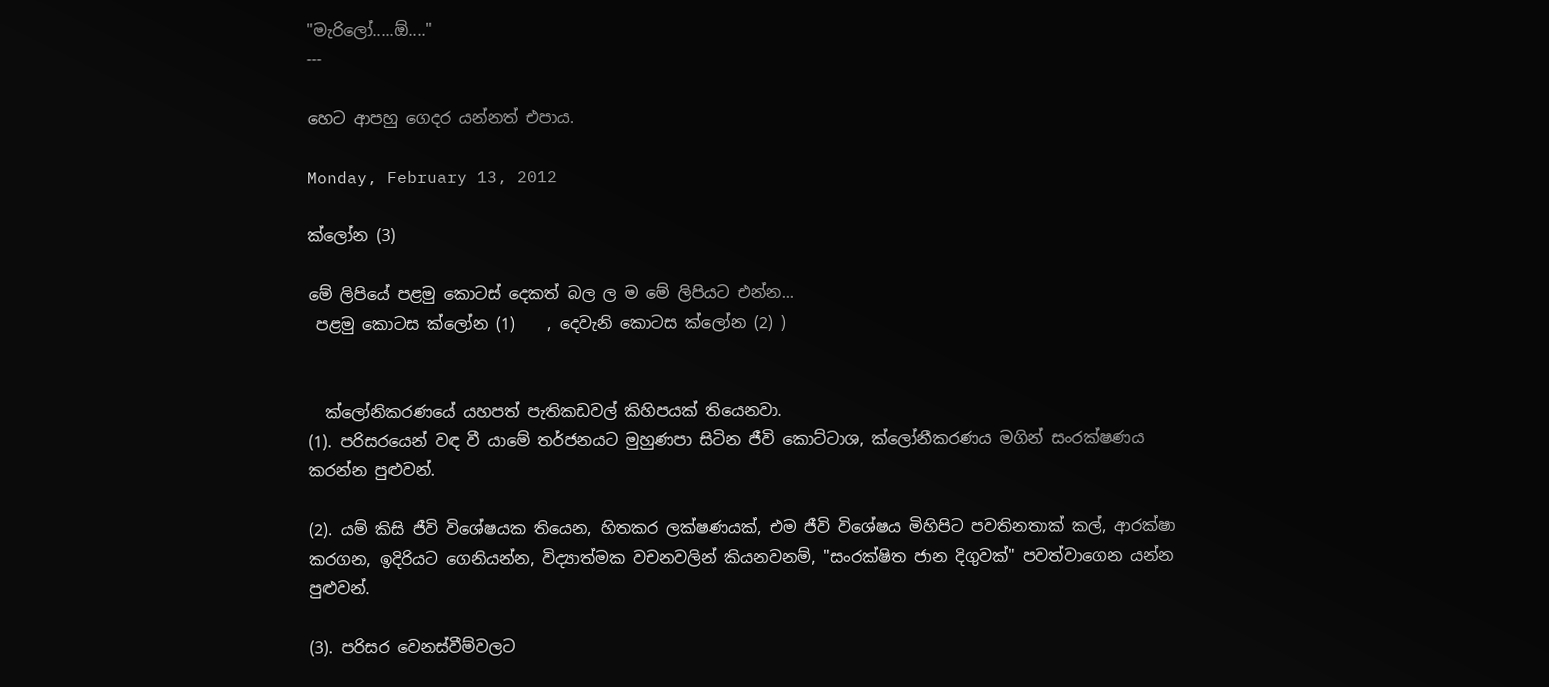"මැරිලෝ.....ඕ...."
---

හෙට ආපහු ගෙදර යන්නත් එපාය.

Monday, February 13, 2012

ක්ලෝන (3)

මේ ලිපියේ පළමු කොටස් දෙකත් බල ල ම මේ ලිපියට එන්න...
 පළමු කොටස ක්ලෝන (1)    , දෙවැනි කොටස ක්ලෝන (2) )


  ක්ලෝනිකරණයේ යහපත් පැතිකඩවල් කිහිපයක් තියෙනවා.
(1). පරිසරයෙන් වඳ වී යාමේ තර්ජනයට මුහුණපා සිටින ජීවි කොට්ටාශ, ක්ලෝනීකරණය මගින් සංරක්ෂණය කරන්න පුළුවන්.

(2). යම් කිසි ජීවි විශේෂයක තියෙන, හිතකර ලක්ෂණයක්, එම ජීවි විශේෂය මිහිපිට පවතිනතාක් කල්, ආරක්ෂා කරගන, ඉදිරියට ගෙනියන්න, විද්‍යාත්මක වචනවලින් කියනවනම්, "සංරක්ෂිත ජාන දිගුවක්" පවත්වාගෙන යන්න පුළුවන්.

(3). පරිසර වෙනස්වීම්වලට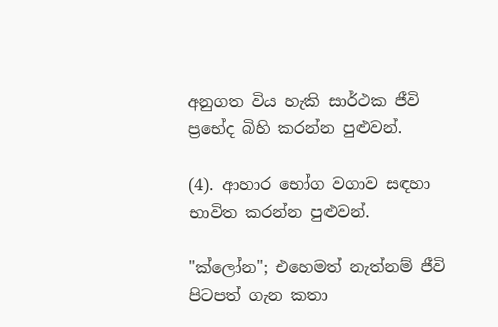අනුගත විය හැකි සාර්ථක ජීවි ප්‍රභේද බිහි කරන්න පුළුවන්.

(4). ආහාර භෝග වගාව සඳහා භාවිත කරන්න පුළුවන්.

"ක්ලෝන"; එහෙමත් නැත්නම් ජීවි පිටපත් ගැන කතා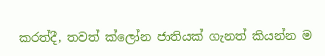කරත්දී, තවත් ක්ලෝන ජාතියක් ගැනත් කියන්න ම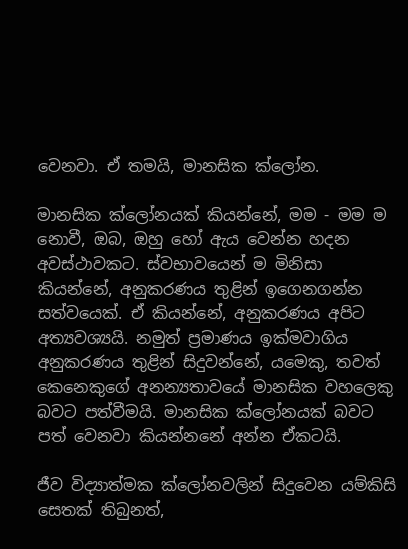වෙනවා. ඒ තමයි, මානසික ක්ලෝන.

මානසික ක්ලෝනයක් කියන්නේ, මම - මම ම නොවී, ඔබ, ඔහු හෝ ඇය වෙන්න හදන අවස්ථාවකට. ස්වභාවයෙන් ම මිනිසා කියන්නේ, අනුකරණය තුළින් ඉගෙනගන්න සත්වයෙක්. ඒ කියන්නේ, අනුකරණය අපිට අත්‍යවශ්‍යයි. නමුත් ප්‍රමාණය ඉක්මවාගිය අනුකරණය තුළින් සිදුවන්නේ, යමෙකු, තවත් කෙනෙකුගේ අනන්‍යතාවයේ මානසික වහලෙකු බවට පත්වීමයි. මානසික ක්ලෝනයක් බවට පත් වෙනවා කියන්නනේ අන්න ඒකටයි.

ජීව විද්‍යාත්මක ක්ලෝනවලින් සිදුවෙන යම්කිසි සෙතක් තිබුනත්,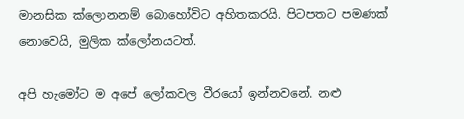මානසික ක්ලොනනම් බොහෝවිට අහිතකරයි. පිටපතට පමණක් නොවෙයි, මුලික ක්ලෝනයටත්.

අපි හැමෝට ම අපේ ලෝකවල වීරයෝ ඉන්නවනේ. නළු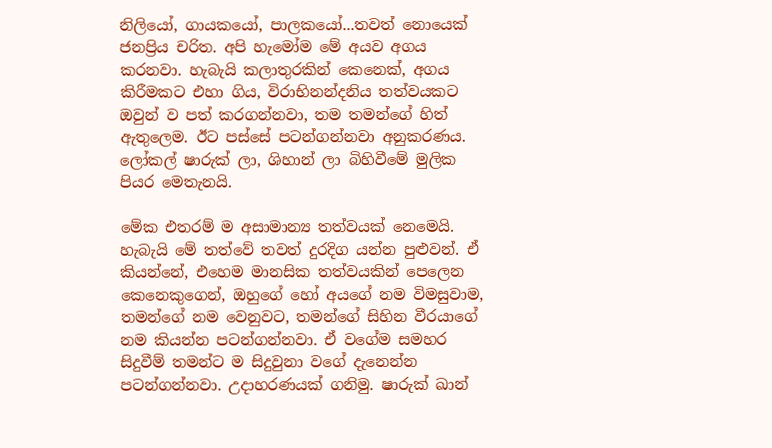නිලියෝ, ගායකයෝ, පාලකයෝ...තවත් නොයෙක් ජනප්‍රිය චරිත. අපි හැමෝම මේ අයව අගය කරනවා. හැබැයි කලාතුරකින් කෙනෙක්, අගය කිරීමකට එහා ගිය, විරාභිනන්දනිය තත්වයකට ඔවුන් ව පත් කරගන්නවා, තම තමන්ගේ හිත් ඇතුලෙම. ඊට පස්සේ පටන්ගන්නවා අනුකරණය. ලෝකල් ෂාරුක් ලා, ශිහාන් ලා බිහිවීමේ මුලික පියර මෙතැනයි.

මේක එතරම් ම අසාමාන්‍ය තත්වයක් නෙමෙයි. හැබැයි මේ තත්වේ තවත් දුරදිග යන්න පුළුවන්. ඒ කියන්නේ, එහෙම මානසික තත්වයකින් පෙලෙන කෙනෙකුගෙන්, ඔහුගේ හෝ අයගේ නම විමසුවාම, තමන්ගේ නම වෙනුවට, තමන්ගේ සිහින වීරයාගේ නම කියන්න පටන්ගන්නවා. ඒ වගේම සමහර සිදුවීම් තමන්ට ම සිදුවුනා වගේ දැනෙන්න පටන්ගන්නවා. උදාහරණයක් ගනිමු. ෂාරුක් ඛාන්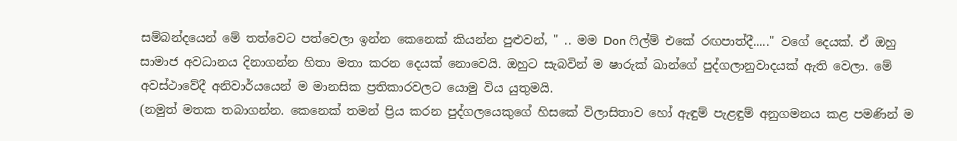සම්බන්දයෙන් මේ තත්වෙට පත්වෙලා ඉන්න කෙනෙක් කියන්න පුළුවන්, " .. මම Don ෆිල්ම් එකේ රඟපාත්දී....." වගේ දෙයක්. ඒ ඔහු සාමාජ අවධානය දිනාගන්න හිතා මතා කරන දෙයක් නොවෙයි. ඔහුට සැබවින් ම ෂාරුක් ඛාන්ගේ පුද්ගලානුවාදයක් ඇති වෙලා. මේ අවස්ථාවේදී අනිවාර්යයෙන් ම මානසික ප්‍රතිකාරවලට යොමු විය යුතුමයි.
(නමුත් මතක තබාගන්න. කෙනෙක් තමන් ප්‍රිය කරන පුද්ගලයෙකුගේ හිසකේ විලාසිතාව හෝ ඇඳුම් පැළඳුම් අනුගමනය කළ පමණින් ම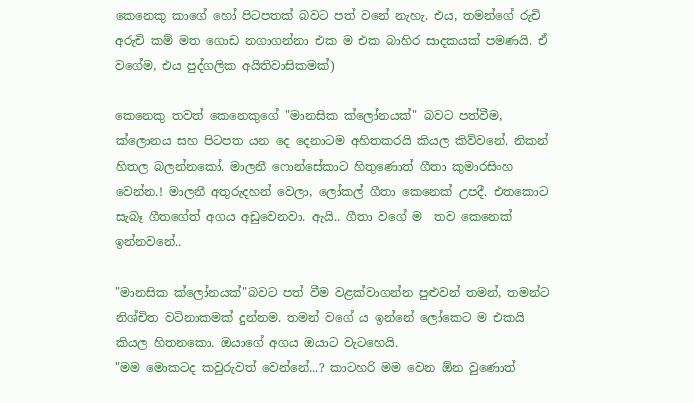කෙනෙකු කාගේ හෝ පිටපතක් බවට පත් වනේ නැහැ. එය, තමන්ගේ රුචි අරුචි කම් මත ගොඩ නගාගන්නා එක ම එක බාහිර සාදකයක් පමණයි. ඒ වගේම, එය පුද්ගලික අයිතිවාසිකමක්)

කෙනෙකු තවත් කෙනෙකුගේ "මානසික ක්ලෝනයක්" බවට පත්වීම, ක්ලොනය සහ පිටපත යන දෙ දෙනාටම අහිතකරයි කියල කිව්වනේ. නිකන් හිතල බලන්නකෝ. මාලනී ෆොන්සේකාට හිතුණොත් ගීතා කුමාරසිංහ වෙන්න.! මාලනී අතුරුදහන් වෙලා, ලෝකල් ගීතා කෙනෙක් උපදී. එතකොට සැබෑ ගීතගේත් අගය අඩුවෙනවා. ඇයි.. ගීතා වගේ ම  තව කෙනෙක් ඉන්නවනේ..

"මානසික ක්ලෝනයක්"බවට පත් වීම වළක්වාගන්න පුළුවන් තමන්, තමන්ට නිශ්චිත වටිනාකමක් දුන්නම. තමන් වගේ ය ඉන්නේ ලෝකෙට ම එකයි කියල හිතනකො. ඔයාගේ අගය ඔයාට වැටහෙයි.
"මම මොකටද කවුරුවත් වෙන්නේ...? කාටහරි මම වෙන ඕන වුණොත්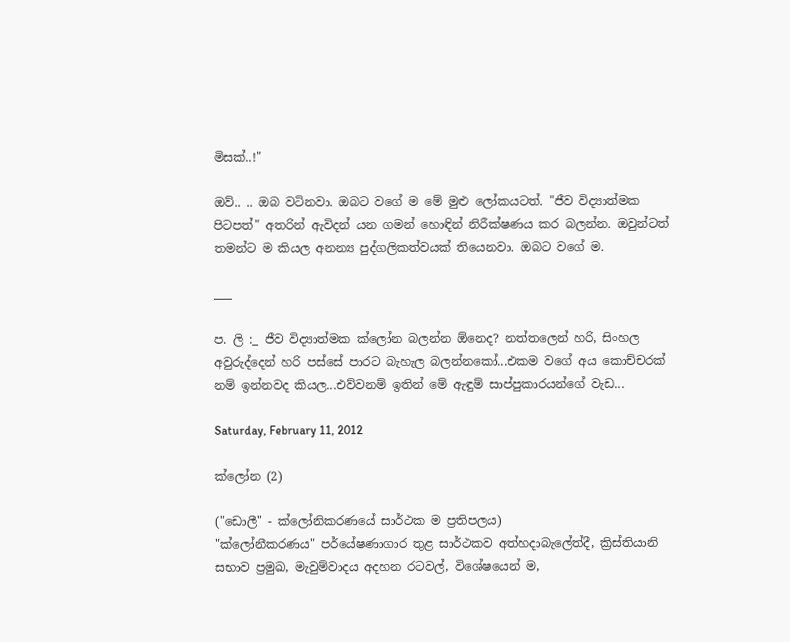මිසක්..!"

ඔව්.. .. ඔබ වටිනවා. ඔබට වගේ ම මේ මුළු ලෝකයටත්. "ජීව විද්‍යාත්මක පිටපත්" අතරින් ඇවිදන් යන ගමන් හොඳින් නිරීක්ෂණය කර බලන්න. ඔවුන්ටත් තමන්ට ම කියල අනන්‍ය පුද්ගලිකත්වයක් තියෙනවා. ඔබට වගේ ම.

___

ප. ලි :_ ජීව විද්‍යාත්මක ක්ලෝන බලන්න ඕනෙද? නත්තලෙන් හරි, සිංහල අවුරුද්දෙන් හරි පස්සේ පාරට බැහැල බලන්නකෝ...එකම වගේ අය කොච්චරක් නම් ඉන්නවද කියල...එව්වනම් ඉතින් මේ ඇඳුම් සාප්පුකාරයන්ගේ වැඩ...

Saturday, February 11, 2012

ක්ලෝන (2)

("ඩොලී" - ක්ලෝනිකරණයේ සාර්ථක ම ප්‍රතිපලය)
"ක්ලෝනීකරණය" පර්යේෂණාගාර තුළ සාර්ථකව අත්හදාබැලේත්දී, ක්‍රිස්තියානි සභාව ප්‍රමුඛ, මැවුම්වාදය අදහන රටවල්, විශේෂයෙන් ම,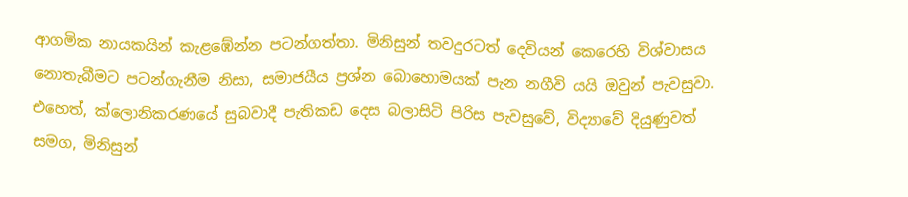ආගමික නායකයින් කැළඹේන්න පටන්ගත්තා. මිනිසුන් තවදුරටත් දෙවියන් කෙරෙහි විශ්වාසය නොතැබීමට පටන්ගැනීම නිසා, සමාජයීය ප්‍රශ්න බොහොමයක් පැන නගීවි යයි ඔවුන් පැවසුවා. එහෙත්, ක්ලොනිකරණයේ සුබවාදී පැතිකඩ දෙස බලාසිටි පිරිස පැවසුවේ, විද්‍යාවේ දියුණුවත් සමග, මිනිසුන්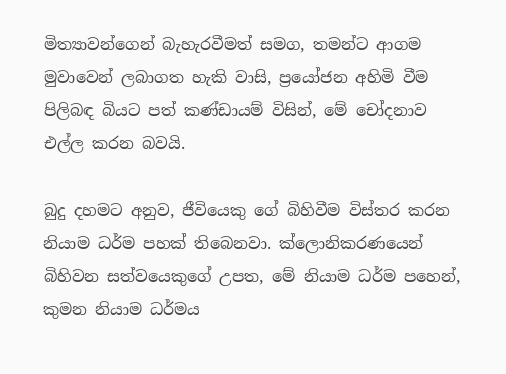මිත්‍යාවන්ගෙන් බැහැරවීමත් සමග, තමන්ට ආගම මුවාවෙන් ලබාගත හැකි වාසි, ප්‍රයෝජන අහිමි වීම පිලිබඳ බියට පත් කණ්ඩායම් විසින්, මේ චෝදනාව එල්ල කරන බවයි.

බුදු දහමට අනුව, ජීවියෙකු ගේ බිහිවීම විස්තර කරන නියාම ධර්ම පහක් තිබෙනවා. ක්ලොනිකරණයෙන් බිහිවන සත්වයෙකුගේ උපත, මේ නියාම ධර්ම පහෙන්, කුමන නියාම ධර්මය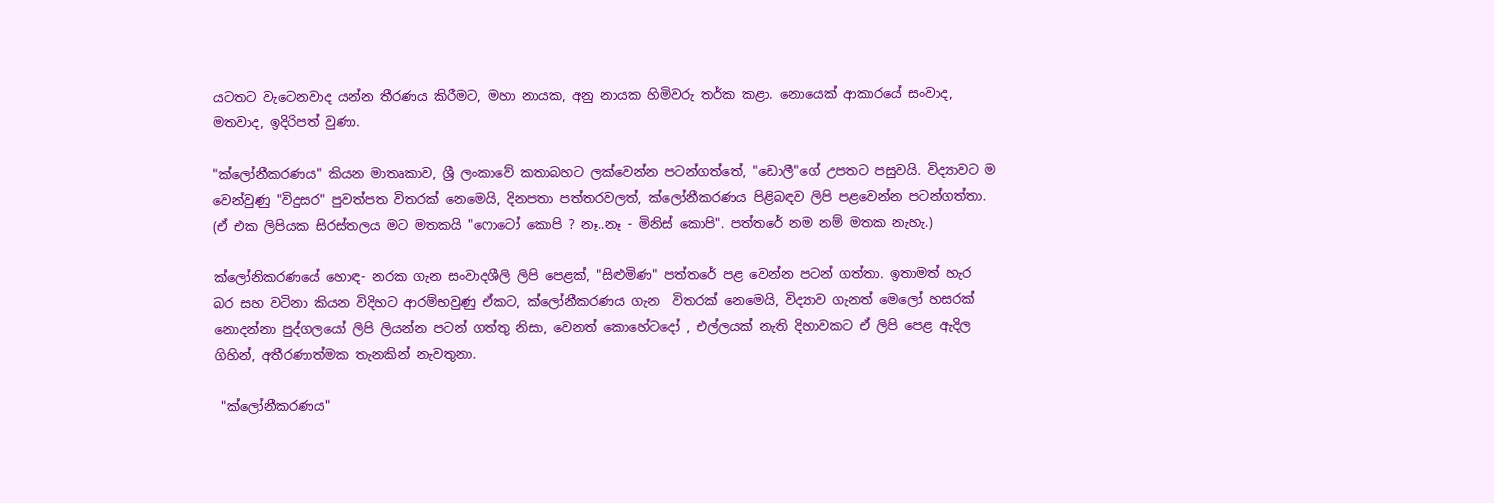යටතට වැටෙනවාද යන්න තීරණය කිරීමට, මහා නායක, අනු නායක හිමිවරු තර්ක කළා. නොයෙක් ආකාරයේ සංවාද, මතවාද, ඉදිරිපත් වුණා.

"ක්ලෝනීකරණය" කියන මාතෘකාව, ශ්‍රී ලංකාවේ කතාබහට ලක්වෙන්න පටන්ගත්තේ, "ඩොලී"ගේ උපතට පසුවයි. විද්‍යාවට ම වෙන්වුණු "විදුසර" පුවත්පත විතරක් නෙමෙයි, දිනපතා පත්තරවලත්, ක්ලෝනීකරණය පිළිබඳව ලිපි පළවෙන්න පටන්ගත්තා. (ඒ එක ලිපියක සිරස්තලය මට මතකයි "ෆොටෝ කොපි ? නෑ..නෑ - මිනිස් කොපි". පත්තරේ නම නම් මතක නැහැ.)

ක්ලෝනිකරණයේ හොඳ- නරක ගැන සංවාදශීලි ලිපි පෙළක්, "සිළුමිණ" පත්තරේ පළ වෙන්න පටන් ගත්තා. ඉතාමත් හැර බර සහ වටිනා කියන විදිහට ආරම්භවුණු ඒකට, ක්ලෝනීකරණය ගැන  විතරක් නෙමෙයි, විද්‍යාව ගැනත් මෙලෝ හසරක් නොදන්නා පුද්ගලයෝ ලිපි ලියන්න පටන් ගත්තු නිසා, වෙනත් කොහේටදෝ , එල්ලයක් නැති දිහාවකට ඒ ලිපි පෙළ ඇදිල ගිහින්, අතීරණාත්මක තැනකින් නැවතුනා.

 "ක්ලෝනීකරණය"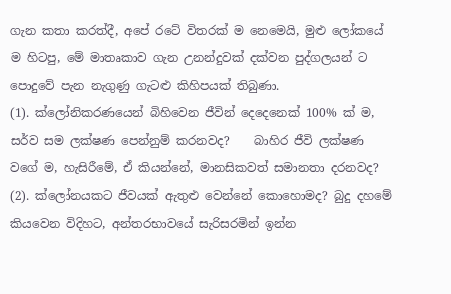ගැන කතා කරත්දී, අපේ රටේ විතරක් ම නෙමෙයි, මුළු ලෝකයේ ම හිටපු, මේ මාතෘකාව ගැන උනන්දුවක් දක්වන පුද්ගලයන් ට පොදුවේ පැන නැගුණු ගැටළු කිහිපයක් තිබුණා.
(1). ක්ලෝනිකරණයෙන් බිහිවෙන ජීවින් දෙදෙනෙක් 100% ක් ම, සර්ව සම ලක්ෂණ පෙන්නුම් කරනවද?    බාහිර ජීවි ලක්ෂණ වගේ ම, හැසිරීමේ, ඒ කියන්නේ, මානසිකවත් සමානතා දරනවද?
(2). ක්ලෝනයකට ජීවයක් ඇතුළු වෙන්නේ කොහොමද? බුදු දහමේ කියවෙන විදිහට, අන්තරභාවයේ සැරිසරමින් ඉන්න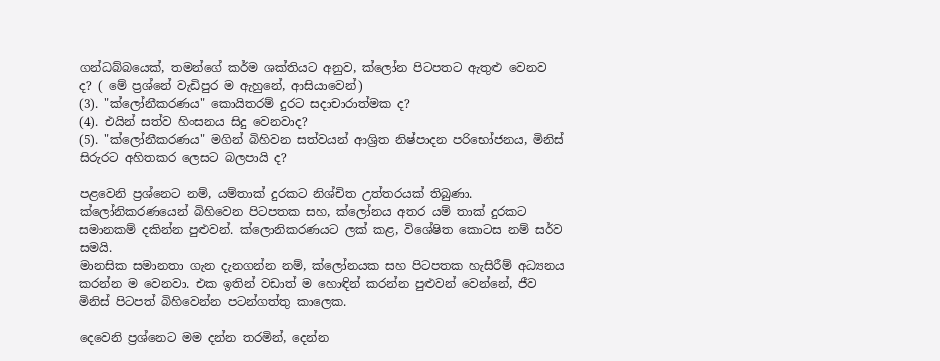ගන්ධබ්බයෙක්, තමන්ගේ කර්ම ශක්තියට අනුව, ක්ලෝන පිටපතට ඇතුළු වෙනව ද? ( මේ ප්‍රශ්නේ වැඩිපුර ම ඇහුනේ, ආසියාවෙන්)
(3). "ක්ලෝනීකරණය" කොයිතරම් දුරට සදාචාරාත්මක ද?
(4). එයින් සත්ව හිංසනය සිදු වෙනවාද?
(5). "ක්ලෝනීකරණය" මගින් බිහිවන සත්වයන් ආශ්‍රිත නිෂ්පාදන පරිභෝජනය, මිනිස් සිරුරට අහිතකර ලෙසට බලපායි ද?

පළවෙනි ප්‍රශ්නෙට නම්, යම්තාක් දුරකට නිශ්චිත උත්තරයක් තිබුණා. ක්ලෝනිකරණයෙන් බිහිවෙන පිටපතක සහ, ක්ලෝනය අතර යම් තාක් දුරකට සමානකම් දකින්න පුළුවන්. ක්ලොනිකරණයට ලක් කළ, විශේෂිත කොටස නම් සර්ව සමයි.
මානසික සමානතා ගැන දැනගන්න නම්, ක්ලෝනයක සහ පිටපතක හැසිරීම් අධ්‍යනය කරන්න ම වෙනවා. එක ඉතින් වඩාත් ම හොඳින් කරන්න පුළුවන් වෙන්නේ, ජීව මිනිස් පිටපත් බිහිවෙන්න පටන්ගත්තු කාලෙක.

දෙවෙනි ප්‍රශ්නෙට මම දන්න තරමින්, දෙන්න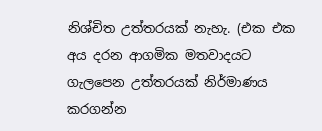නිශ්චිත උත්තරයක් නැහැ. (එක එක අය දරන ආගමික මතවාදයට ගැලපෙන උත්තරයක් නිර්මාණය කරගන්න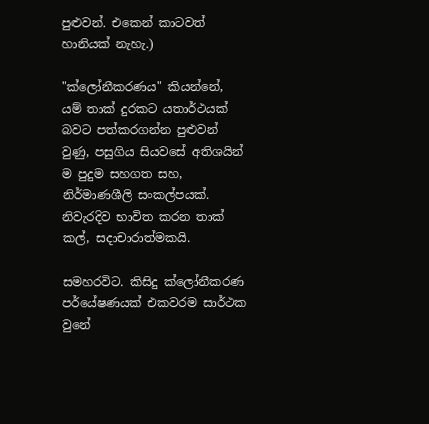පුළුවන්. එකෙන් කාටවත් හානියක් නැහැ.)

"ක්ලෝනීකරණය" කියන්නේ, යම් තාක් දුරකට යතාර්ථයක් බවට පත්කරගන්න පුළුවන් වුණු, පසුගිය සියවසේ අතිශයින් ම පුදුම සහගත සහ, නිර්මාණශීලි සංකල්පයක්. නිවැරදිව භාවිත කරන තාක් කල්, සදාචාරාත්මකයි.

සමහරවිට. කිසිදු ක්ලෝනීකරණ පර්යේෂණයක් එකවරම සාර්ථක වුනේ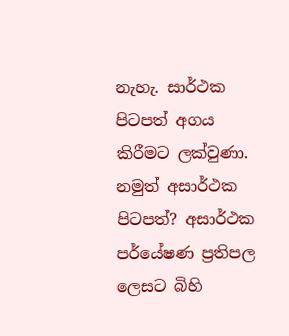නැහැ. සාර්ථක පිටපත් අගය කිරීමට ලක්වුණා. නමුත් අසාර්ථක පිටපත්? අසාර්ථක පර්යේෂණ ප්‍රතිපල ලෙසට බිහි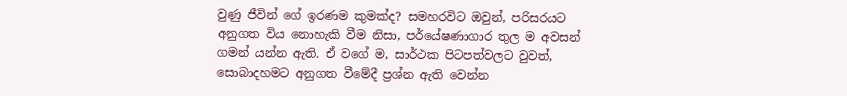වුණු ජීවින් ගේ ඉරණම කුමක්ද? සමහරවිට ඔවුන්, පරිසරයට අනුගත විය නොහැකි වීම නිසා, පර්යේෂණාගාර තුල ම අවසන් ගමන් යන්න ඇති. ඒ වගේ ම, සාර්ථක පිටපත්වලට වුවත්, සොබාදහමට අනුගත වීමේදී ප්‍රශ්න ඇති වෙන්න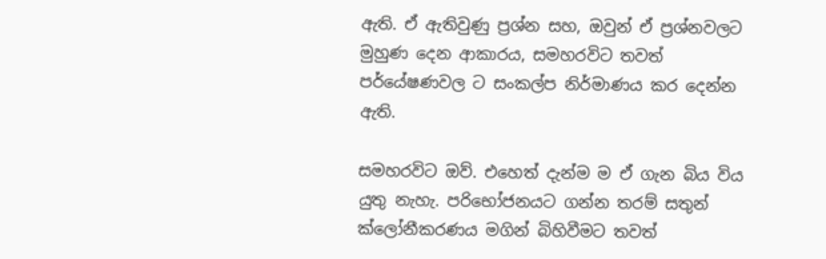ඇති. ඒ ඇතිවුණු ප්‍රශ්න සහ, ඔවුන් ඒ ප්‍රශ්නවලට මුහුණ දෙන ආකාරය, සමහරවිට තවත් පර්යේෂණවල ට සංකල්ප නිර්මාණය කර දෙන්න ඇති.

සමහරවිට ඔව්. එහෙත් දැන්ම ම ඒ ගැන බිය විය යුතු නැහැ. පරිභෝජනයට ගන්න තරම් සතුන් ක්ලෝනීකරණය මගින් බිහිවීමට තවත්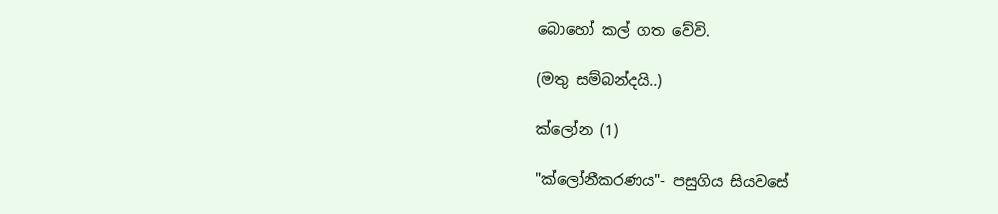බොහෝ කල් ගත වේවි.

(මතු සම්බන්දයි..)

ක්ලෝන (1)

"ක්ලෝනීකරණය"- පසුගිය සියවසේ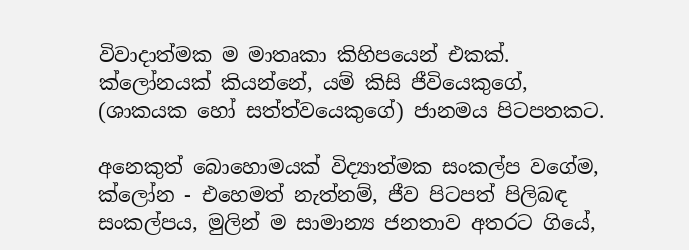විවාදාත්මක ම මාතෘකා කිහිපයෙන් එකක්. ක්ලෝනයක් කියන්නේ, යම් කිසි ජීවියෙකුගේ, (ශාකයක හෝ සත්ත්වයෙකුගේ) ජානමය පිටපතකට.

අනෙකුත් බොහොමයක් විද්‍යාත්මක සංකල්ප වගේම, ක්ලෝන - එහෙමත් නැත්නම්, ජීව පිටපත් පිලිබඳ සංකල්පය, මුලින් ම සාමාන්‍ය ජනතාව අතරට ගියේ,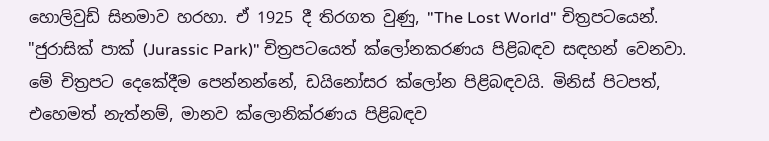හොලිවුඩ් සිනමාව හරහා. ඒ 1925 දී තිරගත වුණු, "The Lost World" චිත්‍රපටයෙන්. "ජුරාසික් පාක් (Jurassic Park)" චිත්‍රපටයෙත් ක්ලෝනකරණය පිළිබඳව සඳහන් වෙනවා. මේ චිත්‍රපට දෙකේදීම පෙන්නන්නේ, ඩයිනෝසර ක්ලෝන පිළිබඳවයි. මිනිස් පිටපත්, එහෙමත් නැත්නම්, මානව ක්ලොනික්රණය පිළිබඳව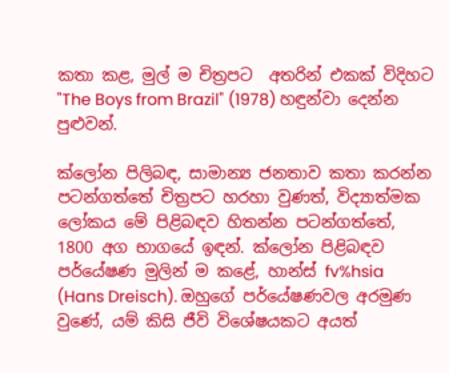කතා කළ, මුල් ම චිත්‍රපට  අතරින් එකක් විදිහට "The Boys from Brazil" (1978) හඳුන්වා දෙන්න පුළුවන්.

ක්ලෝන පිලිබඳ, සාමාන්‍ය ජනතාව කතා කරන්න පටන්ගත්තේ චිත්‍රපට හරහා වුණත්, විද්‍යාත්මක ලෝකය මේ පිළිබඳව හිතන්න පටන්ගත්තේ, 1800 අග භාගයේ ඉඳන්. ක්ලෝන පිළිබඳව පර්යේෂණ මුලින් ම කළේ, හාන්ස් fv%hsia (Hans Dreisch). ඔහුගේ පර්යේෂණවල අරමුණ වුණේ, යම් කිසි ජීවි විශේෂයකට අයත්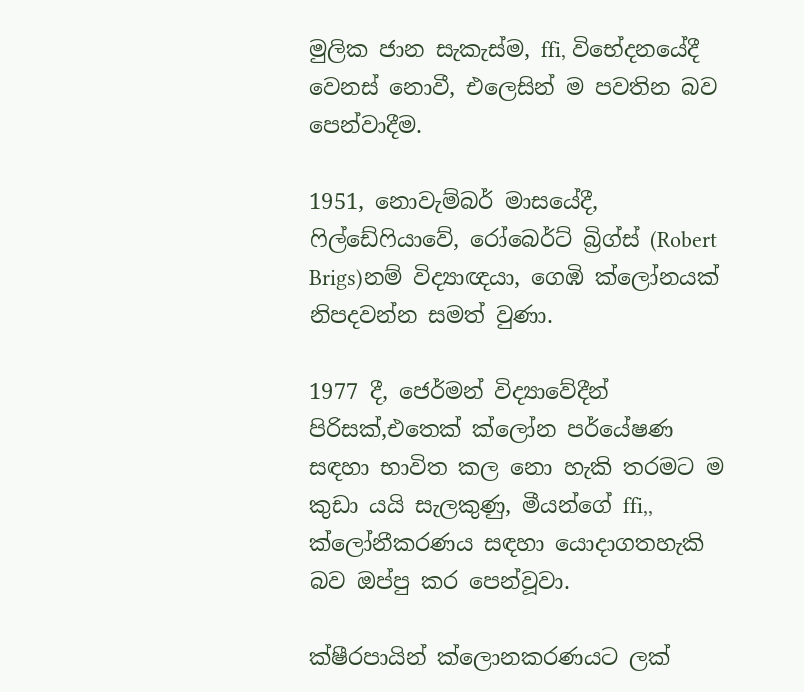මුලික ජාන සැකැස්ම, ffi, විභේදනයේදී වෙනස් නොවී, එලෙසින් ම පවතින බව පෙන්වාදීම.

1951, නොවැම්බර් මාසයේදී, ෆිල්ඩේෆියාවේ, රෝබෙර්ට් බ්‍රිග්ස් (Robert Brigs)නම් විද්‍යාඥයා, ගෙඹි ක්ලෝනයක් නිපදවන්න සමත් වුණා.

1977 දී, ජෙර්මන් විද්‍යාවේදීන් පිරිසක්,එතෙක් ක්ලෝන පර්යේෂණ සඳහා භාවිත කල නො හැකි තරමට ම කුඩා යයි සැලකුණු, මීයන්ගේ ffi,, ක්ලෝනීකරණය සඳහා යොදාගතහැකි බව ඔප්පු කර පෙන්වූවා.

ක්ෂීරපායින් ක්ලොනකරණයට ලක්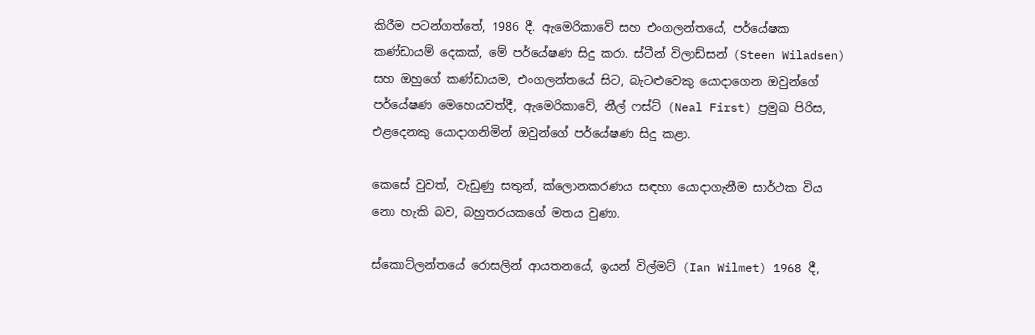කිරීම පටන්ගත්තේ, 1986 දී. ඇමෙරිකාවේ සහ එංගලන්තයේ, පර්යේෂක කණ්ඩායම් දෙකක්, මේ පර්යේෂණ සිදු කරා. ස්ටීන් විලාඩ්සන් (Steen Wiladsen) සහ ඔහුගේ කණ්ඩායම, එංගලන්තයේ සිට, බැටළුවෙකු යොදාගෙන ඔවුන්ගේ පර්යේෂණ මෙහෙයවත්දී, ඇමෙරිකාවේ, නීල් ෆස්ට් (Neal First) ප්‍රමුඛ පිරිස, එළදෙනකු යොදාගනිමින් ඔවුන්ගේ පර්යේෂණ සිදු කළා.

කෙසේ වුවත්, වැඩුණු සතුන්, ක්ලොනකරණය සඳහා යොදාගැනීම සාර්ථක විය නො හැකි බව, බහුතරයකගේ මතය වුණා.

ස්කොට්ලන්තයේ රොසලින් ආයතනයේ, ඉයන් විල්මට් (Ian Wilmet) 1968 දී,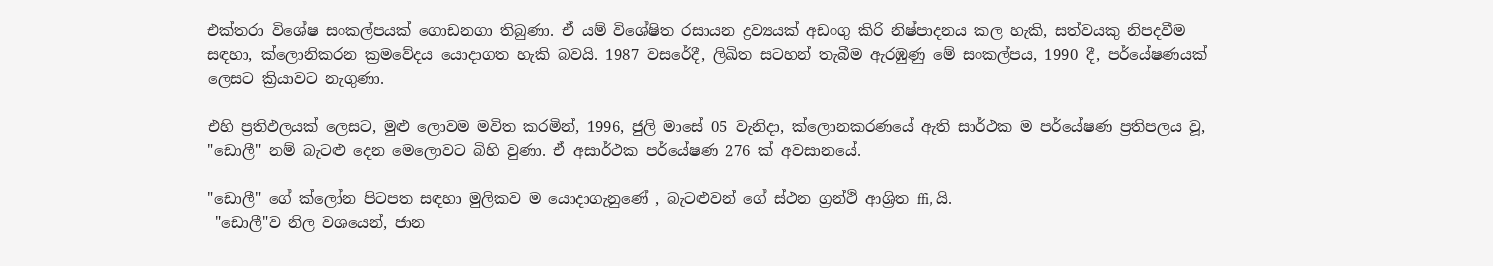එක්තරා විශේෂ සංකල්පයක් ගොඩනගා තිබුණා. ඒ යම් විශේෂිත රසායන ද්‍රව්‍යයක් අඩංගු කිරි නිෂ්පාදනය කල හැකි, සත්වයකු නිපදවීම සඳහා, ක්ලොනිකරන ක්‍රමවේදය යොදාගත හැකි බවයි. 1987 වසරේදී, ලිඛිත සටහන් තැබීම ඇරඹුණු මේ සංකල්පය, 1990 දී, පර්යේෂණයක් ලෙසට ක්‍රියාවට නැගුණා.

එහි ප්‍රතිඵලයක් ලෙසට, මුළු ලොවම මවිත කරමින්, 1996, ජුලි මාසේ 05 වැනිදා, ක්ලොනකරණයේ ඇති සාර්ථක ම පර්යේෂණ ප්‍රතිපලය වූ, "ඩොලී" නම් බැටළු දෙන මෙලොවට බිහි වුණා. ඒ අසාර්ථක පර්යේෂණ 276 ක් අවසානයේ.

"ඩොලී" ගේ ක්ලෝන පිටපත සඳහා මුලිකව ම යොදාගැනුණේ , බැටළුවන් ගේ ස්ථන ග්‍රන්ථි ආශ්‍රිත ffi, යි.
 "ඩොලී"ව නිල වශයෙන්, ජාන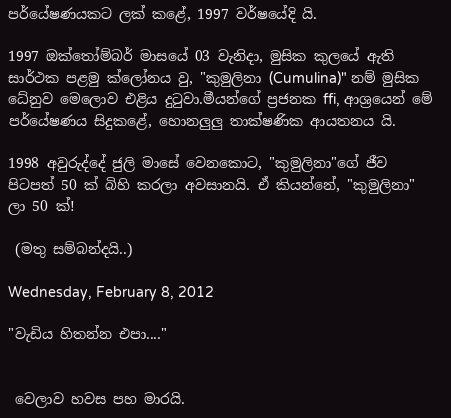පර්යේෂණයකට ලක් කළේ, 1997 වර්ෂයේදි යි.

1997 ඔක්තෝම්බර් මාසයේ 03 වැනිදා, මුසික කුලයේ ඇති සාර්ථක පළමු ක්ලෝනය වු, "කුමුලිනා (Cumulina)" නම් මුසික ධේනුව මෙලොව එළිය දුටුවා.මීයන්ගේ ප්‍රජනක ffi, ආශ්‍රයෙන් මේ පර්යේෂණය සිදුකළේ, හොනලුලු තාක්ෂණික ආයතනය යි.

1998 අවුරුද්දේ ජුලි මාසේ වෙනකොට, "කුමුලිනා"ගේ ජීව පිටපත් 50 ක් බිහි කරලා අවසානයි. ඒ කියන්නේ, "කුමුලිනා" ලා 50 ක්!

 (මතු සම්බන්දයි..)

Wednesday, February 8, 2012

"වැඩිය හිතන්න එපා...."


 වෙලාව හවස පහ මාරයි.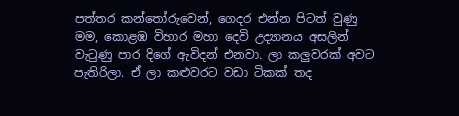පත්තර කන්තෝරුවෙන්, ගෙදර එන්න පිටත් වුණු මම, කොළඹ විහාර මහා දෙවි උද්‍යානය අසලින් වැටුණු පාර දිගේ ඇවිදන් එනවා. ලා කලුවරක් අවට පැතිරිලා. ඒ ලා කළුවරට වඩා ටිකක් තද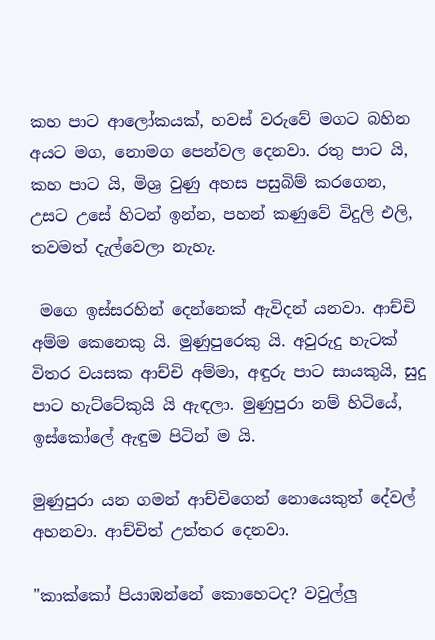කහ පාට ආලෝකයක්, හවස් වරුවේ මගට බහින අයට මග, නොමග පෙන්වල දෙනවා. රතු පාට යි, කහ පාට යි, මිශ්‍ර වුණු අහස පසුබිම් කරගෙන, උසට උසේ හිටන් ඉන්න, පහන් කණුවේ විදුලි එලි, තවමත් දැල්වෙලා නැහැ.

 මගෙ ඉස්සරහින් දෙන්නෙක් ඇවිදන් යනවා. ආච්චි අම්ම කෙනෙකු යි. මුණුපුරෙකු යි. අවුරුදු හැටක් විතර වයසක ආච්චි අම්මා, අඳුරු පාට සායකුයි, සුදු පාට හැට්ටේකුයි යි ඇඳලා. මුණුපුරා නම් හිටියේ, ඉස්කෝලේ ඇඳුම පිටින් ම යි.

මුණුපුරා යන ගමන් ආච්චිගෙන් නොයෙකුත් දේවල් අහනවා. ආච්චිත් උත්තර දෙනවා.

"කාක්කෝ පියාඹන්නේ කොහෙටද? වවුල්ලු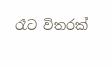රෑට විතරක්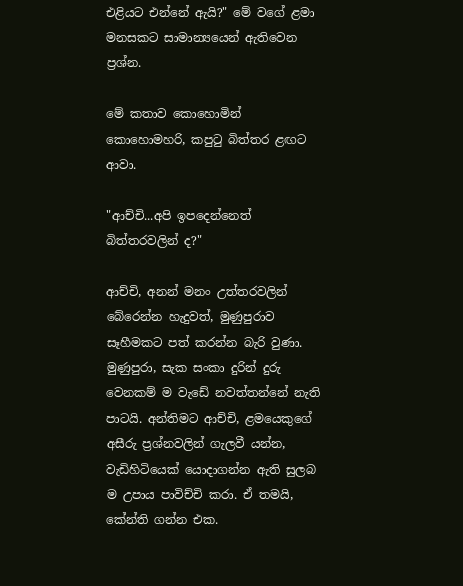එළියට එන්නේ ඇයි?" මේ වගේ ළමා මනසකට සාමාන්‍යයෙන් ඇතිවෙන ප්‍රශ්න.

මේ කතාව කොහොමින් කොහොමහරි, කපුටු බිත්තර ළඟට ආවා.

"ආච්චි...අපි ඉපදෙන්නෙත් බිත්තරවලින් ද?"

ආච්චි, අනන් මනං උත්තරවලින් බේරෙන්න හැදුවත්, මුණුපුරාව සෑහීමකට පත් කරන්න බැරි වුණා.
මුණුපුරා, සැක සංකා දුරින් දුරු වෙනකම් ම වැඩේ නවත්තන්නේ නැති පාටයි. අන්තිමට ආච්චි, ළමයෙකුගේ අසීරු ප්‍රශ්නවලින් ගැලවී යන්න, වැඩිහිටියෙක් යොදාගන්න ඇති සුලබ ම උපාය පාවිච්චි කරා. ඒ තමයි, කේන්ති ගන්න එක.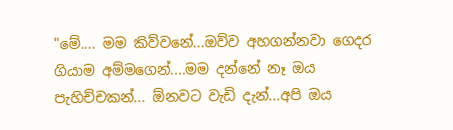"මේ.... මම කිව්වනේ...ඔව්ව අහගන්නවා ගෙදර ගියාම අම්මගෙන්....මම දන්නේ නෑ ඔය පැහිච්චකන්... ඕනවට වැඩි දැන්...අපි ඔය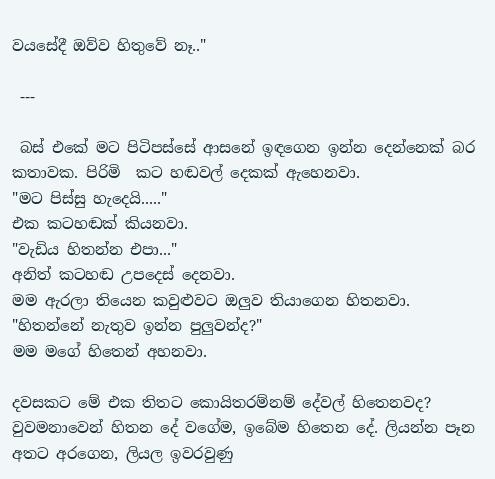වයසේදී ඔව්ව හිතුවේ නෑ.."

 ---

 බස් එකේ මට පිටිපස්සේ ආසනේ ඉඳගෙන ඉන්න දෙන්නෙක් බර කතාවක. පිරිමි  කට හඬවල් දෙකක් ඇහෙනවා.
"මට පිස්සු හැදෙයි....."
එක කටහඬක් කියනවා.
"වැඩිය හිතන්න එපා..."
අනිත් කටහඬ උපදෙස් දෙනවා.
මම ඇරලා තියෙන කවුළුවට ඔලුව තියාගෙන හිතනවා.
"හිතන්නේ නැතුව ඉන්න පුලුවන්ද?"
මම මගේ හිතෙන් අහනවා.

දවසකට මේ එක තිතට කොයිතරම්නම් දේවල් හිතෙනවද? වුවමනාවෙන් හිතන දේ වගේම, ඉබේම හිතෙන දේ. ලියන්න පෑන අතට අරගෙන, ලියල ඉවරවුණු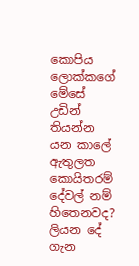කොපිය ලොක්කගේ මේසේ උඩින් තියන්න යන කාලේ ඇතුලත කොයිතරම් දේවල් නම් හිතෙනවද? ලියන දේ ගැන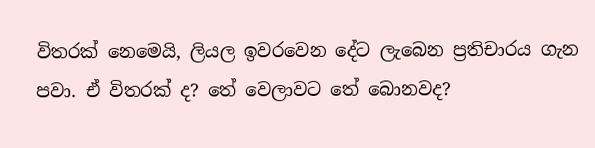විතරක් නෙමෙයි, ලියල ඉවරවෙන දේට ලැබෙන ප්‍රතිචාරය ගැන පවා. ඒ විතරක් ද? තේ වෙලාවට තේ බොනවද?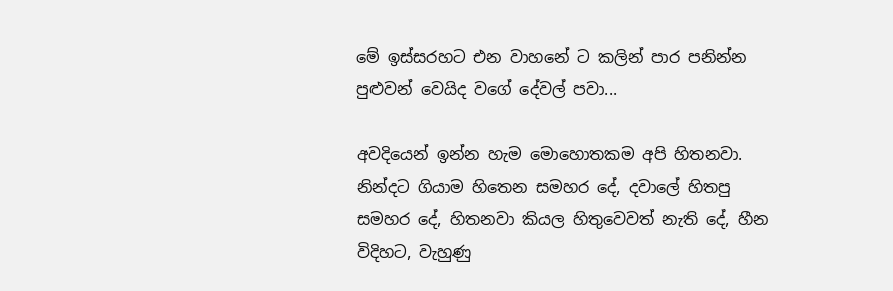මේ ඉස්සරහට එන වාහනේ ට කලින් පාර පනින්න පුළුවන් වෙයිද වගේ දේවල් පවා...

අවදියෙන් ඉන්න හැම මොහොතකම අපි හිතනවා. නින්දට ගියාම හිතෙන සමහර දේ, දවාලේ හිතපු සමහර දේ, හිතනවා කියල හිතුවෙවත් නැති දේ, හීන විදිහට, වැහුණු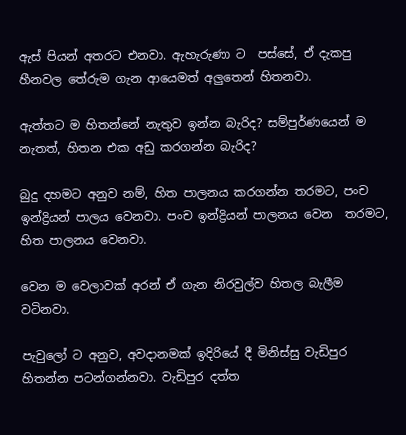ඇස් පියන් අතරට එනවා. ඇහැරුණා ට  පස්සේ, ඒ දැකපු හීනවල තේරුම ගැන ආයෙමත් අලුතෙන් හිතනවා.

ඇත්තට ම හිතන්නේ නැතුව ඉන්න බැරිද? සම්පුර්ණයෙන් ම නැතත්, හිතන එක අඩු කරගන්න බැරිද?

බුදු දහමට අනුව නම්, හිත පාලනය කරගන්න තරමට, පංච ඉන්ද්‍රියන් පාලය වෙනවා. පංච ඉන්ද්‍රියන් පාලනය වෙන  තරමට, හිත පාලනය වෙනවා.

වෙන ම වෙලාවක් අරන් ඒ ගැන නිරවුල්ව හිතල බැලීම වටිනවා.

පැවුලෝ ට අනුව, අවදානමක් ඉදිරියේ දී මිනිස්සු වැඩිපුර හිතන්න පටන්ගන්නවා. වැඩිපුර දත්ත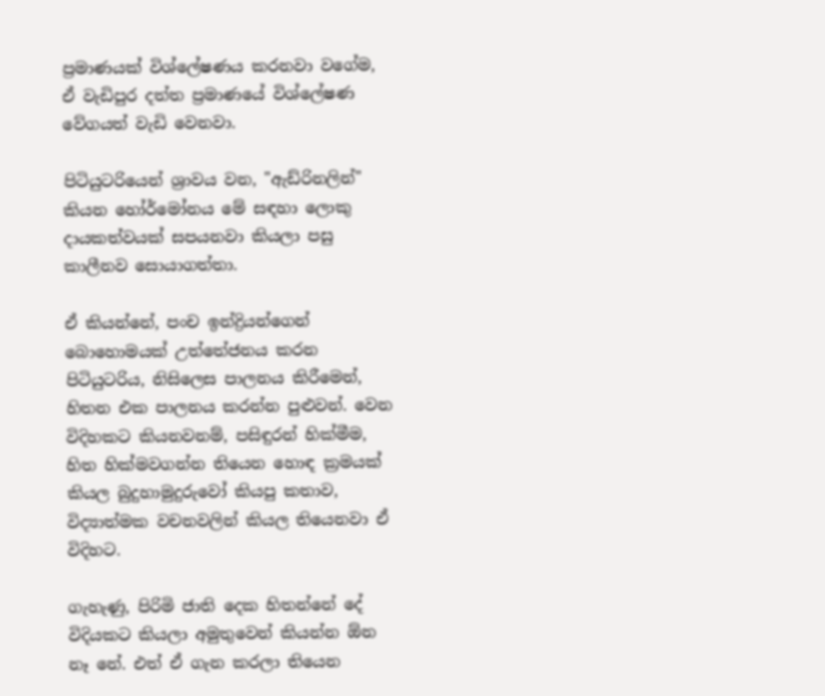ප්‍රමාණයක් විශ්ලේෂණය කරනවා වගේම, ඒ වැඩිපුර දත්ත ප්‍රමාණයේ විශ්ලේෂණ වේගයත් වැඩි වෙනවා.

පිටියුටරියෙන් ශ්‍රාවය වන, "ඇඩ්රිනලින්" කියන හෝර්මෝනය මේ සඳහා ලොකු දායකත්වයක් සපයනවා කියලා පසු කාලීනව සොයාගත්තා.

ඒ කියන්නේ, පංච ඉන්ද්‍රියන්ගෙන් බොහොමයක් උත්තේජනය කරන පිටියුටරිය, නිසිලෙස පාලනය කිරීමෙන්, හිතන එක පාලනය කරන්න පුළුවන්. වෙන විදිහකට කියනවනම්, පසිඳුරන් හික්මීම, හිත හික්මවගන්න තියෙන හොඳ ක්‍රමයක් කියල බුදුහාමුදුරුවෝ කියපු කතාව, විද්‍යාත්මක වචනවලින් කියල තියෙනවා ඒ විදිහට.

ගැහැණු, පිරිමි ජාති දෙක හිතන්නේ දේ විදියකට කියලා අමුතුවෙන් කියන්න ඕන නෑ නේ. එත් ඒ ගැන කරලා තියෙන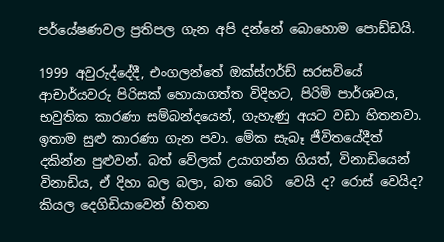පර්යේෂණවල ප්‍රතිපල ගැන අපි දන්නේ බොහොම පොඩ්ඩයි.

1999 අවුරුද්දේදී, එංගලන්තේ ඔක්ස්ෆර්ඩ් සරසවියේ ආචාර්යවරු පිරිසක් හොයාගත්ත විදිහට, පිරිමි පාර්ශවය, භවුතික කාරණා සම්බන්දයෙන්, ගැහැණු අයට වඩා හිතනවා. ඉතාම සුළු කාරණා ගැන පවා. මේක සැබෑ ජීවිතයේදීත් දකින්න පුළුවන්. බත් වේලක් උයාගන්න ගියත්, විනාඩියෙන් විනාඩිය, ඒ දිහා බල බලා, බත බෙරි  වෙයි ද? රොස් වෙයිද? කියල දෙගිඩියාවෙන් හිතන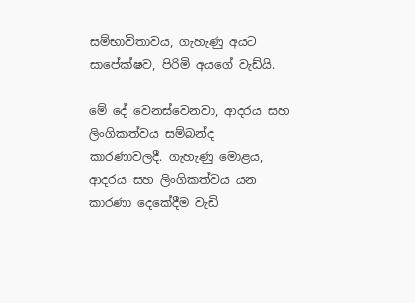සම්භාවිතාවය, ගැහැණු අයට සාපේක්ෂව, පිරිමි අයගේ වැඩ්යි.

මේ දේ වෙනස්වෙනවා, ආදරය සහ ලිංගිකත්වය සම්බන්ද කාරණාවලදී. ගැහැණු මොළය, ආදරය සහ ලිංගිකත්වය යන කාරණා දෙකේදීම වැඩි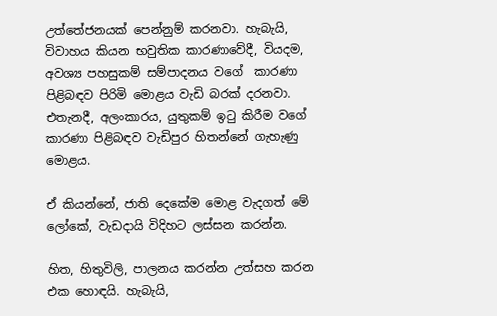උත්තේජනයක් පෙන්නුම් කරනවා. හැබැයි, විවාහය කියන භවුතික කාරණාවේදී, වියදම, අවශ්‍ය පහසුකම් සම්පාදනය වගේ  කාරණා පිළිබඳව පිරිමි මොළය වැඩි බරක් දරනවා. එතැනදී, අලංකාරය, යුතුකම් ඉටු කිරීම වගේ කාරණා පිළිබඳව වැඩිපුර හිතන්නේ ගැහැණු මොළය.

ඒ කියන්නේ, ජාති දෙකේම මොළ වැදගත් මේ ලෝකේ, වැඩදායි විදිහට ලස්සන කරන්න.

හිත, හිතුවිලි, පාලනය කරන්න උත්සහ කරන එක හොඳයි. හැබැයි,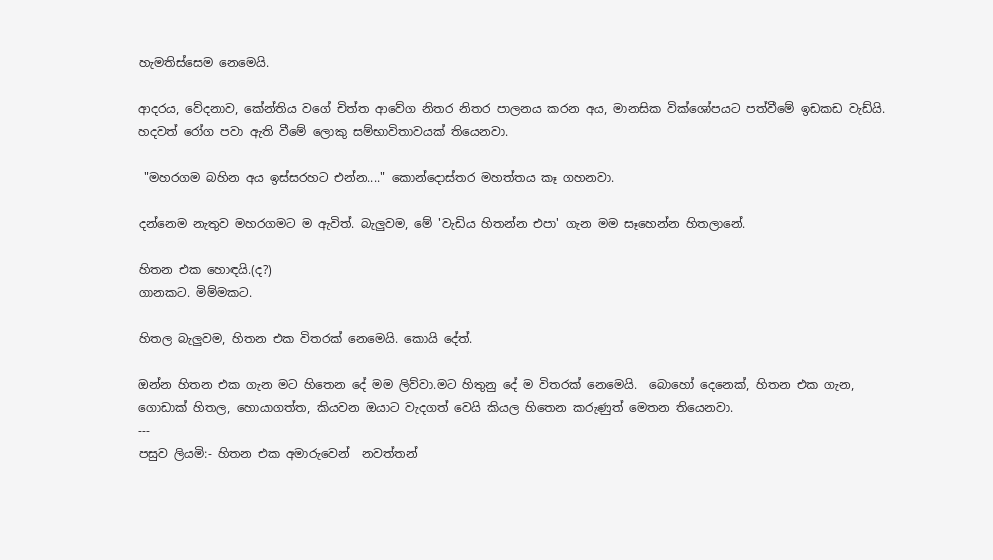හැමතිස්සෙම නෙමෙයි.

ආදරය, වේදනාව, කේන්තිය වගේ චිත්ත ආවේග නිතර නිතර පාලනය කරන අය, මානසික වික්ශෝපයට පත්වීමේ ඉඩකඩ වැඩ්යි. හදවත් රෝග පවා ඇති වීමේ ලොකු සම්භාවිතාවයක් තියෙනවා.

 "මහරගම බහින අය ඉස්සරහට එන්න...." කොන්දොස්තර මහත්තය කෑ ගහනවා.

දන්නෙම නැතුව මහරගමට ම ඇවිත්. බැලුවම, මේ 'වැඩිය හිතන්න එපා' ගැන මම සෑහෙන්න හිතලානේ.

හිතන එක හොඳයි.(ද?)
ගානකට. මිම්මකට.

හිතල බැලුවම, හිතන එක විතරක් නෙමෙයි. කොයි දේත්.

ඔන්න හිතන එක ගැන මට හිතෙන දේ මම ලිව්වා.මට හිතුනු දේ ම විතරක් නෙමෙයි.  බොහෝ දෙනෙක්, හිතන එක ගැන, ගොඩාක් හිතල, හොයාගත්ත, කියවන ඔයාට වැදගත් වෙයි කියල හිතෙන කරුණුත් මෙතන තියෙනවා.
---
පසුව ලියමි:- හිතන එක අමාරුවෙන්  නවත්තන්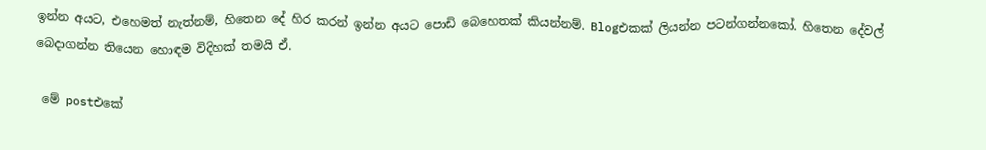ඉන්න අයට, එහෙමත් නැත්නම්, හිතෙන දේ හිර කරන් ඉන්න අයට පොඩි බෙහෙතක් කියන්නම්. Blogඑකක් ලියන්න පටන්ගන්නකෝ. හිතෙන දේවල් බෙදාගන්න තියෙන හොඳම විදිහක් තමයි ඒ.

 මේ postඑකේ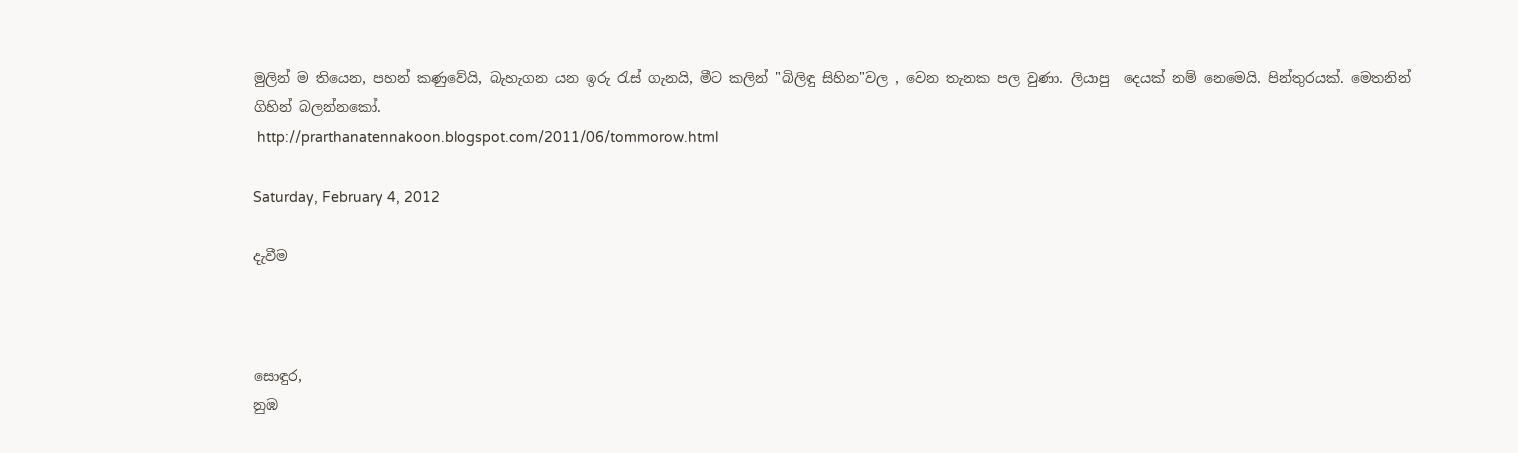මුලින් ම තියෙන, පහන් කණුවේයි, බැහැගන යන ඉරු රැස් ගැනයි, මීට කලින් "බිලිඳු සිහින"වල , වෙන තැනක පල වුණා. ලියාපු  දෙයක් නම් නෙමෙයි. පින්තුරයක්. මෙතනින් ගිහින් බලන්නකෝ.
 http://prarthanatennakoon.blogspot.com/2011/06/tommorow.html

Saturday, February 4, 2012

දැවීම



සොඳුර,
නුඹ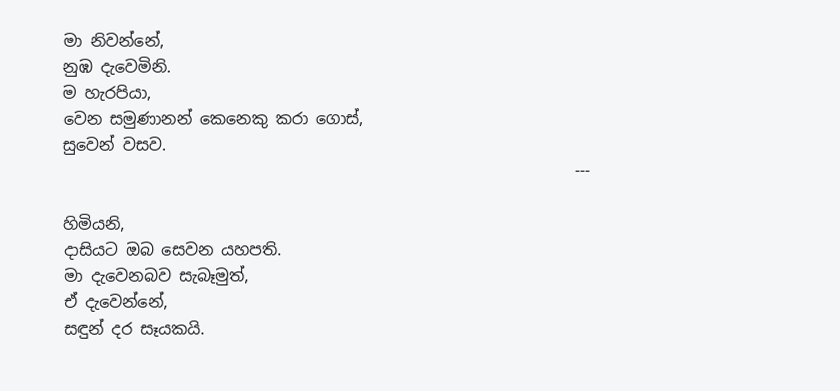මා නිවන්නේ,
නුඹ දැවෙමිනි.
ම හැරපියා,
වෙන සමුණානන් කෙනෙකු කරා ගොස්,
සුවෙන් වසව.
                                                                ---

හිමියනි,
දාසියට ඔබ සෙවන යහපති.
මා දැවෙනබව සැබෑමුත්,
ඒ දැවෙන්නේ,
සඳුන් දර සෑයකයි.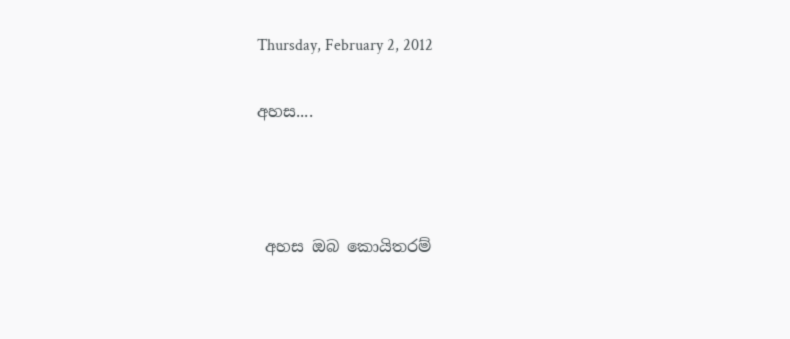Thursday, February 2, 2012

අහස....



 අහස ඔබ කොයිතරම්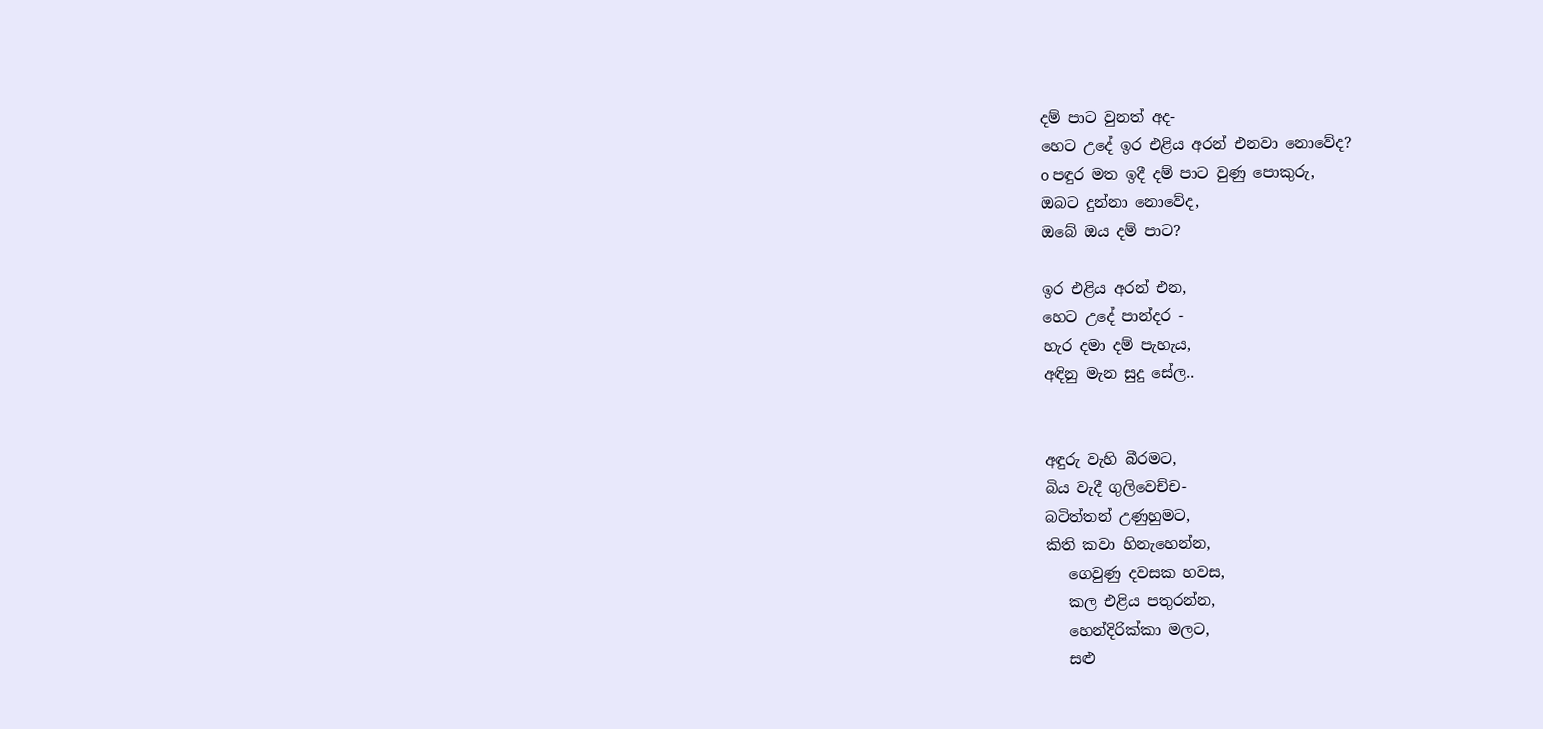දම් පාට වුනත් අද-
හෙට උදේ ඉර එළිය අරන් එනවා නොවේද?
o පඳුර මත ඉදී දම් පාට වුණු පොකුරු,
ඔබට දුන්නා නොවේද,
ඔබේ ඔය දම් පාට?

ඉර එළිය අරන් එන,
හෙට උදේ පාන්දර -
හැර දමා දම් පැහැය,
අඳිනු මැන සුදු සේල..


අඳුරු වැහි බීරමට,
බිය වැදී ගුලිවෙච්ච-
බටිත්තන් උණුහුමට,
කිති කවා හිනැහෙන්න,
   ගෙවුණු දවසක හවස,
   කල එළිය පතුරන්න,
   හෙන්දිරික්කා මලට,
   සළු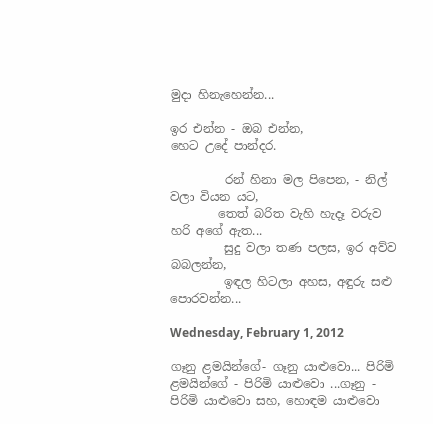මුදා හිනැහෙන්න...

ඉර එන්න - ඔබ එන්න,
හෙට උදේ පාන්දර.

         රන් හිනා මල පිපෙන, - නිල් වලා වියන යට,
        තෙත් බරිත වැහි හැදෑ වරුව හරි අගේ ඇත...
         සුදු වලා තණ පලස, ඉර අව්ව බබලන්න,
         ඉඳල හිටලා අහස, අඳුරු සළු පොරවන්න...

Wednesday, February 1, 2012

ගෑනු ළමයින්ගේ- ගෑනු යාළුවො... පිරිමි ළමයින්ගේ - පිරිමි යාළුවො ...ගෑනු - පිරිමි යාළුවො සහ, හොඳම යාළුවො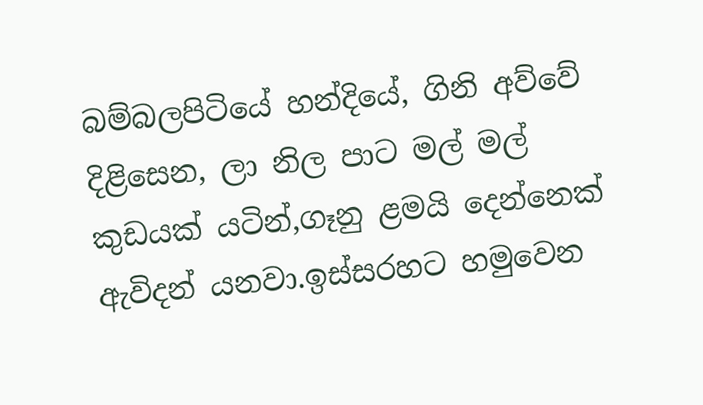බම්බලපිටියේ හන්දියේ, ගිනි අව්වේ දිළිසෙන, ලා නිල පාට මල් මල් කුඩයක් යටින්,ගෑනු ළමයි දෙන්නෙක් ඇවිදන් යනවා.ඉස්සරහට හමුවෙන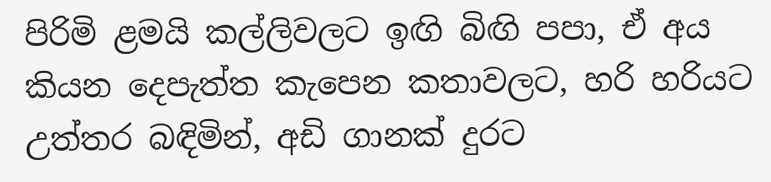පිරිමි ළමයි කල්ලිවලට ඉඟි බිඟි පපා, ඒ අය කියන දෙපැත්ත කැපෙන කතාවලට, හරි හරියට උත්තර බඳිමින්, අඩි ගානක් දුරට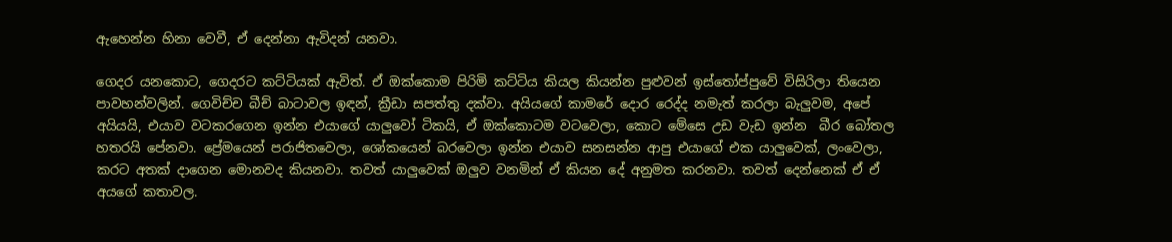ඇහෙන්න හිනා වෙවී, ඒ දෙන්නා ඇවිදන් යනවා.

ගෙදර යනකොට, ගෙදරට කට්ටියක් ඇවිත්. ඒ ඔක්කොම පිරිමි කට්ටිය කියල කියන්න පුළුවන් ඉස්තෝප්පුවේ විසිරිලා තියෙන පාවහන්වලින්. ගෙවිච්ච බීච් බාටාවල ඉඳන්, ක්‍රීඩා සපත්තු දක්වා. අයියගේ කාමරේ දොර රෙද්ද නමැත් කරලා බැලුවම, අපේ අයියයි, එයාව වටකරගෙන ඉන්න එයාගේ යාලුවෝ ටිකයි, ඒ ඔක්කොටම වටවෙලා, කොට මේසෙ උඩ වැඩ ඉන්න  බීර බෝතල හතරයි පේනවා. ප්‍රේමයෙන් පරාජිතවෙලා, ශෝකයෙන් බරවෙලා ඉන්න එයාව සනසන්න ආපු එයාගේ එක යාලුවෙක්, ලංවෙලා, කරට අතක් දාගෙන මොනවද කියනවා. තවත් යාලුවෙක් ඔලුව වනමින් ඒ කියන දේ අනුමත කරනවා. තවත් දෙන්නෙක් ඒ ඒ අයගේ කතාවල.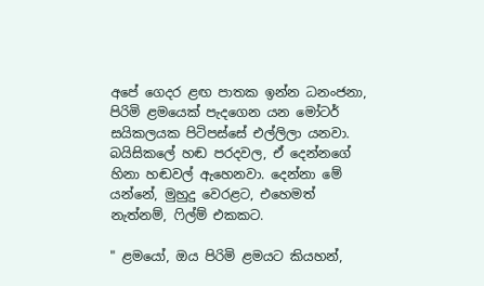අපේ ගෙදර ළඟ පාතක ඉන්න ධනංජනා, පිරිමි ළමයෙක් පැදගෙන යන මෝටර් සයිකලයක පිටිපස්සේ එල්ලිලා යනවා. බයිසිකලේ හඬ පරදවල, ඒ දෙන්නගේ හිනා හඬවල් ඇහෙනවා. දෙන්නා මේ යන්නේ, මුහුදු වෙරළට, එහෙමත් නැත්නම්, ෆිල්ම් එකකට.

" ළමයෝ, ඔය පිරිමි ළමයට කියහන්,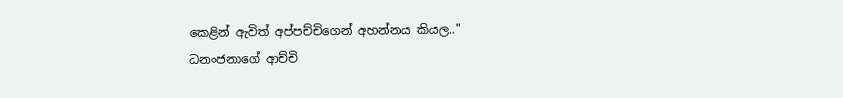කෙළින් ඇවිත් අප්පච්චිගෙන් අහන්නය කියල.."
ධනංජනාගේ ආච්චි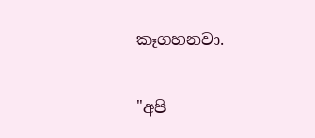කෑගහනවා.

"අපි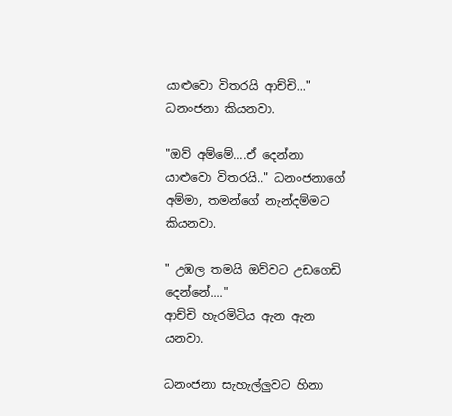යාළුවො විතරයි ආච්චි..." ධනංජනා කියනවා.

"ඔව් අම්මේ....ඒ දෙන්නා යාළුවො විතරයි.." ධනංජනාගේ අම්මා, තමන්ගේ නැන්දම්මට කියනවා.

" උඹල තමයි ඔව්වට උඩගෙඩි දෙන්නේ...."
ආච්චි හැරමිටිය ඇන ඇන යනවා.

ධනංජනා සැහැල්ලුවට හිනා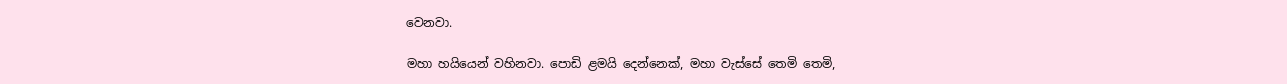වෙනවා.

මහා හයියෙන් වහිනවා. පොඩි ළමයි දෙන්නෙක්, මහා වැස්සේ තෙමි තෙමි,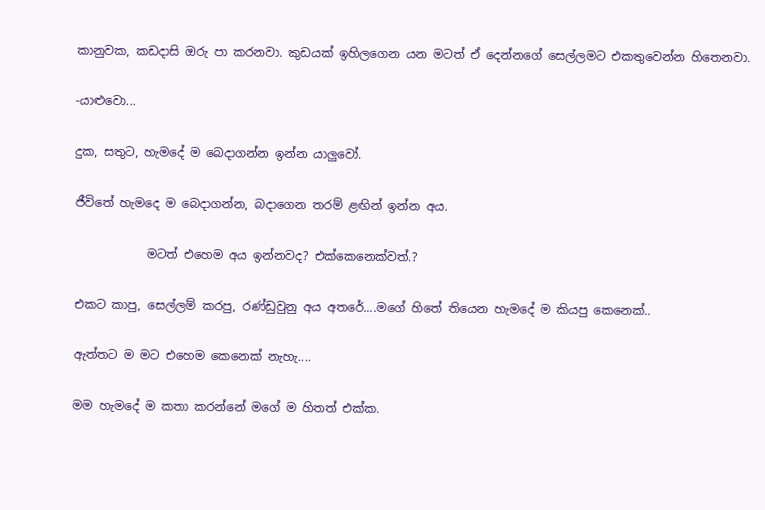කානුවක, කඩදාසි ඔරු පා කරනවා. කුඩයක් ඉහිලගෙන යන මටත් ඒ දෙන්නගේ සෙල්ලමට එකතුවෙන්න හිතෙනවා.

-යාළුවො...

දුක, සතුට, හැමදේ ම බෙදාගන්න ඉන්න යාලුවෝ.

ජීවිතේ හැමදෙ ම බෙදාගන්න, බදාගෙන තරම් ළඟින් ඉන්න අය.

            මටත් එහෙම අය ඉන්නවද? එක්කෙනෙක්වත්.?

එකට කාපු, සෙල්ලම් කරපු, රණ්ඩුවුනු අය අතරේ....මගේ හිතේ තියෙන හැමදේ ම කියපු කෙනෙක්..

ඇත්තට ම මට එහෙම කෙනෙක් නැහැ....

මම හැමදේ ම කතා කරන්නේ මගේ ම හිතත් එක්ක.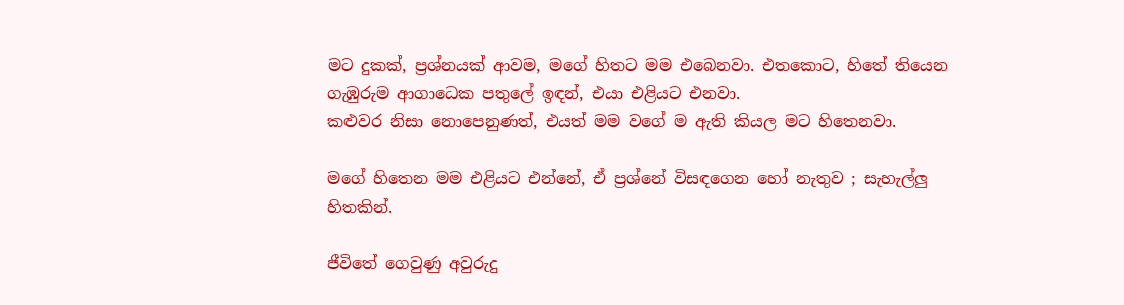මට දුකක්, ප්‍රශ්නයක් ආවම, මගේ හිතට මම එබෙනවා. එතකොට, හිතේ තියෙන ගැඹුරුම ආගාධෙක පතුලේ ඉඳන්, එයා එළියට එනවා.
කළුවර නිසා නොපෙනුණත්, එයත් මම වගේ ම ඇති කියල මට හිතෙනවා.

මගේ හිතෙන මම එළියට එන්නේ, ඒ ප්‍රශ්නේ විසඳගෙන හෝ නැතුව ; සැහැල්ලු හිතකින්.

ජීවිතේ ගෙවුණු අවුරුදු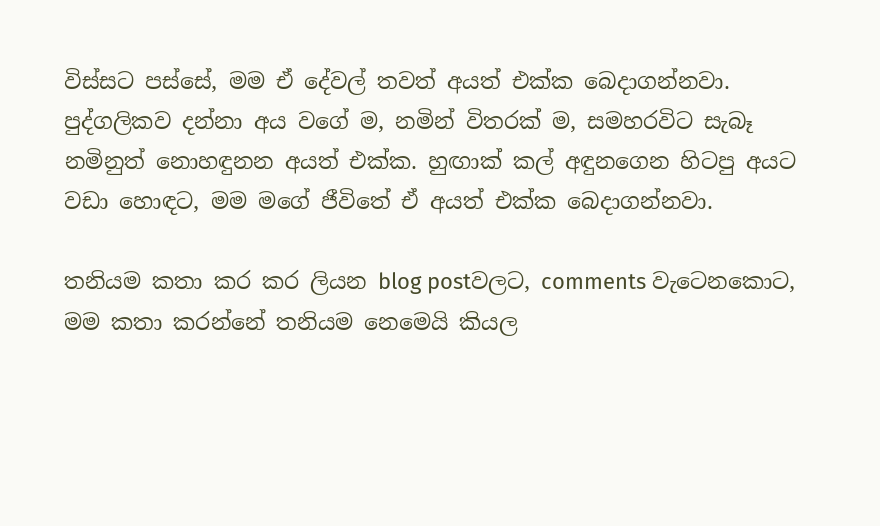විස්සට පස්සේ, මම ඒ දේවල් තවත් අයත් එක්ක බෙදාගන්නවා. පුද්ගලිකව දන්නා අය වගේ ම, නමින් විතරක් ම, සමහරවිට සැබෑ නමිනුත් නොහඳුනන අයත් එක්ක. හුඟාක් කල් අඳුනගෙන හිටපු අයට වඩා හොඳට, මම මගේ ජීවිතේ ඒ අයත් එක්ක බෙදාගන්නවා.

තනියම කතා කර කර ලියන blog postවලට, comments වැටෙනකොට, මම කතා කරන්නේ තනියම නෙමෙයි කියල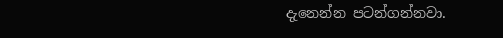දැනෙන්න පටන්ගන්නවා.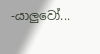-යාලුවෝ...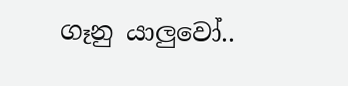ගෑනු යාලුවෝ..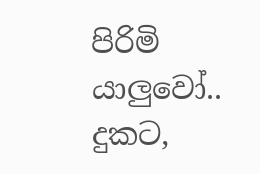පිරිමි යාලුවෝ..
දුකට,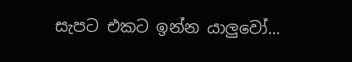සැපට එකට ඉන්න යාලුවෝ...